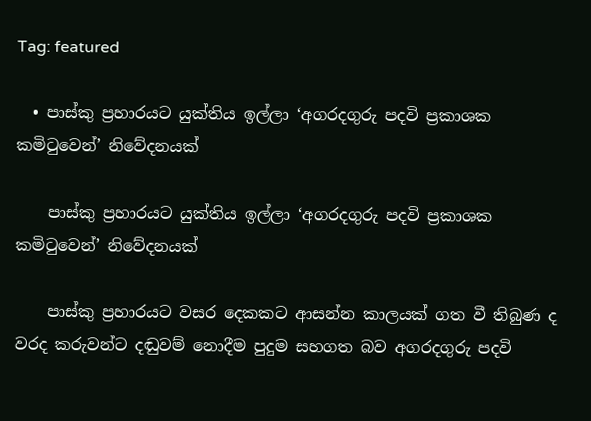Tag: featured

  • පාස්කු ප්‍රහාරයට යුක්තිය ඉල්ලා ‘අගරදගුරු පදවි ප්‍රකාශක කමිටුවෙන්’ නිවේදනයක්

    පාස්කු ප්‍රහාරයට යුක්තිය ඉල්ලා ‘අගරදගුරු පදවි ප්‍රකාශක කමිටුවෙන්’ නිවේදනයක්

    පාස්කු ප්‍රහාරයට වසර දෙකකට ආසන්න කාලයක් ගත වී තිබුණ ද වරද කරුවන්ට දඬුවම් නොදීම පුදුම සහගත බව අගරදගුරු පදවි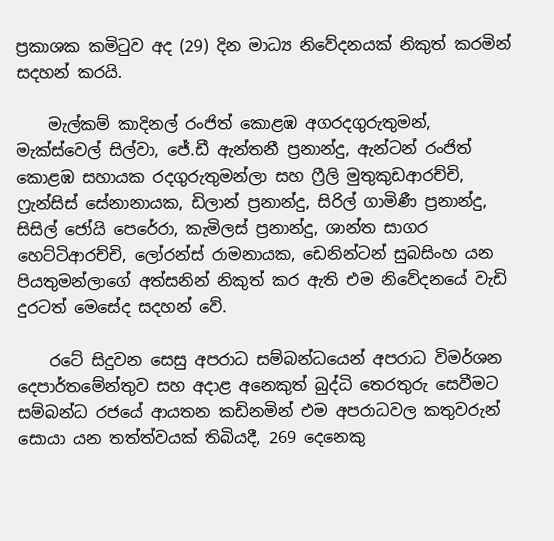ප්‍රකාශක කමිටුව අද (29) දින මාධ්‍ය නිවේදනයක් නිකුත් කරමින් සදහන් කරයි.

    මැල්කම් කාදිනල් රංජිත් කොළඹ අගරදගුරුතුමන්, මැක්ස්වෙල් සිල්වා, ජේ.ඩී ඇන්තනී ප්‍රනාන්දු, ඇන්ටන් රංජිත් කොළඹ සහායක රදගුරුතුමන්ලා සහ ෆ්‍රීලි මුතුකුඩආරච්චි, ෆ්‍රැන්සිස් සේනානායක, ඩිලාන් ප්‍රනාන්දු, සිරිල් ගාමිණී ප්‍රනාන්දු, සිසිල් ජෝයි පෙරේරා, කැමිලස් ප්‍රනාන්දු, ශාන්ත සාගර හෙට්ටිආරච්චි, ලෝරන්ස් රාමනායක, ඩෙනින්ටන් සුබසිංහ යන පියතුමන්ලාගේ අත්සනින් නිකුත් කර ඇති එම නිවේදනයේ වැඩි දුරටත් මෙසේද සදහන් වේ.

    රටේ සිදුවන සෙසු අපරාධ සම්බන්ධයෙන් අපරාධ විමර්ශන දෙපාර්තමේන්තුව සහ අදාළ අනෙකුත් බුද්ධි තෙරතුරු සෙවීමට සම්බන්ධ රජයේ ආයතන කඩිනමින් එම අපරාධවල කතුවරුන් සොයා යන තත්ත්වයක් තිබියදී, 269 දෙනෙකු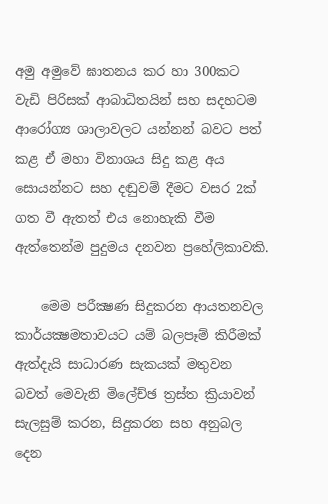අමු අමුවේ ඝාතනය කර හා 300කට වැඩි පිරිසක් ආබාධිතයින් සහ සදහටම ආරෝග්‍ය ශාලාවලට යන්නන් බවට පත් කළ ඒ මහා විනාශය සිදු කළ අය සොයන්නට සහ දඬුවම් දීමට වසර 2ක් ගත වී ඇතත් එය නොහැකි වීම ඇත්තෙන්ම පුදුමය දනවන ප්‍රහේලිකාවකි.

    මෙම පරීක්‍ෂණ සිදුකරන ආයතනවල කාර්යක්‍ෂමතාවයට යම් බලපෑම් කිරීමක් ඇත්දැයි සාධාරණ සැකයක් මතුවන බවත් මෙවැනි මිලේච්ඡ ත්‍රස්ත ක්‍රියාවන් සැලසුම් කරන, සිදුකරන සහ අනුබල දෙන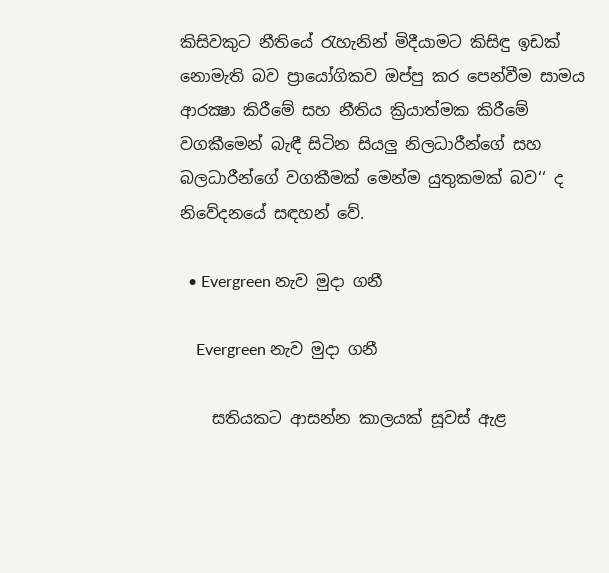කිසිවකුට නීතියේ රැහැනින් මිදීයාමට කිසිඳු ඉඩක් නොමැති බව ප්‍රායෝගිකව ඔප්පු කර පෙන්වීම සාමය ආරක්‍ෂා කිරීමේ සහ නීතිය ක්‍රියාත්මක කිරීමේ වගකීමෙන් බැඳී සිටින සියලු නිලධාරීන්ගේ සහ බලධාරීන්ගේ වගකීමක් මෙන්ම යුතුකමක් බව‘‘ ද නිවේදනයේ සඳහන් වේ.

  • Evergreen නැව මුදා ගනී

    Evergreen නැව මුදා ගනී

    සතියකට ආසන්න කාලයක් සූවස් ඇළ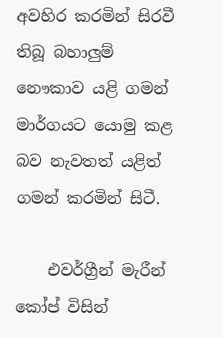අවහිර කරමින් සිරවී තිබූ බහාලුම් නෞකාව යළි ගමන් මාර්ගයට යොමු කළ බව නැවතත් යළිත් ගමන් කරමින් සිටී.

    එවර්ග්‍රීන් මැරීන් කෝප් විසින්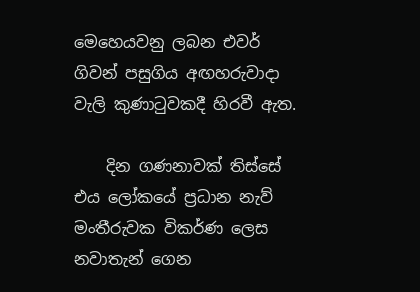මෙහෙයවනු ලබන එවර් ගිවන් පසුගිය අඟහරුවාදා වැලි කුණාටුවකදී හිරවී ඇත.

    දින ගණනාවක් තිස්සේ එය ලෝකයේ ප්‍රධාන නැව් මංතීරුවක විකර්ණ ලෙස නවාතැන් ගෙන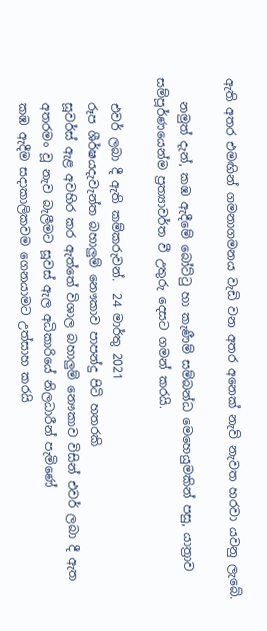ඇති අතර එමඟින් ගමනාගමනය වැඩි වන අතර අනෙක් නැව් නැවත හරවා යවනු ලැබේ.

    නමුත් දැන්, කඹ ඇදීමේ බෝට්ටු හා කැණීම් සම්බන්ධ මෙහෙයුමකින් පසු, යාත්‍රාව සම්පූර්ණයෙන්ම ප්‍රත්‍යාවර්ත වී උතුරු දෙසට ගමන් කරයි.

    එවර් ලබා දී ඇති කම්කරුවන්.  24 මාර්තු 2021
    රූප ශීර්ෂයදැවැන්ත බහාලුම් නෞකාව පාපන්දු පිටි හතරකි
    සූවර්ස් ඇළ අවහිර කර ඇත්තේ විශාල බහාලුම් නෞකාව විසින් එවර් ලබා දී ඇත
    අතරමං වූ නැව බැලීමට සූවස් ඇල අධිකාරියේ නිලධාරීන් පැමිණේ
    කඹ ඇදීම සදාකාලිකවම ගෙනයාමට උත්සාහ කරයි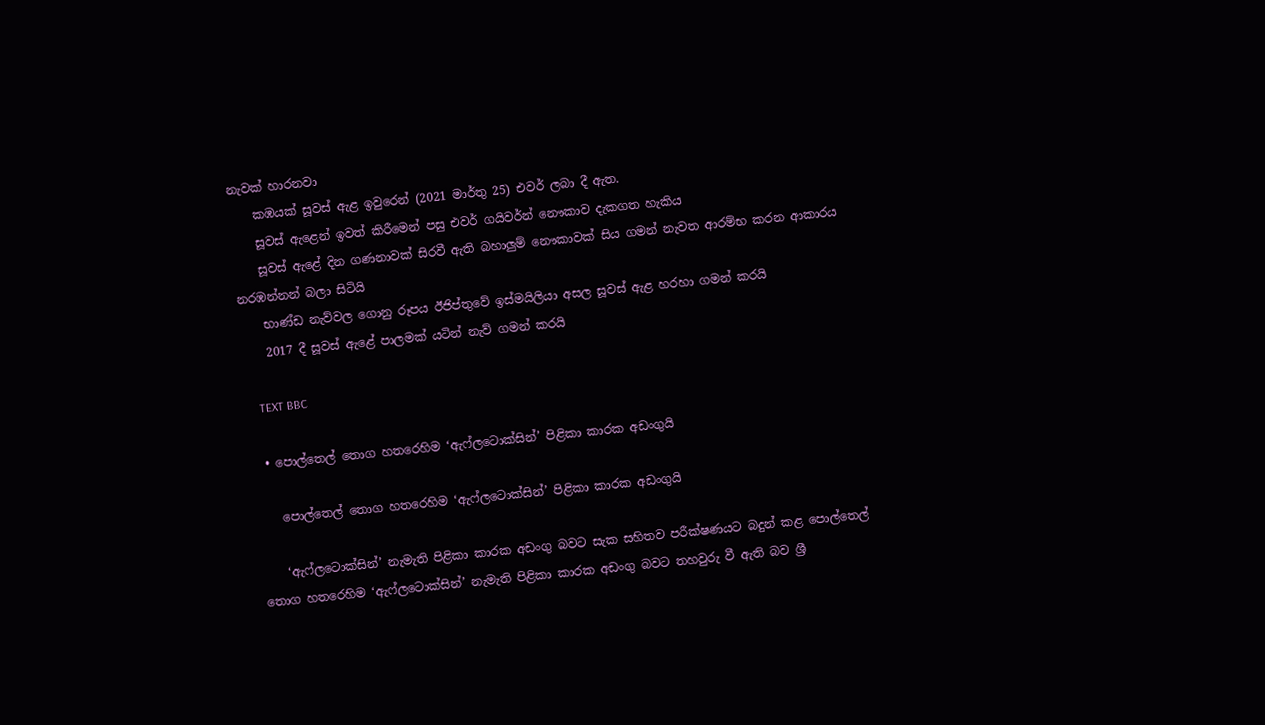නැවක් හාරනවා
    කඹයක් සූවස් ඇළ ඉවුරෙන් (2021 මාර්තු 25) එවර් ලබා දී ඇත.
    සූවස් ඇළෙන් ඉවත් කිරීමෙන් පසු එවර් ගයිවර්න් නෞකාව දැකගත හැකිය
    සූවස් ඇළේ දින ගණනාවක් සිරවී ඇති බහාලුම් නෞකාවක් සිය ගමන් නැවත ආරම්භ කරන ආකාරය නරඹන්නන් බලා සිටියි
    භාණ්ඩ නැව්වල ගොනු රූපය ඊජිප්තුවේ ඉස්මයිලියා අසල සූවස් ඇළ හරහා ගමන් කරයි
    2017 දී සූවස් ඇළේ පාලමක් යටින් නැව් ගමන් කරයි

    TEXT BBC

  • පොල්තෙල් තොග හතරෙහිම ‘ඇෆ්ලටොක්සින්’ පිළිකා කාරක අඩංගුයි

    පොල්තෙල් තොග හතරෙහිම ‘ඇෆ්ලටොක්සින්’ පිළිකා කාරක අඩංගුයි

    ‘ඇෆ්ලටොක්සින්’ නැමැති පිළිකා කාරක අඩංගු බවට සැක සහිතව පරීක්ෂණයට බදුන් කළ පොල්තෙල් තොග හතරෙහිම ‘ඇෆ්ලටොක්සින්’ නැමැති පිළිකා කාරක අඩංගු බවට තහවුරු වී ඇති බව ශ්‍රී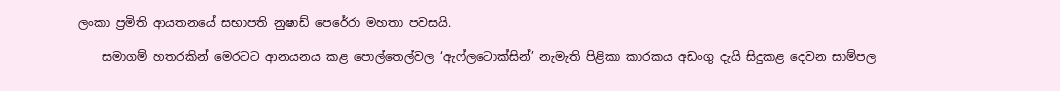ලංකා ප්‍රමිති ආයතනයේ සභාපති නුෂාඩ් පෙරේරා මහතා පවසයි.

    සමාගම් හතරකින් මෙරටට ආනයනය කළ පොල්තෙල්වල ‘ඇෆ්ලටොක්සින්’ නැමැති පිළිකා කාරකය අඩංගු දැයි සිදුකළ දෙවන සාම්පල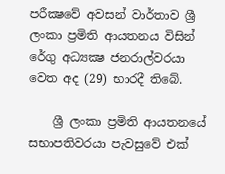පරීක්‍ෂවේ අවසන් වාර්තාව ශ්‍රී ලංකා ප්‍රමිති ආයතනය විසින් රේගු අධ්‍යක්‍ෂ ජනරාල්වරයා වෙත අද (29) භාරදී තිබේ.

    ශ්‍රී ලංකා ප්‍රමිති ආයතනයේ සභාපතිවරයා පැවසුවේ එක්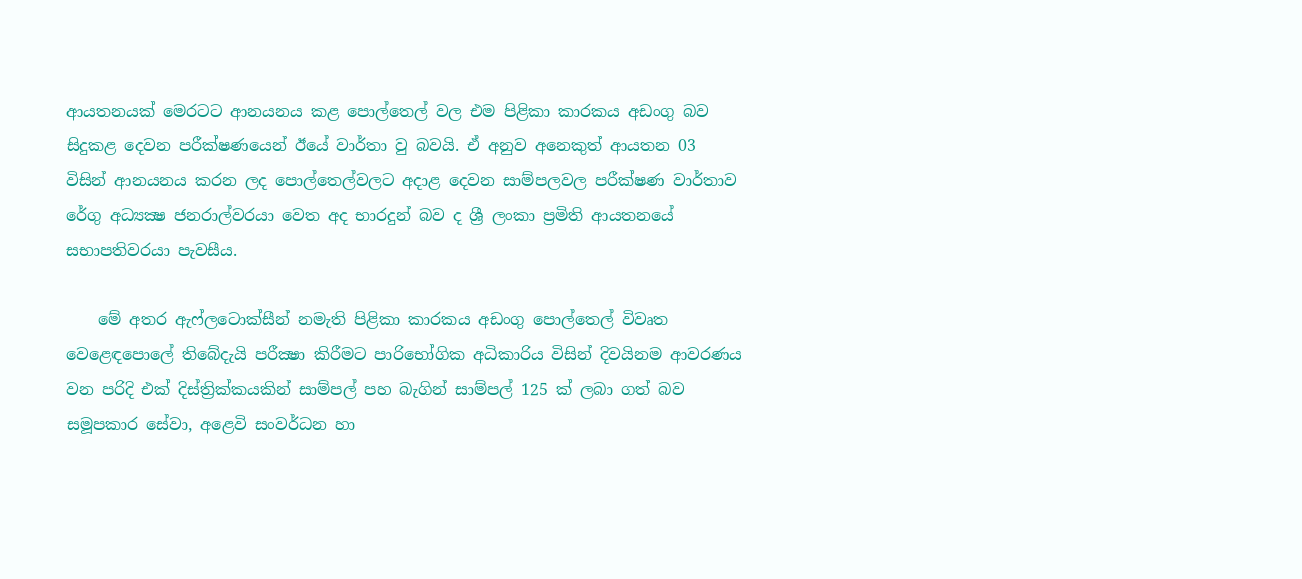ආයතනයක් මෙරටට ආනයනය කළ පොල්තෙල් වල එම පිළිකා කාරකය අඩංගු බව සිදුකළ දෙවන පරීක්ෂණයෙන් ඊයේ වාර්තා වු බවයි. ඒ අනුව අනෙකුත් ආයතන 03 විසින් ආනයනය කරන ලද පොල්තෙල්වලට අදාළ දෙවන සාම්පලවල පරීක්ෂණ වාර්තාව රේගු අධ්‍යක්‍ෂ ජනරාල්වරයා වෙත අද භාරදුන් බව ද ශ්‍රී ලංකා ප්‍රමිති ආයතනයේ සභාපතිවරයා පැවසීය.

    මේ අතර ඇෆ්ලටොක්සීන් නමැති පිළිකා කාරකය අඩංගු පොල්තෙල් විවෘත වෙළෙඳපොලේ තිබේදැයි පරීක්‍ෂා කිරීමට පාරිභෝගික අධිකාරිය විසින් දිවයිනම ආවරණය වන පරිදි එක් දිස්ත්‍රික්කයකින් සාම්පල් පහ බැගින් සාම්පල් 125 ක් ලබා ගත් බව සමූපකාර සේවා, අළෙවි සංවර්ධන හා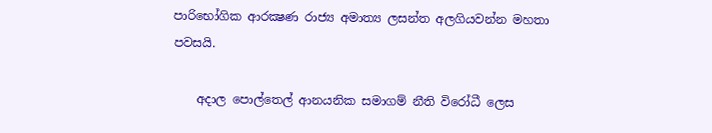පාරිභෝගික ආරක්‍ෂණ රාජ්‍ය අමාත්‍ය ලසන්ත අලගියවන්න මහතා පවසයි.

    අදාල පොල්තෙල් ආනයනික සමාගම් නීති විරෝධී ලෙස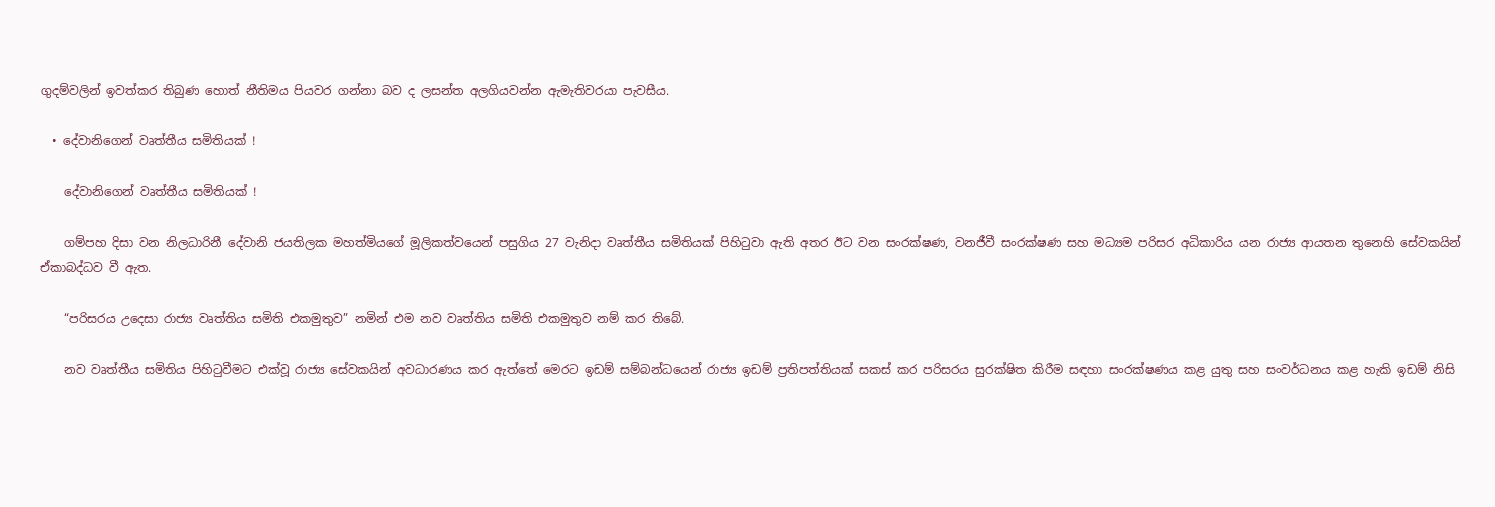ගුදම්වලින් ඉවත්කර තිබුණ හොත් නීතිමය පියවර ගන්නා බව ද ලසන්ත අලගියවන්න ඇමැතිවරයා පැවසීය.

  • දේවානිගෙන් වෘත්තීය සමිතියක් !

    දේවානිගෙන් වෘත්තීය සමිතියක් !

    ගම්පහ දිසා වන නිලධාරිනී දේවානි ජයතිලක මහත්මියගේ මූලිකත්වයෙන් පසුගිය 27 වැනිදා වෘත්තීය සමිතියක් පිහිටුවා ඇති අතර ඊට වන සංරක්ෂණ, වනජීවී සංරක්ෂණ සහ මධ්‍යම පරිසර අධිකාරිය යන රාජ්‍ය ආයතන තුනෙහි සේවකයින් ඒකාබද්ධව වී ඇත.

    “පරිසරය උදෙසා රාජ්‍ය වෘත්තිය සමිති එකමුතුව” නමින් එම නව වෘත්තිය සමිති එකමුතුව නම් කර තිබේ.

    නව වෘත්තීය සමිතිය පිහිටුවීමට එක්වූ රාජ්‍ය සේවකයින් අවධාරණය කර ඇත්තේ මෙරට ඉඩම් සම්බන්ධයෙන් රාජ්‍ය ඉඩම් ප්‍රතිපත්තියක් සකස් කර පරිසරය සුරක්ෂිත කිරීම සඳහා සංරක්ෂණය කළ යුතු සහ සංවර්ධනය කළ හැකි ඉඩම් නිසි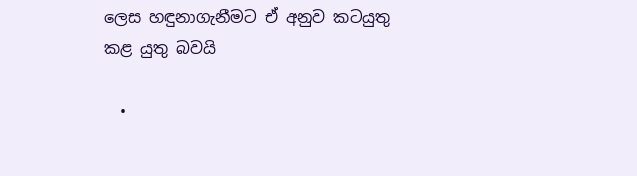ලෙස හඳුනාගැනීමට ඒ අනුව කටයුතු කළ යුතු බවයි

  •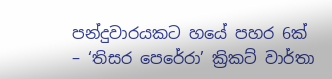පන්දුවාරයකට හයේ පහර 6ක් – ‘තිසර පෙරේරා’ ක්‍රිකට් වාර්තා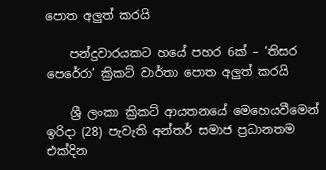පොත අලුත් කරයි

    පන්දුවාරයකට හයේ පහර 6ක් – ‘තිසර පෙරේරා’ ක්‍රිකට් වාර්තා පොත අලුත් කරයි

    ශ්‍රී ලංකා ක්‍රිකට් ආයතනයේ මෙහෙයවීමෙන් ඉරිදා (28) පැවැති අන්තර් සමාජ ප්‍රධානතම එක්දින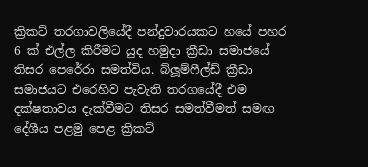ක්‍රිකට් තරගාවලියේදී පන්දුවාරයකට හයේ පහර 6 ක් එල්ල කිරීමට යුද හමුදා ක්‍රීඩා සමාජයේ තිසර පෙරේරා සමත්විය. බ්ලූම්ෆීල්ඩ් ක්‍රීඩා සමාජයට එරෙහිව පැවැති තරගයේදී එම දක්ෂතාවය දැක්වීමට තිසර සමත්වීමත් සමඟ දේශීය පළමු පෙළ ක්‍රිකට්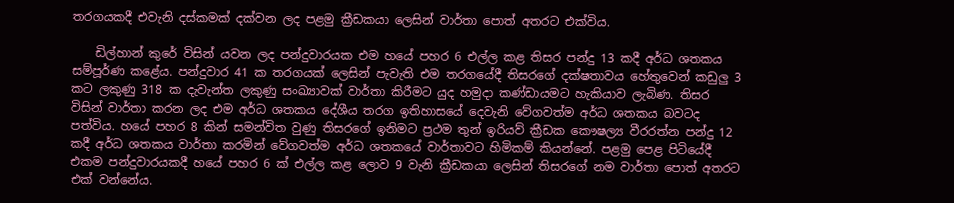තරගයකදී එවැනි දස්කමක් දක්වන ලද පළමු ක්‍රීඩකයා ලෙසින් වාර්තා පොත් අතරට එක්විය.

    ඩිල්හාන් කුරේ විසින් යවන ලද පන්දුවාරයක එම හයේ පහර 6 එල්ල කළ තිසර පන්දු 13 කදී අර්ධ ශතකය සම්පූර්ණ කළේය. පන්දුවාර 41 ක තරගයක් ලෙසින් පැවැති එම තරගයේදී තිසරගේ දක්ෂතාවය හේතුවෙන් කඩුලු 3 කට ලකුණු 318 ක දැවැන්ත ලකුණු සංඛ්‍යාවක් වාර්තා කිරීමට යුද හමුදා කණ්ඩායමට හැකියාව ලැබිණ. තිසර විසින් වාර්තා කරන ලද එම අර්ධ ශතකය දේශීය තරග ඉතිහාසයේ දෙවැනි වේගවත්ම අර්ධ ශතකය බවටද පත්විය. හයේ පහර 8 කින් සමන්විත වුණු තිසරගේ ඉනිමට ප්‍රථම තුන් ඉරියව් ක්‍රීඩක කෞෂල්‍ය වීරරත්න පන්දු 12 කදී අර්ධ ශතකය වාර්තා කරමින් වේගවත්ම අර්ධ ශතකයේ වාර්තාවට හිමිකම් කියන්නේ. පළමු පෙළ පිටියේදී එකම පන්දුවාරයකදී හයේ පහර 6 ක් එල්ල කළ ලොව 9 වැනි ක්‍රීඩකයා ලෙසින් තිසරගේ නම වාර්තා පොත් අතරට එක් වන්නේය.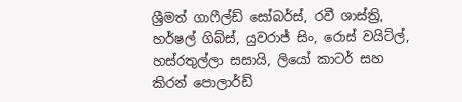ශ්‍රීමත් ගාෆීල්ඩ් සෝබර්ස්, රවී ශාස්ත්‍රි, හර්ෂල් ගිබ්ස්, යුවරාජ් සිං, රොස් වයිට්ල්, හස්රතුල්ලා සසායි, ලියෝ කාටර් සහ කිරන් පොලාර්ඩ්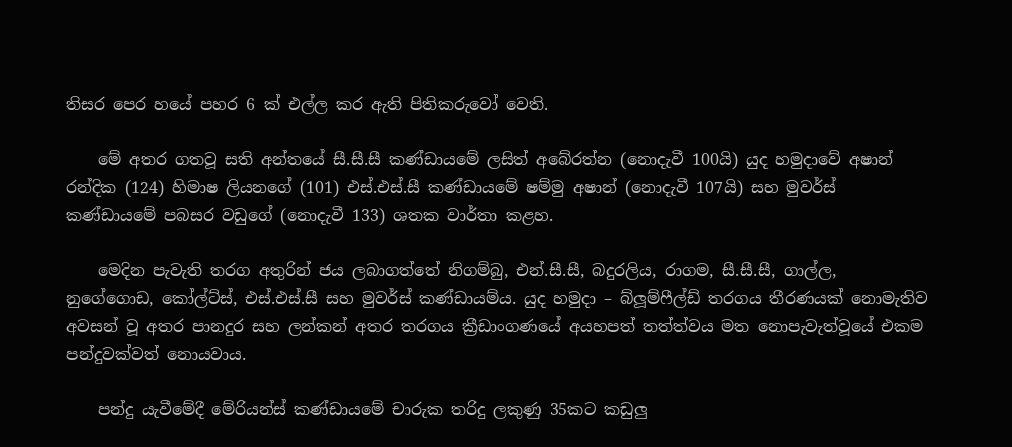තිසර පෙර හයේ පහර 6 ක් එල්ල කර ඇති පිතිකරුවෝ වෙති.

    මේ අතර ගතවූ සති අන්තයේ සී.සී.සී කණ්ඩායමේ ලසිත් අබේරත්න (නොදැවී 100යි) යුද හමුදාවේ අෂාන් රන්දික (124) හිමාෂ ලියනගේ (101) එස්.එස්.සී කණ්ඩායමේ ෂම්මු අෂාන් (නොදැවී 107යි) සහ මුවර්ස් කණ්ඩායමේ පබසර වඩුගේ (නොදැවී 133) ශතක වාර්තා කළහ.

    මෙදින පැවැති තරග අතුරින් ජය ලබාගත්තේ නිගම්බු, එන්.සී.සී, බදුරලිය, රාගම, සී.සී.සී, ගාල්ල, නුගේගොඩ, කෝල්ට්ස්, එස්.එස්.සී සහ මුවර්ස් කණ්ඩායම්ය. යුද හමුදා – බ්ලූම්ෆීල්ඩ් තරගය තීරණයක් නොමැතිව අවසන් වූ අතර පානදුර සහ ලන්කන් අතර තරගය ක්‍රීඩාංගණයේ අයහපත් තත්ත්වය මත නොපැවැත්වූයේ එකම පන්දුවක්වත් නොයවාය.

    පන්දු යැවීමේදී මේරියන්ස් කණ්ඩායමේ චාරුක තරිදු ලකුණු 35කට කඩුලු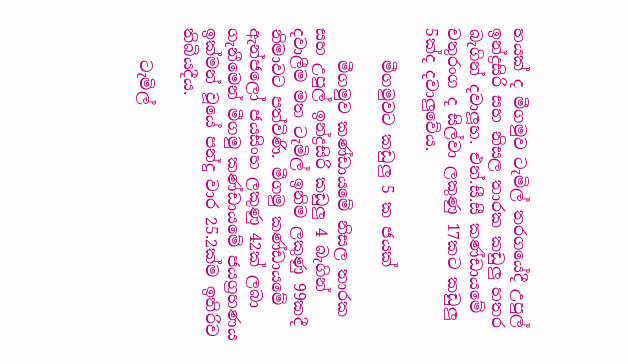හයක් ද මීගමුව ටැමිල් තරගයේදී උපුල් ඉන්ද්‍රසිරි සහ නිසල තාරක කඩුලු හතර බැගින් දවාලූහ. එන්.සී.සී කණ්ඩායමේ චතුරංග ද සිල්වා ලකුණු 17කට කඩුලු 5ක්ද දවාලුවේය.

    මීගමුවට කඩුලු 5 ක ජයක්

    මීගමුව කණ්ඩායමේ නිසල තාරක සහ උපුල් ඉන්ද්‍රසිරි කඩුලු 4 බැගින් දවාලීම මත ටැමිල් ඉනිම ලකුණු 99කදී නිමාවට පත්විණි. මීගමු කණ්ඩායමේ ඇන්ජලෝ ජයසිංහ ලකුණු 42ක් ලබා ගැනීමෙන් මීගමු කණ්ඩායමේ ජයග්‍රහණය ඉක්මන් වූයේ පන්දු වාර 25.2ක්ම ඉතිරිව තිබියදීය.

    ටැමිල්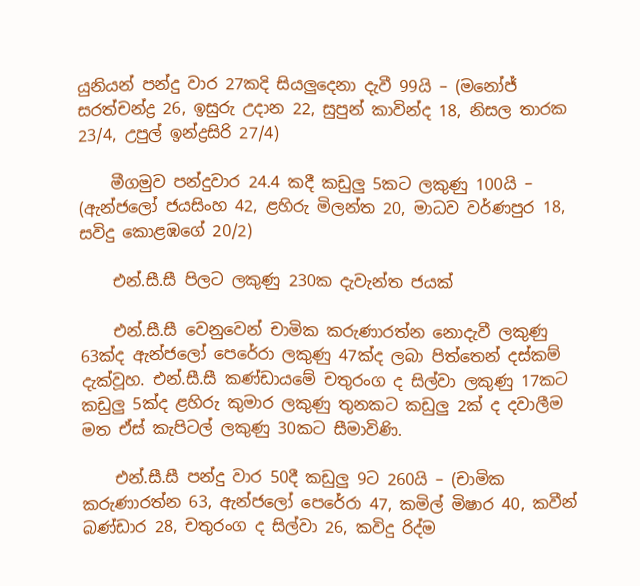යුනියන් පන්දු වාර 27කදි සියලුදෙනා දැවී 99යි – (මනෝජ් සරත්චන්ද්‍ර 26, ඉසුරු උදාන 22, සුපුන් කාවින්ද 18, නිසල තාරක 23/4, උපුල් ඉන්ද්‍රසිරි 27/4)

    මීගමුව පන්දුවාර 24.4 කදී කඩුලු 5කට ලකුණු 100යි – (ඇන්ජලෝ ජයසිංහ 42, ළහිරු මිලන්ත 20, මාධව වර්ණපුර 18, සවිදු කොළඹගේ 20/2)

    එන්.සී.සී පිලට ලකුණු 230ක දැවැන්ත ජයක්

    එන්.සී.සී වෙනුවෙන් චාමික කරුණාරත්න නොදැවී ලකුණු 63ක්ද ඇන්ජලෝ පෙරේරා ලකුණු 47ක්ද ලබා පිත්තෙන් දස්කම් දැක්වූහ. එන්.සී.සී කණ්ඩායමේ චතුරංග ද සිල්වා ලකුණු 17කට කඩුලු 5ක්ද ළහිරු කුමාර ලකුණු තුනකට කඩුලු 2ක් ද දවාලීම මත ඒස් කැපිටල් ලකුණු 30කට සීමාවිණි.

    එන්.සී.සී පන්දු වාර 50දී කඩුලු 9ට 260යි – (චාමික කරුණාරත්න 63, ඇන්ජලෝ පෙරේරා 47, කමිල් මිෂාර 40, කවීන් බණ්ඩාර 28, චතුරංග ද සිල්වා 26, කවිදු රිද්ම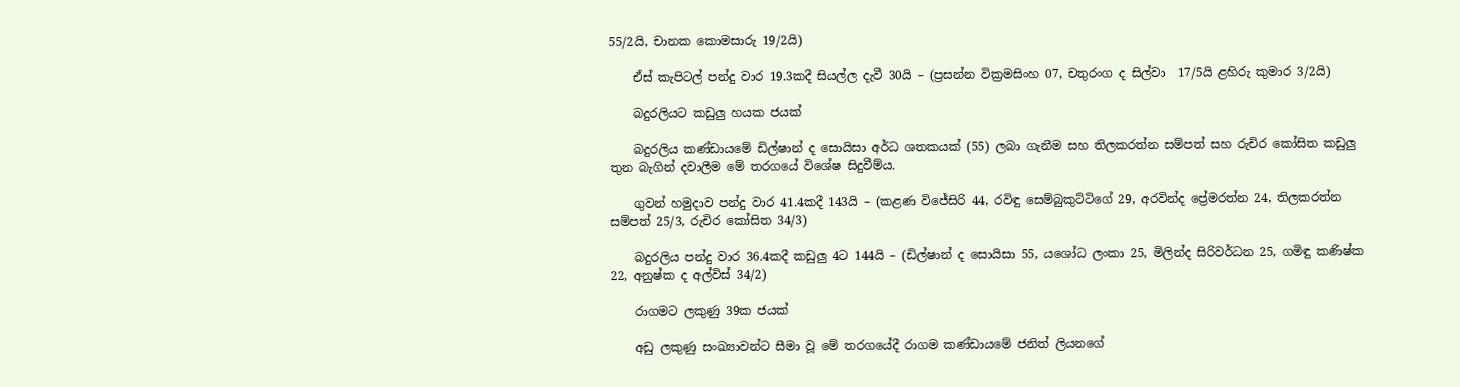55/2යි, චානක කොමසාරු 19/2යි)

    ඒස් කැපිටල් පන්දු වාර 19.3කදී සියල්ල දැවී 30යි – (ප්‍රසන්න වික්‍රමසිංහ 07, චතුරංග ද සිල්වා  17/5යි ළහිරු කුමාර 3/2යි)

    බදුරලියට කඩුලු හයක ජයක්

    බදුරලිය කණ්ඩායමේ ඩිල්ෂාන් ද සොයිසා අර්ධ ශතකයක් (55) ලබා ගැනීම සහ තිලකරත්න සම්පත් සහ රුචිර කෝසිත කඩුලු තුන බැගින් දවාලීම මේ තරගයේ විශේෂ සිදුවීම්ය.

    ගුවන් හමුදාව පන්දු වාර 41.4කදී 143යි – (කළණ විජේසිරි 44, රවිඳු සෙම්බුකුට්ටිගේ 29, අරවින්ද ප්‍රේමරත්න 24, තිලකරත්න සම්පත් 25/3, රුචිර කෝසිත 34/3)

    බදුරලිය පන්දු වාර 36.4කදී කඩුලු 4ට 144යි – (ඩිල්ෂාන් ද සොයිසා 55, යශෝධ ලංකා 25, මිලින්ද සිරිවර්ධන 25, ගමිඳු කණිෂ්ක 22, අනුෂ්ක ද අල්විස් 34/2)

    රාගමට ලකුණු 39ක ජයක්

    අඩු ලකුණු සංඛ්‍යාවන්ට සීමා වූ මේ තරගයේදී රාගම කණ්ඩායමේ ජනිත් ලියනගේ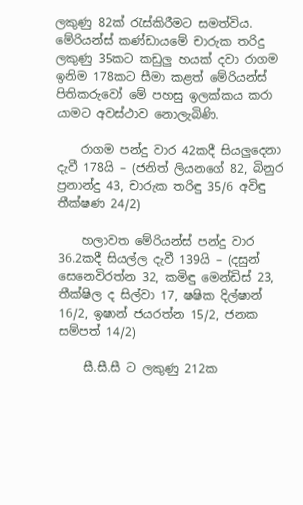ලකුණු 82ක් රැස්කිරීමට සමත්විය. මේරියන්ස් කණ්ඩායමේ චාරුක තරිදු ලකුණු 35කට කඩුලු හයක් දවා රාගම ඉනිම 178කට සීමා කළත් මේරියන්ස් පිතිකරුවෝ මේ පහසු ඉලක්කය කරා යාමට අවස්ථාව නොලැබිණි.

    රාගම පන්දු වාර 42කදී සියලුදෙනා දැවී 178යි – (ජනිත් ලියනගේ 82, බිනුර ප්‍රනාන්දු 43, චාරුක තරිඳු 35/6 අවිඳු තීක්ෂණ 24/2)

    හලාවත මේරියන්ස් පන්දු වාර 36.2කදී සියල්ල දැවී 139යි – (දසුන් සෙනෙවිරත්න 32, කමිඳු මෙන්ඩිස් 23, තීක්ෂිල ද සිල්වා 17, ෂෂික දිල්ෂාන් 16/2, ඉෂාන් ජයරත්න 15/2, ජනක සම්පත් 14/2)

    සී.සී.සී ට ලකුණු 212ක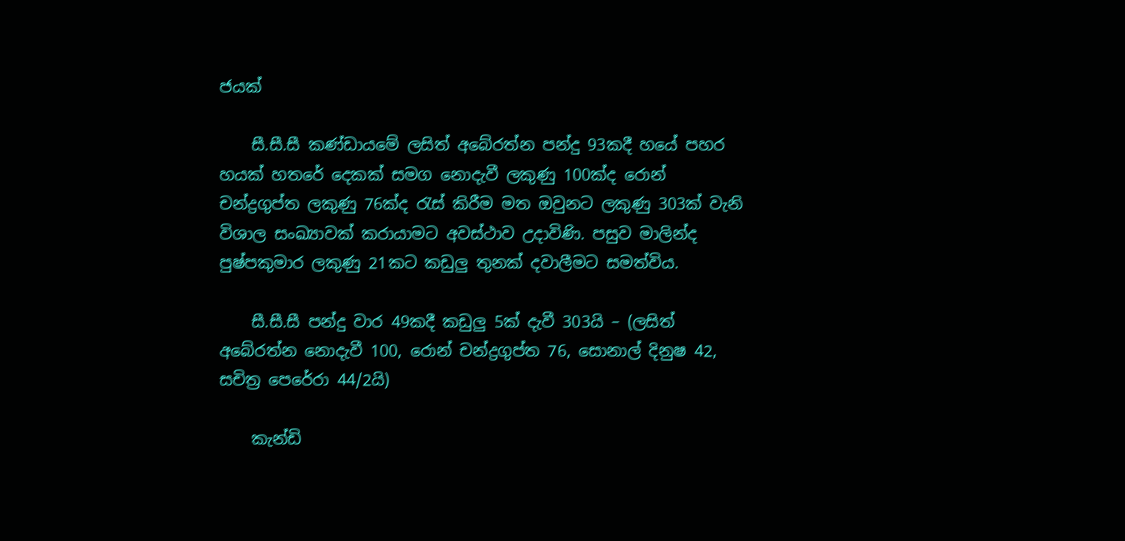ජයක්

    සී.සී.සී කණ්ඩායමේ ලසිත් අබේරත්න පන්දු 93කදී හයේ පහර හයක් හතරේ දෙකක් සමග නොදැවී ලකුණු 100ක්ද රොන් චන්ද්‍රගුප්ත ලකුණු 76ක්ද රැස් කිරීම මත ඔවුනට ලකුණු 303ක් වැනි විශාල සංඛ්‍යාවක් කරායාමට අවස්ථාව උදාවිණි. පසුව මාලින්ද පුෂ්පකුමාර ලකුණු 21කට කඩුලු තුනක් දවාලීමට සමත්විය.

    සී.සී.සී පන්දු වාර 49කදී කඩුලු 5ක් දැවී 303යි – (ලසිත් අබේරත්න නොදැවී 100, රොන් චන්ද්‍රගුප්ත 76, සොනාල් දිනුෂ 42, සචිත්‍ර පෙරේරා 44/2යි)

    කැන්ඩි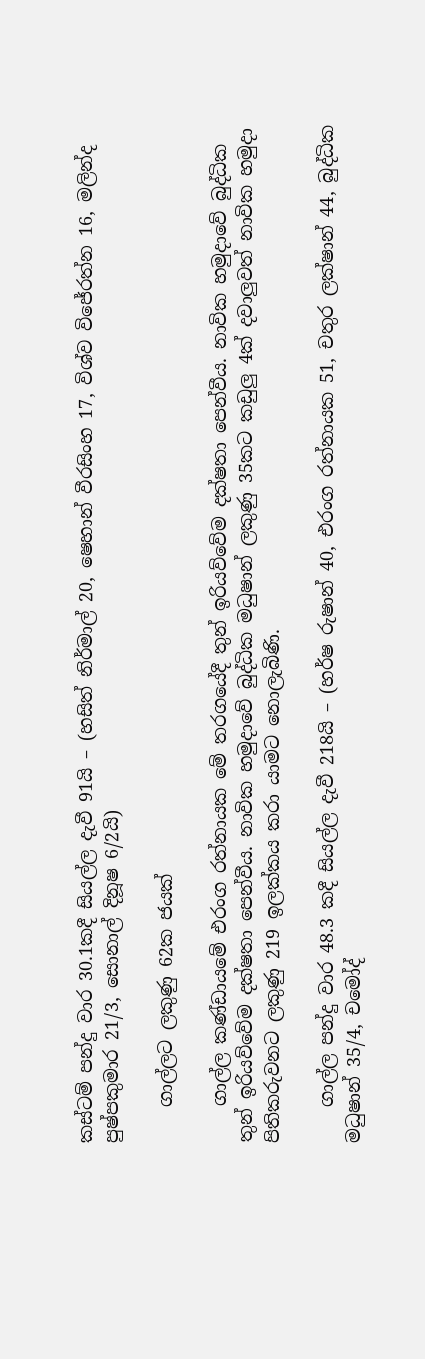කස්ටම් පන්දු වාර 30.1කදී සියල්ල දැවී 91යි – (හසිත් නිර්මාල් 20, ෂෙහාන් වීරසිංහ 17, විශ්ව විජේරත්න 16, මලින්ද පුෂ්පකුමාර 21/3, සොනාල් දිනූෂ 6/2යි)

    ගාල්ලට ලකුණු 62ක ජයක්

    ගාල්ල කණ්ඩායමේ එරංග රත්නායක මේ තරගයේදී තුන් ඉරියව්වේම දක්ෂතා පෙන්වීය. නාවික හමුදාවේ බුද්ධික තුන් ඉරියව්වේම දක්ෂතා පෙන්වීය. නාවික හමුදාවේ බුද්ධික මධුෂාන් ලකුණු 35කට කඩුලු 4ක් දවාලුවත් නාවික හමුදා පිතිකරුවනට ලකුණු 219 ඉලක්කය කරා යාමට නොලැබිණි.

    ගාල්ල පන්දු වාර 48.3 කදී සියල්ල දැවී 218යි – (හර්ෂ රුෂාන් 40, එරංග රත්නායක 51, චතුර ලක්ෂාන් 44, බුද්ධික මධුෂාන් 35/4, චමෝද්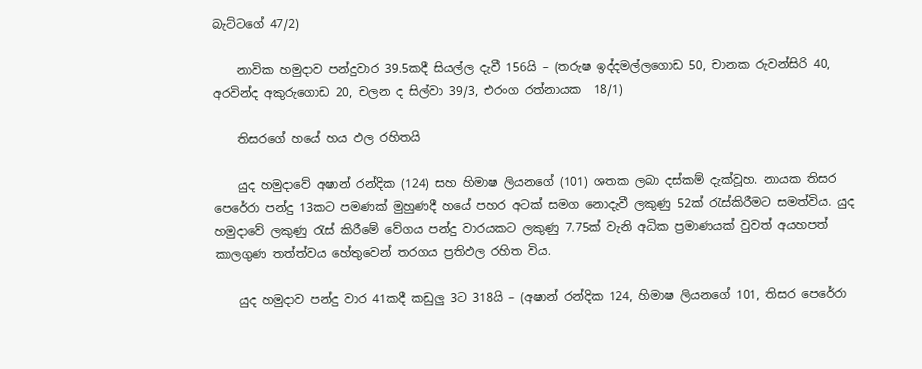බැට්ටගේ 47/2)

    නාවික හමුදාව පන්දුවාර 39.5කදී සියල්ල දැවී 156යි – (තරුෂ ඉද්දමල්ලගොඩ 50, චානක රුවන්සිරි 40, අරවින්ද අකුරුගොඩ 20, චලන ද සිල්වා 39/3, එරංග රත්නායක  18/1)

    තිසරගේ හයේ හය ඵල රහිතයි

    යුද හමුදාවේ අෂාන් රන්දික (124) සහ හිමාෂ ලියනගේ (101) ශතක ලබා දස්කම් දැක්වූහ. නායක තිසර පෙරේරා පන්දු 13කට පමණක් මුහුණදී හයේ පහර අටක් සමග නොදැවී ලකුණු 52ක් රැස්කිරීමට සමත්විය. යුද හමුදාවේ ලකුණු රැස් කිරීමේ වේගය පන්දු වාරයකට ලකුණු 7.75ක් වැනි අධික ප්‍රමාණයක් වුවත් අයහපත් කාලගුණ තත්ත්වය හේතුවෙන් තරගය ප්‍රතිඵල රහිත විය.

    යුද හමුදාව පන්දු වාර 41කදී කඩුලු 3ට 318යි – (අෂාන් රන්දික 124, හිමාෂ ලියනගේ 101, තිසර පෙරේරා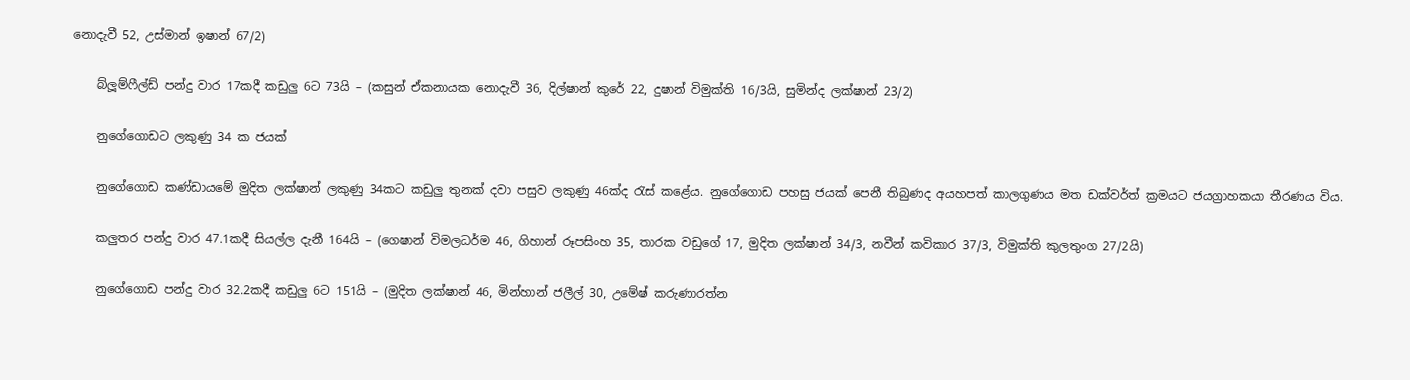නොදැවී 52, උස්මාන් ඉෂාන් 67/2)

    බ්ලූම්ෆීල්ඩ් පන්දු වාර 17කදී කඩුලු 6ට 73යි – (කසුන් ඒකනායක නොදැවී 36, දිල්ෂාන් කුරේ 22, දුෂාන් විමුක්ති 16/3යි, සුමින්ද ලක්ෂාන් 23/2)

    නුගේගොඩට ලකුණු 34 ක ජයක්

    නුගේගොඩ කණ්ඩායමේ මුදිත ලක්ෂාන් ලකුණු 34කට කඩුලු තුනක් දවා පසුව ලකුණු 46ක්ද රැස් කළේය. නුගේගොඩ පහසු ජයක් පෙනී තිබුණද අයහපත් කාලගුණය මත ඩක්වර්ත් ක්‍රමයට ජයග්‍රාහකයා තීරණය විය.

    කලුතර පන්දු වාර 47.1කදී සියල්ල දැනී 164යි – (ගෙෂාන් විමලධර්ම 46, ගිහාන් රූපසිංහ 35, තාරක වඩුගේ 17, මුදිත ලක්ෂාන් 34/3, නවීන් කවිකාර 37/3, විමුක්ති කුලතුංග 27/2යි)

    නුගේගොඩ පන්දු වාර 32.2කදී කඩුලු 6ට 151යි – (මුදිත ලක්ෂාන් 46, මින්හාන් ජලීල් 30, උමේෂ් කරුණාරත්න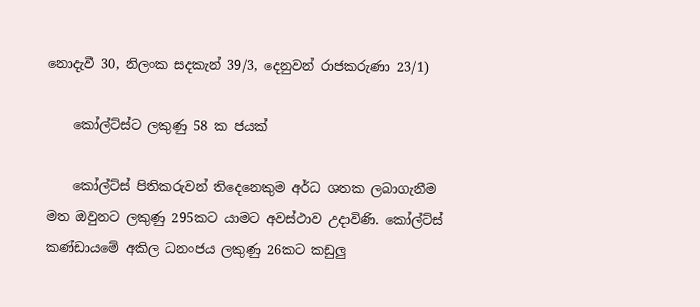නොදැවී 30, නිලංක සදකැන් 39/3, දෙනුවන් රාජකරුණා 23/1)

    කෝල්ට්ස්ට ලකුණු 58 ක ජයක්

    කෝල්ට්ස් පිතිකරුවන් තිදෙනෙකුම අර්ධ ශතක ලබාගැනීම මත ඔවුනට ලකුණු 295කට යාමට අවස්ථාව උදාවිණි. කෝල්ට්ස් කණ්ඩායමේ අකිල ධනංජය ලකුණු 26කට කඩුලු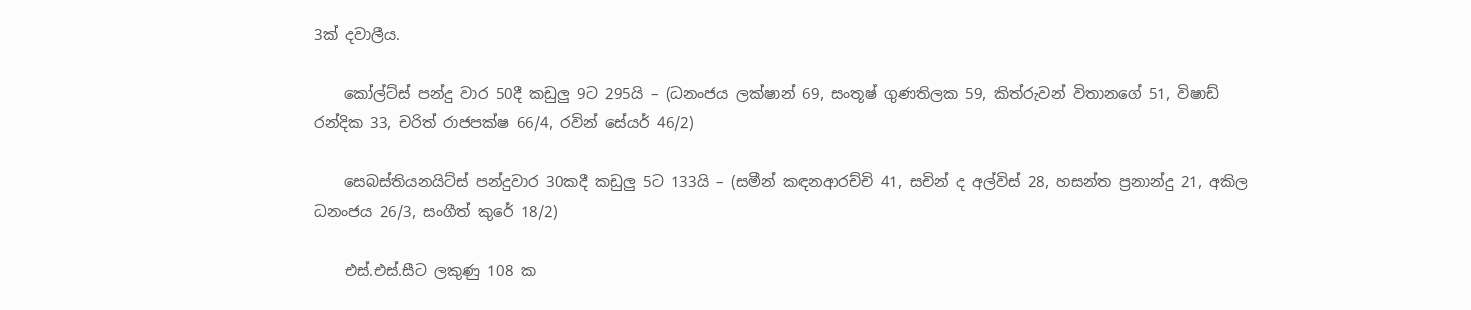3ක් දවාලීය.

    කෝල්ට්ස් පන්දු වාර 50දී කඩුලු 9ට 295යි – (ධනංජය ලක්ෂාන් 69, සංතූෂ් ගුණතිලක 59, කිත්රුවන් විතානගේ 51, විෂාඩ් රන්දික 33, චරිත් රාජපක්ෂ 66/4, රවින් සේයර් 46/2)

    සෙබස්තියනයිට්ස් පන්දුවාර 30කදී කඩුලු 5ට 133යි – (සමීන් කඳනආරච්චි 41, සචින් ද අල්විස් 28, හසන්ත ප්‍රනාන්දු 21, අකිල ධනංජය 26/3, සංගීත් කුරේ 18/2)

    එස්.එස්.සීට ලකුණු 108 ක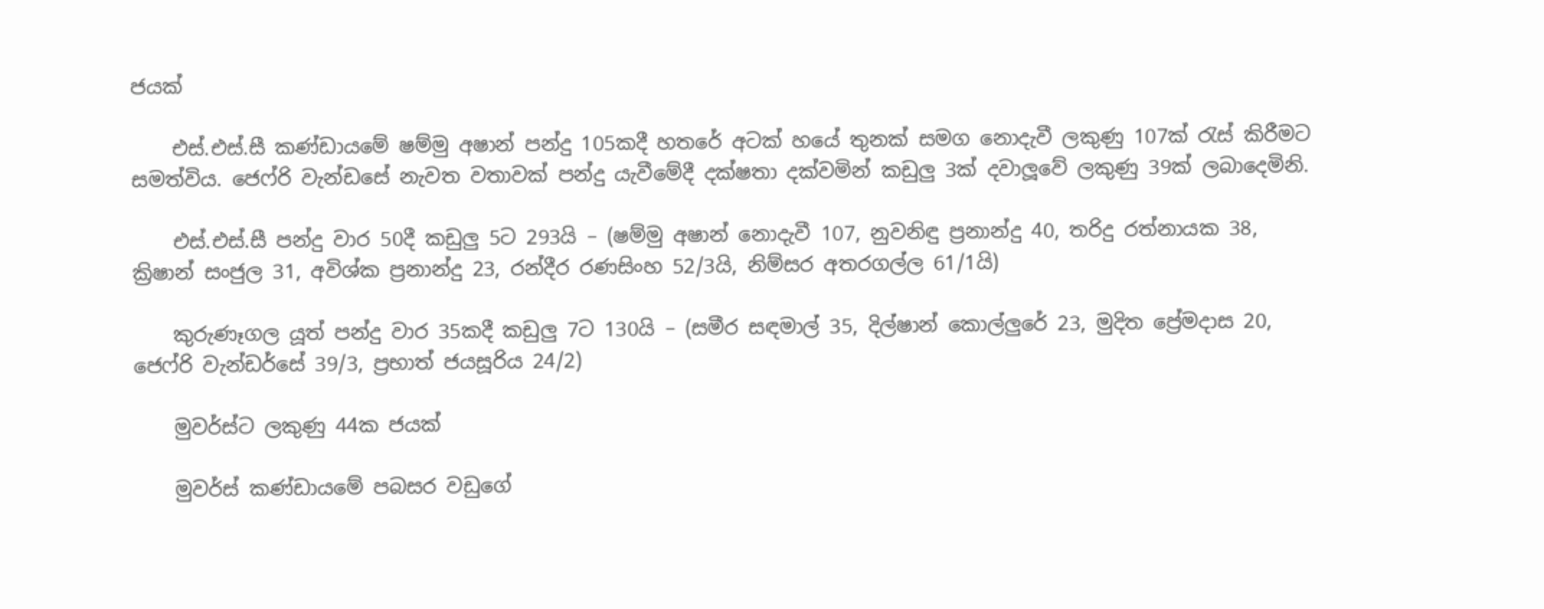ජයක්

    එස්.එස්.සී කණ්ඩායමේ ෂම්මු අෂාන් පන්දු 105කදී හතරේ අටක් හයේ තුනක් සමග නොදැවී ලකුණු 107ක් රැස් කිරීමට සමත්විය. ජෙෆ්රි වැන්ඩසේ නැවත වතාවක් පන්දු යැවීමේදී දක්ෂතා දක්වමින් කඩුලු 3ක් දවාලූවේ ලකුණු 39ක් ලබාදෙමිනි.

    එස්.එස්.සී පන්දු වාර 50දී කඩුලු 5ට 293යි – (ෂම්මු අෂාන් නොදැවී 107, නුවනිඳු ප්‍රනාන්දු 40, තරිදු රත්නායක 38, ක්‍රිෂාන් සංජුල 31, අවිශ්ක ප්‍රනාන්දු 23, රන්දීර රණසිංහ 52/3යි, නිම්සර අතරගල්ල 61/1යි)

    කුරුණෑගල යූත් පන්දු වාර 35කදී කඩුලු 7ට 130යි – (සමීර සඳමාල් 35, දිල්ෂාන් කොල්ලුරේ 23, මුදිත ප්‍රේමදාස 20, ජෙෆ්රි වැන්ඩර්සේ 39/3, ප්‍රභාත් ජයසූරිය 24/2)

    මුවර්ස්ට ලකුණු 44ක ජයක්

    මුවර්ස් කණ්ඩායමේ පබසර වඩුගේ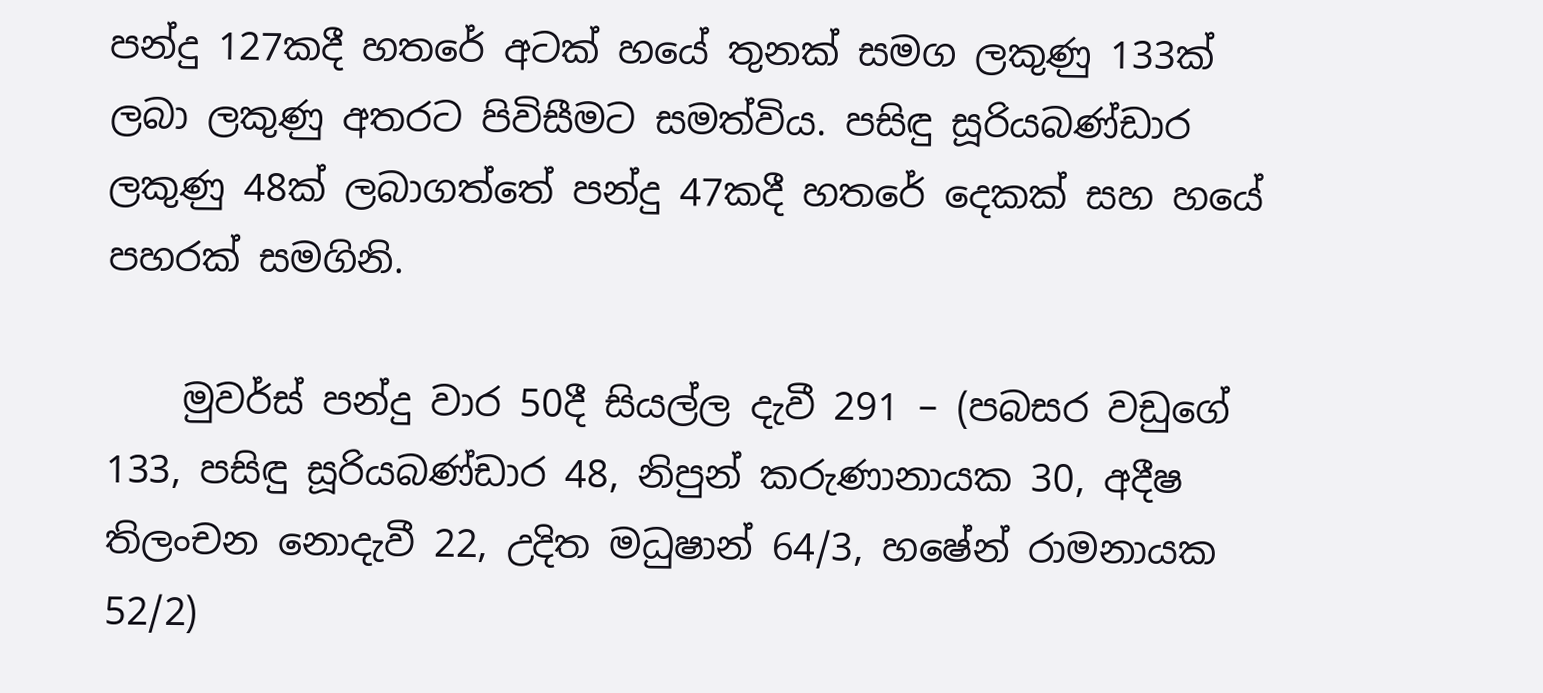පන්දු 127කදී හතරේ අටක් හයේ තුනක් සමග ලකුණු 133ක් ලබා ලකුණු අතරට පිවිසීමට සමත්විය. පසිඳු සූරියබණ්ඩාර ලකුණු 48ක් ලබාගත්තේ පන්දු 47කදී හතරේ දෙකක් සහ හයේ පහරක් සමගිනි.

    මුවර්ස් පන්දු වාර 50දී සියල්ල දැවී 291 – (පබසර වඩුගේ 133, පසිඳු සූරියබණ්ඩාර 48, නිපුන් කරුණානායක 30, අදීෂ තිලංචන නොදැවී 22, උදිත මධුෂාන් 64/3, හෂේන් රාමනායක 52/2)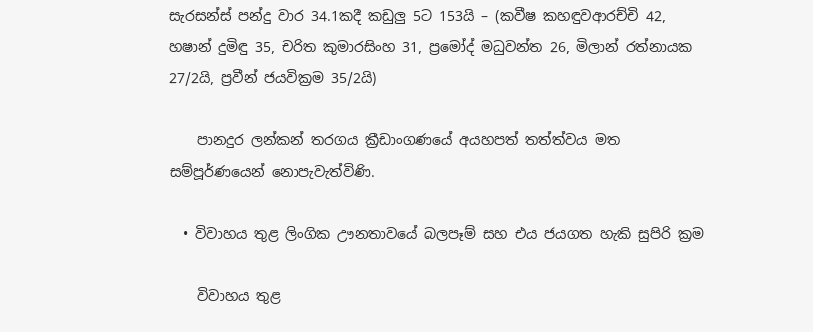සැරසන්ස් පන්දු වාර 34.1කදී කඩුලු 5ට 153යි – (කවීෂ කහඳුවආරච්චි 42, හෂාන් දුමිඳු 35, චරිත කුමාරසිංහ 31, ප්‍රමෝද් මධුවන්ත 26, මිලාන් රත්නායක 27/2යි, ප්‍රවීන් ජයවික්‍රම 35/2යි)

    පානදුර ලන්කන් තරගය ක්‍රීඩාංගණයේ අයහපත් තත්ත්වය මත සම්පූර්ණයෙන් නොපැවැත්විණි.

  • විවාහය තුළ ලිංගික ඌනතාවයේ බලපෑම් සහ එය ජයගත හැකි සුපිරි ක්‍රම

    විවාහය තුළ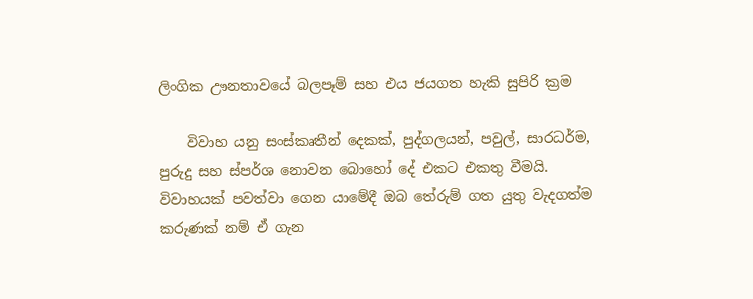ලිංගික ඌනතාවයේ බලපෑම් සහ එය ජයගත හැකි සුපිරි ක්‍රම

    විවාහ යනු සංස්කෘතීන් දෙකක්, පුද්ගලයන්, පවුල්, සාරධර්ම, පුරුදු සහ ස්පර්ශ නොවන බොහෝ දේ එකට එකතු වීමයි. විවාහයක් පවත්වා ගෙන යාමේදී ඔබ තේරුම් ගත යුතු වැදගත්ම කරුණක් නම් ඒ ගැන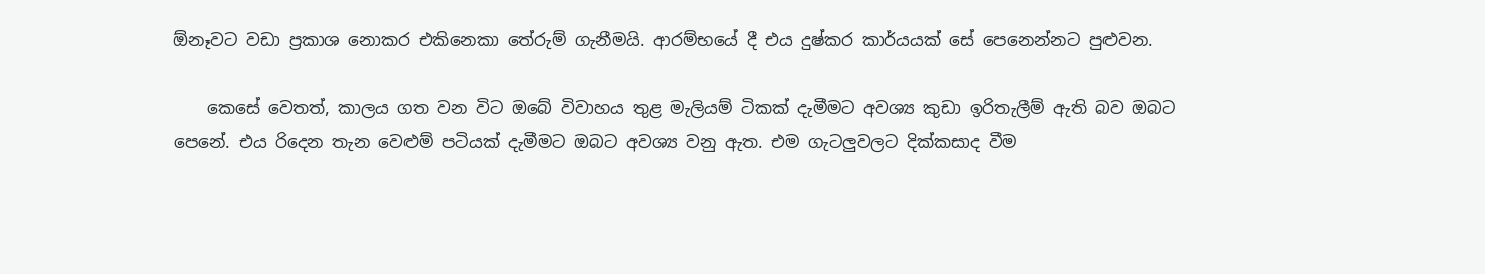ඕනෑවට වඩා ප්‍රකාශ නොකර එකිනෙකා තේරුම් ගැනීමයි. ආරම්භයේ දී එය දුෂ්කර කාර්යයක් සේ පෙනෙන්නට පුළුවන.

    කෙසේ වෙතත්, කාලය ගත වන විට ඔබේ විවාහය තුළ මැලියම් ටිකක් දැමීමට අවශ්‍ය කුඩා ඉරිතැලීම් ඇති බව ඔබට පෙනේ. එය රිදෙන තැන වෙළුම් පටියක් දැමීමට ඔබට අවශ්‍ය වනු ඇත. එම ගැටලුවලට දික්කසාද වීම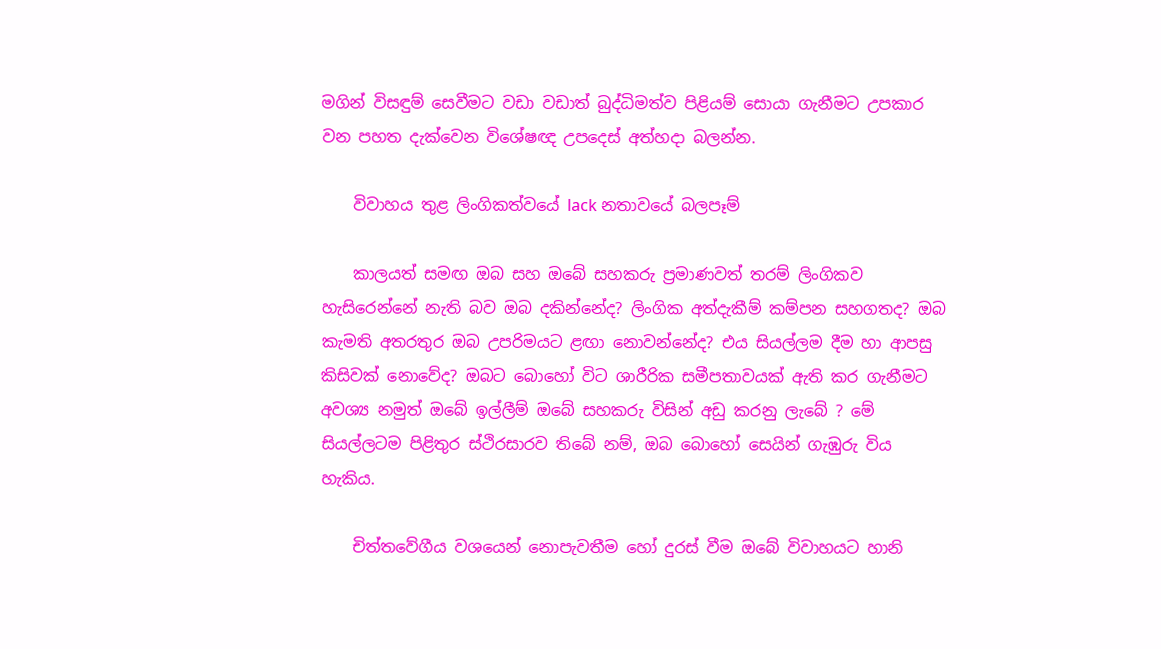මගින් විසඳුම් සෙවීමට වඩා වඩාත් බුද්ධිමත්ව පිළියම් සොයා ගැනීමට උපකාර වන පහත දැක්වෙන විශේෂඥ උපදෙස් අත්හදා බලන්න.

    විවාහය තුළ ලිංගිකත්වයේ lack නතාවයේ බලපෑම්

    කාලයත් සමඟ ඔබ සහ ඔබේ සහකරු ප්‍රමාණවත් තරම් ලිංගිකව හැසිරෙන්නේ නැති බව ඔබ දකින්නේද? ලිංගික අත්දැකීම් කම්පන සහගතද? ඔබ කැමති අතරතුර ඔබ උපරිමයට ළඟා නොවන්නේද? එය සියල්ලම දීම හා ආපසු කිසිවක් නොවේද? ඔබට බොහෝ විට ශාරීරික සමීපතාවයක් ඇති කර ගැනීමට අවශ්‍ය නමුත් ඔබේ ඉල්ලීම් ඔබේ සහකරු විසින් අඩු කරනු ලැබේ ? මේ සියල්ලටම පිළිතුර ස්ථිරසාරව තිබේ නම්, ඔබ බොහෝ සෙයින් ගැඹුරු විය හැකිය.

    චිත්තවේගීය වශයෙන් නොපැවතීම හෝ දුරස් වීම ඔබේ විවාහයට හානි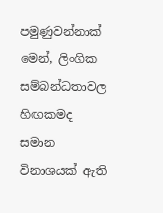පමුණුවන්නාක් මෙන්, ලිංගික සම්බන්ධතාවල හිඟකමද සමාන විනාශයක් ඇති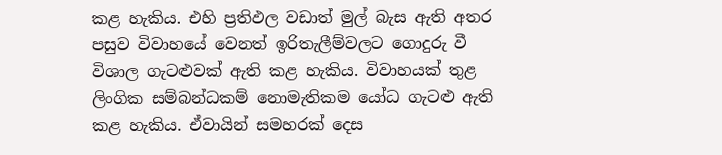කළ හැකිය. එහි ප්‍රතිඵල වඩාත් මුල් බැස ඇති අතර පසුව විවාහයේ වෙනත් ඉරිතැලීම්වලට ගොදුරු වී විශාල ගැටළුවක් ඇති කළ හැකිය. විවාහයක් තුළ ලිංගික සම්බන්ධකම් නොමැතිකම යෝධ ගැටළු ඇති කළ හැකිය. ඒවායින් සමහරක් දෙස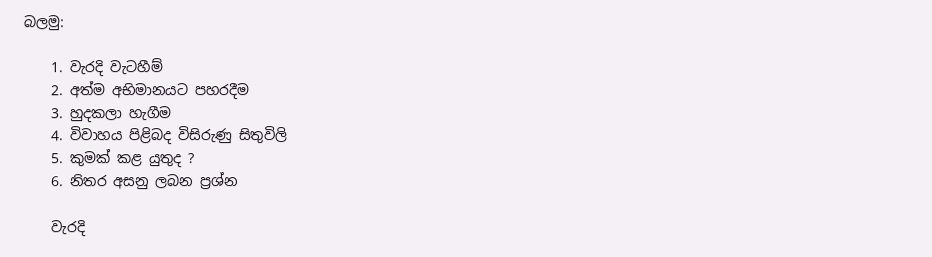බලමු:

    1. වැරදි වැටහීම්
    2. අත්ම අභිමානයට පහරදීම
    3. හුදකලා හැගීම
    4. විවාහය පිළිබද විසිරුණු සිතුවිලි
    5. කුමක් කළ යුතුද ?
    6. නිතර අසනු ලබන ප්‍රශ්න

    වැරදි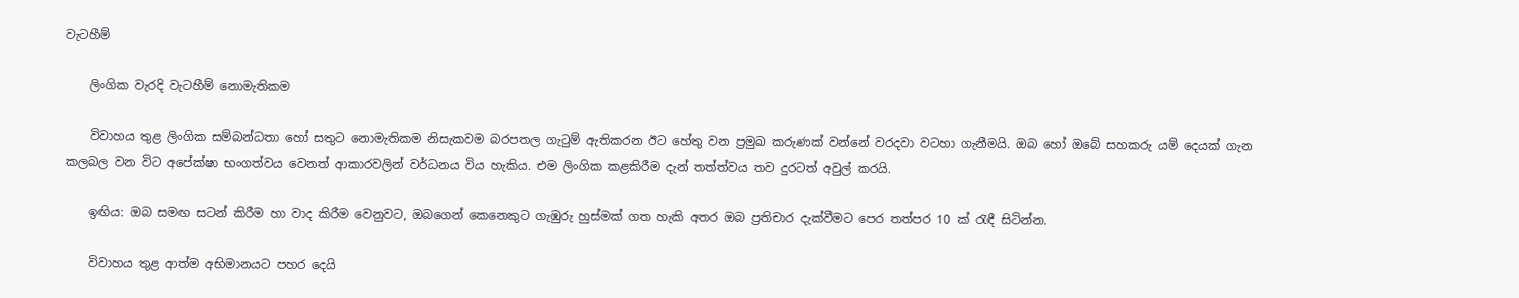වැටහීම්

    ලිංගික වැරදි වැටහීම් නොමැතිකම

    විවාහය තුළ ලිංගික සම්බන්ධතා හෝ සතුට නොමැතිකම නිසැකවම බරපතල ගැටුම් ඇතිකරන ඊට හේතු වන ප්‍රමුඛ කරුණක් වන්නේ වරදවා වටහා ගැනීමයි. ඔබ හෝ ඔබේ සහකරු යම් දෙයක් ගැන කලබල වන විට අපේක්ෂා භංගත්වය වෙනත් ආකාරවලින් වර්ධනය විය හැකිය. එම ලිංගික කළකිරීම දැන් තත්ත්වය තව දුරටත් අවුල් කරයි.

    ඉඟිය: ඔබ සමඟ සටන් කිරීම හා වාද කිරීම වෙනුවට, ඔබගෙන් කෙනෙකුට ගැඹුරු හුස්මක් ගත හැකි අතර ඔබ ප්‍රතිචාර දැක්වීමට පෙර තත්පර 10 ක් රැඳී සිටින්න.

    විවාහය තුළ ආත්ම අභිමානයට පහර දෙයි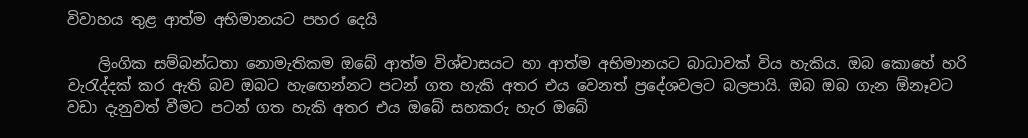විවාහය තුළ ආත්ම අභිමානයට පහර දෙයි

    ලිංගික සම්බන්ධතා නොමැතිකම ඔබේ ආත්ම විශ්වාසයට හා ආත්ම අභිමානයට බාධාවක් විය හැකිය. ඔබ කොහේ හරි වැරැද්දක් කර ඇති බව ඔබට හැඟෙන්නට පටන් ගත හැකි අතර එය වෙනත් ප්‍රදේශවලට බලපායි. ඔබ ඔබ ගැන ඕනෑවට වඩා දැනුවත් වීමට පටන් ගත හැකි අතර එය ඔබේ සහකරු හැර ඔබේ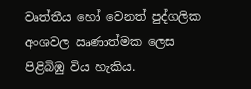වෘත්තීය හෝ වෙනත් පුද්ගලික අංශවල ඍණාත්මක ලෙස පිළිබිඹු විය හැකිය.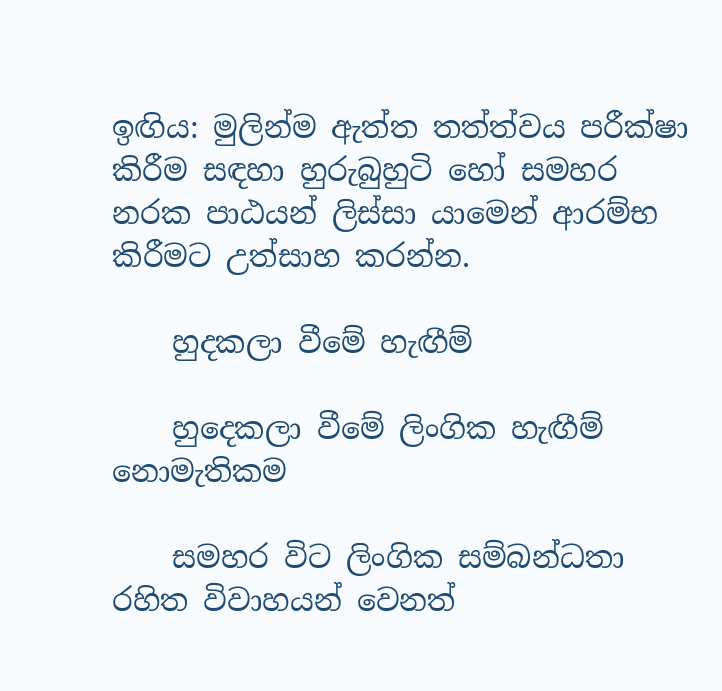ඉඟිය: මුලින්ම ඇත්ත තත්ත්වය පරීක්ෂා කිරීම සඳහා හුරුබුහුටි හෝ සමහර නරක පාඨයන් ලිස්සා යාමෙන් ආරම්භ කිරීමට උත්සාහ කරන්න.

    හුදකලා වීමේ හැඟීම්

    හුදෙකලා වීමේ ලිංගික හැඟීම් නොමැතිකම

    සමහර විට ලිංගික සම්බන්ධතා රහිත විවාහයන් වෙනත්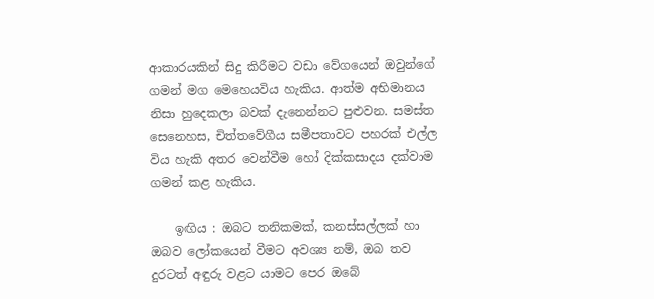ආකාරයකින් සිදු කිරීමට වඩා වේගයෙන් ඔවුන්ගේ ගමන් මග මෙහෙයවිය හැකිය. ආත්ම අභිමානය නිසා හුදෙකලා බවක් දැනෙන්නට පුළුවන. සමස්ත සෙනෙහස, චිත්තවේගීය සමීපතාවට පහරක් එල්ල විය හැකි අතර වෙන්වීම හෝ දික්කසාදය දක්වාම ගමන් කළ හැකිය.

    ඉඟිය : ඔබට තනිකමක්, කනස්සල්ලක් හා ඔබව ලෝකයෙන් වීමට අවශ්‍ය නම්, ඔබ තව දුරටත් අඳුරු වළට යාමට පෙර ඔබේ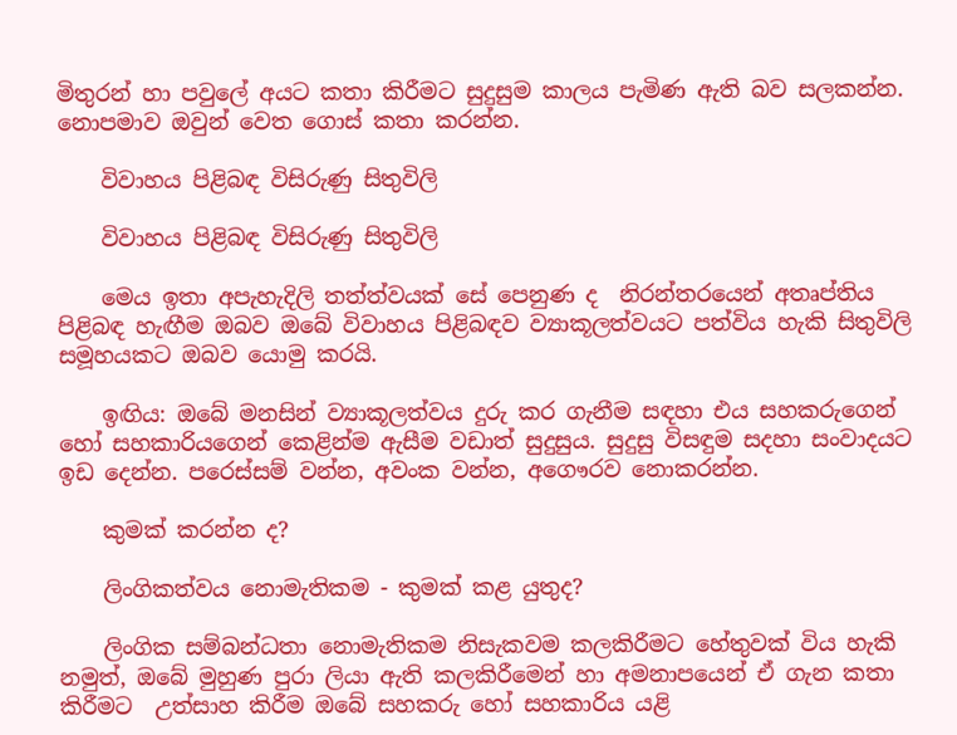මිතුරන් හා පවුලේ අයට කතා කිරීමට සුදුසුම කාලය පැමිණ ඇති බව සලකන්න. නොපමාව ඔවුන් වෙත ගොස් කතා කරන්න.

    විවාහය පිළිබඳ විසිරුණු සිතුවිලි

    විවාහය පිළිබඳ විසිරුණු සිතුවිලි

    මෙය ඉතා අපැහැදිලි තත්ත්වයක් සේ පෙනුණ ද  නිරන්තරයෙන් අතෘප්තිය පිළිබඳ හැඟීම ඔබව ඔබේ විවාහය පිළිබඳව ව්‍යාකූලත්වයට පත්විය හැකි සිතුවිලි සමූහයකට ඔබව යොමු කරයි.

    ඉඟිය: ඔබේ මනසින් ව්‍යාකූලත්වය දුරු කර ගැනීම සඳහා එය සහකරුගෙන් හෝ සහකාරියගෙන් කෙළින්ම ඇසීම වඩාත් සුදුසුය. සුදුසු විසඳුම සදහා සංවාදයට ඉඩ දෙන්න. පරෙස්සම් වන්න, අවංක වන්න, අගෞරව නොකරන්න.

    කුමක් කරන්න ද?

    ලිංගිකත්වය නොමැතිකම - කුමක් කළ යුතුද?

    ලිංගික සම්බන්ධතා නොමැතිකම නිසැකවම කලකිරීමට හේතුවක් විය හැකි නමුත්, ඔබේ මුහුණ පුරා ලියා ඇති කලකිරීමෙන් හා අමනාපයෙන් ඒ ගැන කතා කිරීමට  උත්සාහ කිරීම ඔබේ සහකරු හෝ සහකාරිය යළි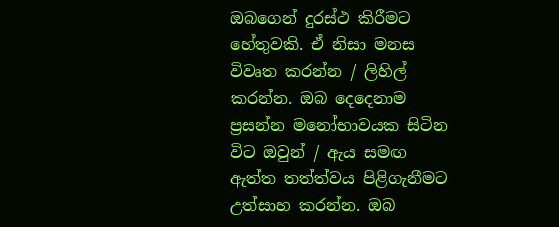ඔබගෙන් දුරස්ථ කිරීමට හේතුවකි. ඒ නිසා මනස විවෘත කරන්න / ලිහිල් කරන්න. ඔබ දෙදෙනාම ප්‍රසන්න මනෝභාවයක සිටින විට ඔවුන් / ඇය සමඟ ඇත්ත තත්ත්වය පිළිගැනීමට උත්සාහ කරන්න. ඔබ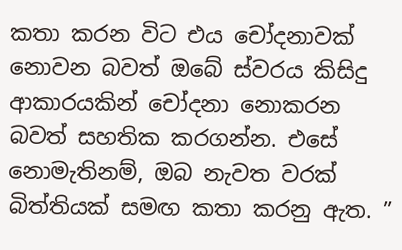කතා කරන විට එය චෝදනාවක් නොවන බවත් ඔබේ ස්වරය කිසිදු ආකාරයකින් චෝදනා නොකරන බවත් සහතික කරගන්න. එසේ නොමැතිනම්, ඔබ නැවත වරක් බිත්තියක් සමඟ කතා කරනු ඇත. ”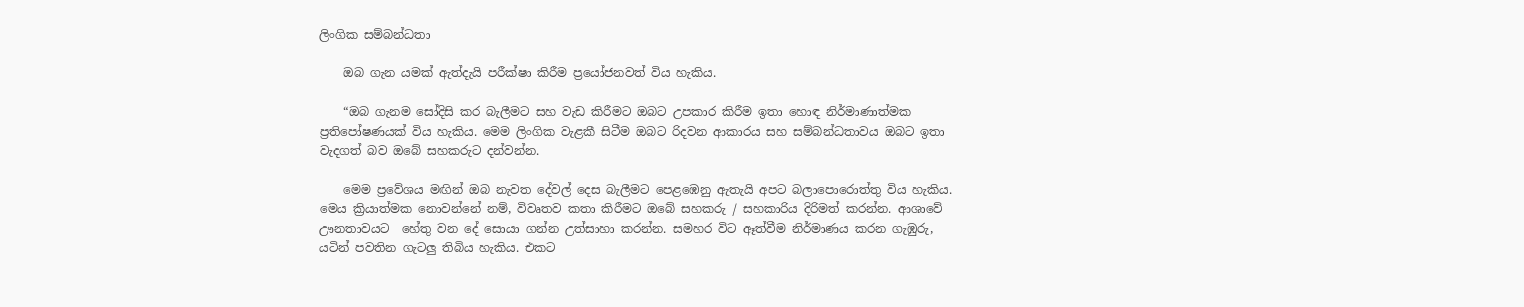ලිංගික සම්බන්ධතා

    ඔබ ගැන යමක් ඇත්දැයි පරීක්ෂා කිරීම ප්‍රයෝජනවත් විය හැකිය.

    “ඔබ ගැනම සෝදිසි කර බැලීමට සහ වැඩ කිරීමට ඔබට උපකාර කිරීම ඉතා හොඳ නිර්මාණාත්මක ප්‍රතිපෝෂණයක් විය හැකිය. මෙම ලිංගික වැළකී සිටීම ඔබට රිදවන ආකාරය සහ සම්බන්ධතාවය ඔබට ඉතා වැදගත් බව ඔබේ සහකරුට දන්වන්න.

    මෙම ප්‍රවේශය මඟින් ඔබ නැවත දේවල් දෙස බැලීමට පෙළඹෙනු ඇතැයි අපට බලාපොරොත්තු විය හැකිය. මෙය ක්‍රියාත්මක නොවන්නේ නම්, විවෘතව කතා කිරීමට ඔබේ සහකරු / සහකාරිය දිරිමත් කරන්න. ආශාවේ ඌනතාවයට  හේතු වන දේ සොයා ගන්න උත්සාහා කරන්න. සමහර විට ඈත්වීම නිර්මාණය කරන ගැඹුරු, යටින් පවතින ගැටලු තිබිය හැකිය. එකට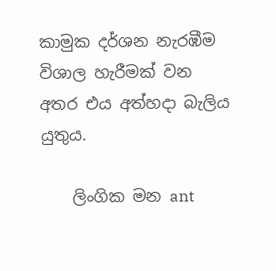කාමුක දර්ශන නැරඹීම විශාල හැරීමක් වන අතර එය අත්හදා බැලිය යුතුය.

    ලිංගික මන ant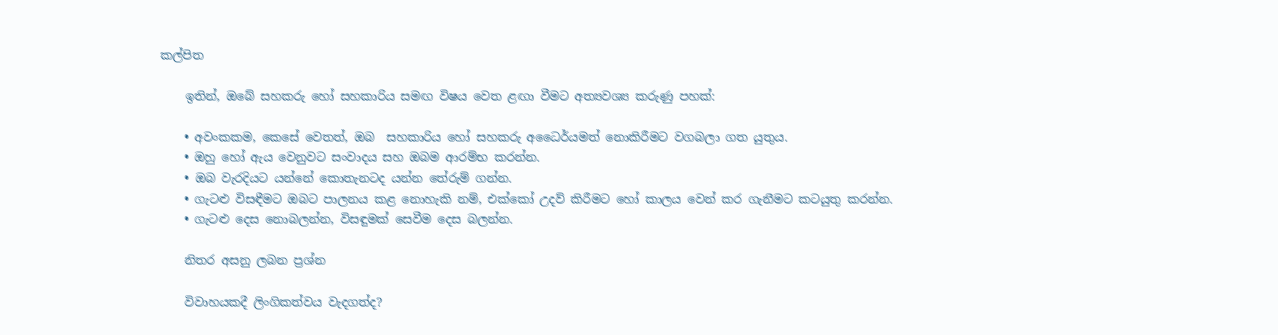කල්පිත

    ඉතින්, ඔබේ සහකරු හෝ සහකාරිය සමඟ විෂය වෙත ළඟා වීමට අත්‍යවශ්‍ය කරුණු පහක්:

    • අවංකකම, කෙසේ වෙතත්, ඔබ  සහකාරිය හෝ සහකරු අධෛර්යමත් නොකිරීමට වගබලා ගත යුතුය.
    • ඔහු හෝ ඇය වෙනුවට සංවාදය සහ ඔබම ආරම්භ කරන්න.
    • ඔබ වැරදියට යන්නේ කොතැනටද යන්න තේරුම් ගන්න.
    • ගැටළු විසඳීමට ඔබට පාලනය කළ නොහැකි නම්, එක්කෝ උදව් කිරීමට හෝ කාලය වෙන් කර ගැනීමට කටයුතු කරන්න.
    • ගැටළු දෙස නොබලන්න, විසඳුමක් සෙවීම දෙස බලන්න.

    නිතර අසනු ලබන ප්‍රශ්න

    විවාහයකදී ලිංගිකත්වය වැදගත්ද?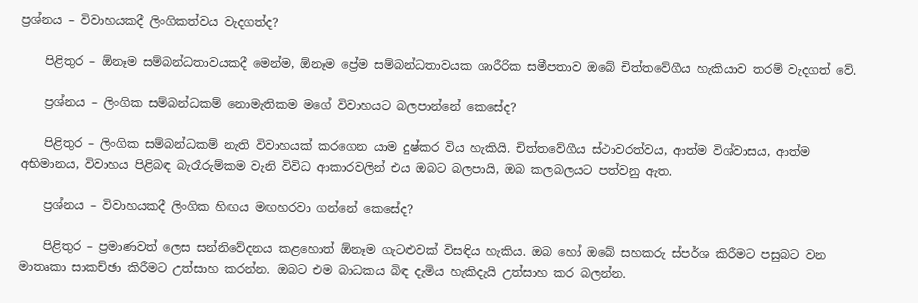ප්‍රශ්නය – විවාහයකදී ලිංගිකත්වය වැදගත්ද?

    පිළිතුර – ඕනෑම සම්බන්ධතාවයකදී මෙන්ම, ඕනෑම ප්‍රේම සම්බන්ධතාවයක ශාරීරික සමීපතාව ඔබේ චිත්තවේගීය හැකියාව තරම් වැදගත් වේ.

    ප්‍රශ්නය – ලිංගික සම්බන්ධකම් නොමැතිකම මගේ විවාහයට බලපාන්නේ කෙසේද?

    පිළිතුර – ලිංගික සම්බන්ධකම් නැති විවාහයක් කරගෙන යාම දුෂ්කර විය හැකියි. චිත්තවේගීය ස්ථාවරත්වය, ආත්ම විශ්වාසය, ආත්ම අභිමානය, විවාහය පිළිබඳ බැරෑරුම්කම වැනි විවිධ ආකාරවලින් එය ඔබට බලපායි, ඔබ කලබලයට පත්වනු ඇත.

    ප්‍රශ්නය – විවාහයකදී ලිංගික හිඟය මඟහරවා ගන්නේ කෙසේද?

    පිළිතුර – ප්‍රමාණවත් ලෙස සන්නිවේදනය කළහොත් ඕනෑම ගැටළුවක් විසඳිය හැකිය. ඔබ හෝ ඔබේ සහකරු ස්පර්ශ කිරීමට පසුබට වන මාතෘකා සාකච්ඡා කිරීමට උත්සාහ කරන්න. ඔබට එම බාධකය බිඳ දැමිය හැකිදැයි උත්සාහ කර බලන්න.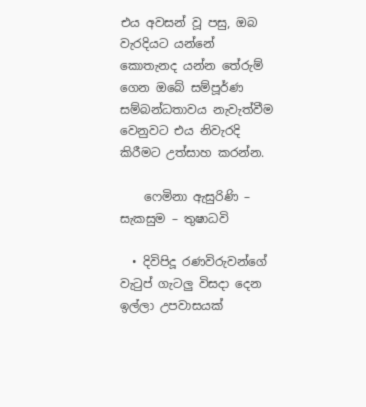එය අවසන් වූ පසු, ඔබ වැරදියට යන්නේ කොතැනද යන්න තේරුම් ගෙන ඔබේ සම්පූර්ණ සම්බන්ධතාවය නැවැත්වීම වෙනුවට එය නිවැරදි කිරීමට උත්සාහ කරන්න.

    ෆෙමිනා ඇසුරිණි – සැකසුම – තුෂාධවි

  • දිවිපිදූ රණවිරුවන්ගේ වැටුප් ගැටලු විසදා දෙන ඉල්ලා උපවාසයක්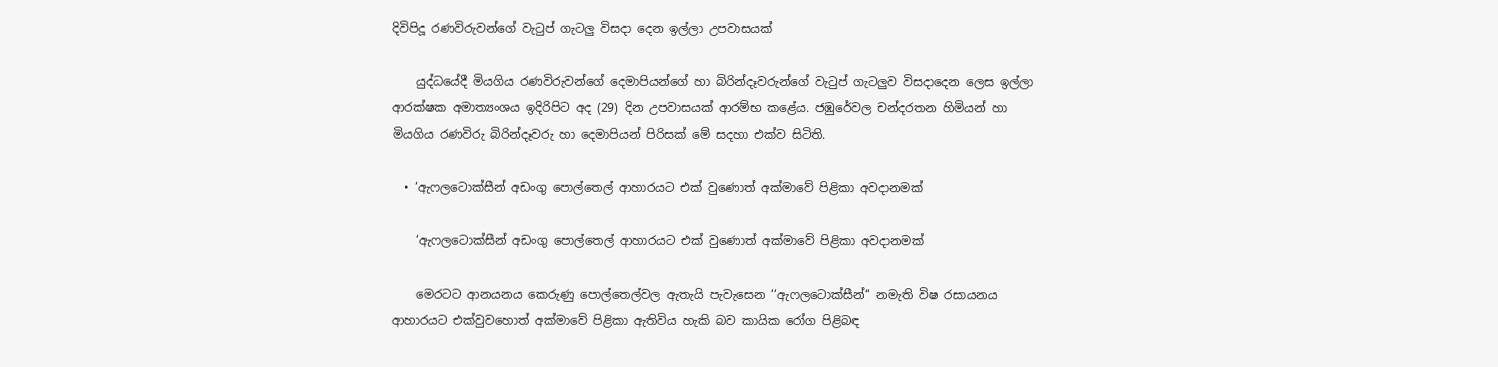දිවිපිදූ රණවිරුවන්ගේ වැටුප් ගැටලු විසදා දෙන ඉල්ලා උපවාසයක්

    යුද්ධයේදී මියගිය රණවිරුවන්ගේ දෙමාපියන්ගේ හා බිරින්දෑවරුන්ගේ වැටුප් ගැටලුව විසදාදෙන ලෙස ඉල්ලා ආරක්ෂක අමාත්‍යංශය ඉදිරිපිට අද (29) දින උපවාසයක් ආරම්භ කළේය. ජඹුරේවල චන්දරතන හිමියන් හා මියගිය රණවිරු බිරින්දෑවරු හා දෙමාපියන් පිරිසක් මේ සදහා එක්ව සිටිති.

  • ‘ඇෆලටොක්සීන් අඩංගු පොල්තෙල් ආහාරයට එක් වුණොත් අක්මාවේ පිළිකා අවදානමක්

    ‘ඇෆලටොක්සීන් අඩංගු පොල්තෙල් ආහාරයට එක් වුණොත් අක්මාවේ පිළිකා අවදානමක්

    මෙරටට ආනයනය කෙරුණු පොල්තෙල්වල ඇතැයි පැවැසෙන ‘‘ඇෆලටොක්සීන්‘‘ නමැති විෂ රසායනය ආහාරයට එක්වුවහොත් අක්මාවේ පිළිකා ඇතිවිය හැකි බව කායික රෝග පිළිබඳ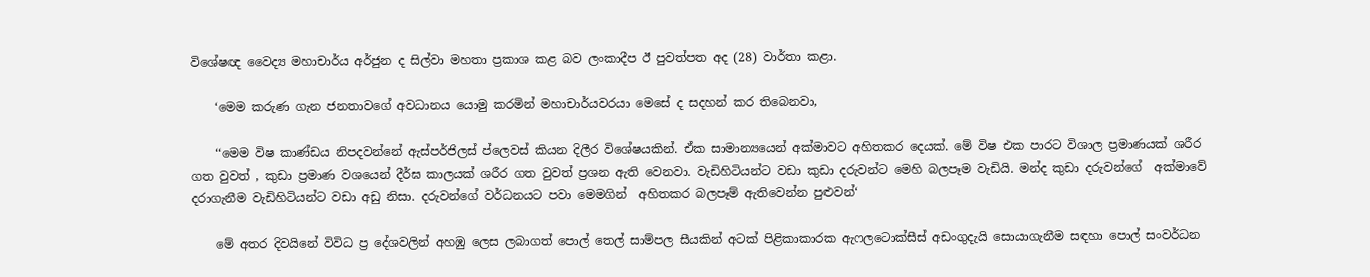විශේෂඥ වෛද්‍ය මහාචාර්ය අර්ජුන ද සිල්වා මහතා ප්‍රකාශ කළ බව ලංකාදීප ඊ පුවත්පත අද (28) වාර්තා කළා.

    ‘මෙම කරුණ ගැන ජනතාවගේ අවධානය යොමු කරමින් මහාචාර්යවරයා මෙසේ ද සදහන් කර තිබෙනවා,

    ‘‘මෙම විෂ කාණ්ඩය නිපදවන්නේ ඇස්පර්ජිලස් ප්ලෙවස් කියන දිලීර විශේෂයකින්. ඒක සාමාන්‍යයෙන් අක්මාවට අහිතකර දෙයක්. මේ විෂ එක පාරට විශාල ප්‍රමාණයක් ශරීර ගත වුවත් , කුඩා ප්‍රමාණ වශයෙන් දීර්ඝ කාලයක් ශරීර ගත වුවත් ප්‍රශන ඇති වෙනවා. වැඩිහිටියන්ට වඩා කුඩා දරුවන්ට මෙහි බලපෑම වැඩියි. මන්ද කුඩා දරුවන්ගේ  අක්මාවේ දරාගැනීම වැඩිහිටියන්ට වඩා අඩු නිසා. දරුවන්ගේ වර්ධනයට පවා මෙමගින්  අහිතකර බලපෑම් ඇතිවෙන්න පුළුවන්‘

    මේ අතර දිවයිනේ විවිධ ප්‍ර දේශවලින් අහඹු ලෙස ලබාගත් පොල් තෙල් සාම්පල සීයකින් අටක් පිළිකාකාරක ඇෆලටොක්සීස් අඩංගුදැයි සොයාගැනීම සඳහා පොල් සංවර්ධන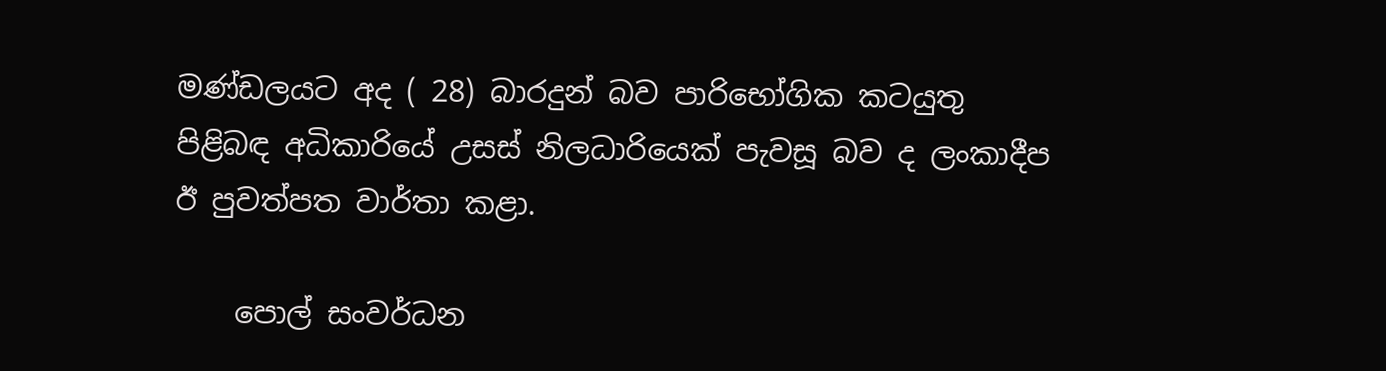මණ්ඩලයට අද ( 28) බාරදුන් බව පාරිභෝගික කටයුතු පිළිබඳ අධිකාරියේ උසස් නිලධාරියෙක් පැවසූ බව ද ලංකාදීප ඊ පුවත්පත වාර්තා කළා.

    පොල් සංවර්ධන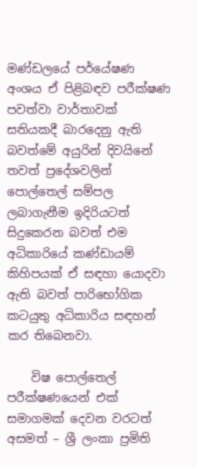මණ්ඩලයේ පර්යේෂණ අංශය ඒ පිළිබඳව පරීක්ෂණ පවත්වා වාර්තාවක් සතියකදී බාරදෙනු ඇති බවත්මේ අයුරින් දිවයිනේ තවත් ප්‍රදේශවලින් පොල්තෙල් සම්පල ලබාගැනීම ඉදිරියටත් සිදුකෙරන බවත් එම අධිකාරියේ කණ්ඩායම් කිහිපයක් ඒ සඳහා යොදවා ඇති බවත් පාරිභෝගික කටයුතු අධිකාරිය සඳහන් කර තිබෙනවා.

    විෂ පොල්තෙල් පරීක්ෂණයෙන් එක් සමාගමක් දෙවන වරටත් අසමත් – ශ්‍රී ලංකා ප්‍රමිති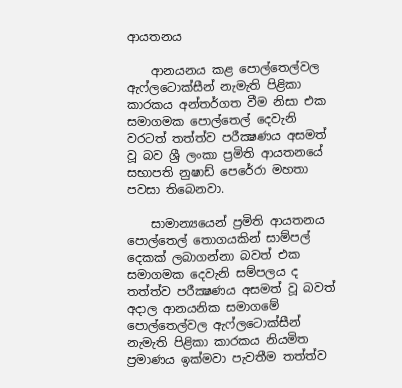ආයතනය

    ආනයනය කළ පොල්තෙල්වල ඇෆ්ලටොක්සීන් නැමැති පිළිකා කාරකය අන්තර්ගත වීම නිසා එක සමාගමක පොල්තෙල් දෙවැනි වරටත් තත්ත්ව පරීක්‍ෂණය අසමත් වූ බව ශ්‍රී ලංකා ප්‍රමිති ආයතනයේ සභාපති නුෂාඩ් පෙරේරා මහතා පවසා තිබෙනවා.

    සාමාන්‍යයෙන් ප්‍රමිති ආයතනය පොල්තෙල් තොගයකින් සාම්පල් දෙකක් ලබාගන්නා බවත් එක සමාගමක දෙවැනි සම්පලය ද තත්ත්ව පරීක්‍ෂණය අසමත් වූ බවත් අදාල ආනයනික සමාගමේ පොල්තෙල්වල ඇෆ්ලටොක්සීන් නැමැති පිළිකා කාරකය නියමිත ප්‍රමාණය ඉක්මවා පැවතීම තත්ත්ව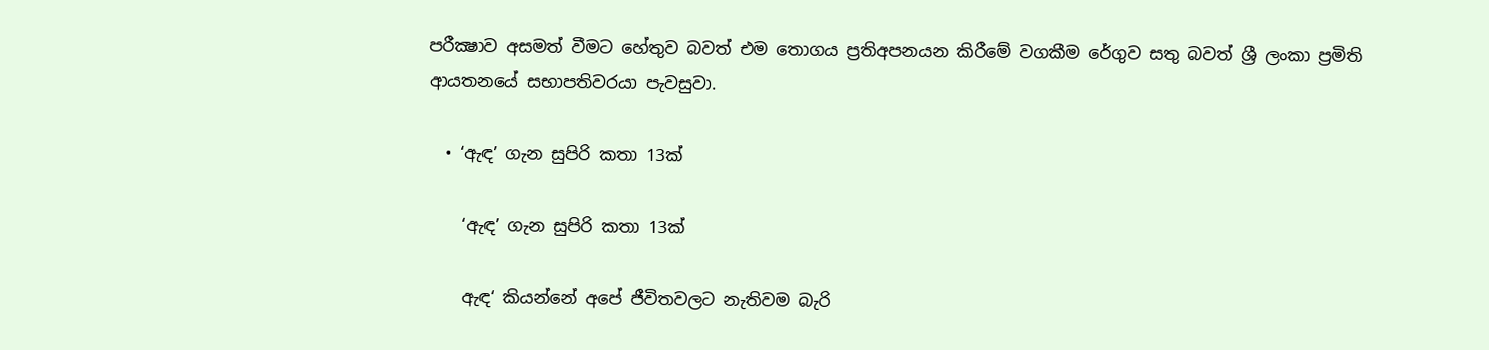පරීක්‍ෂාව අසමත් වීමට හේතුව බවත් එම තොගය ප්‍රතිඅපනයන කිරීමේ වගකීම රේගුව සතු බවත් ශ්‍රී ලංකා ප්‍රමිති ආයතනයේ සභාපතිවරයා පැවසුවා.

  • ‘ඇඳ’ ගැන සුපිරි කතා 13ක්

    ‘ඇඳ’ ගැන සුපිරි කතා 13ක්

    ඇඳ‘ කියන්නේ අපේ ජීවිතවලට නැතිවම බැරි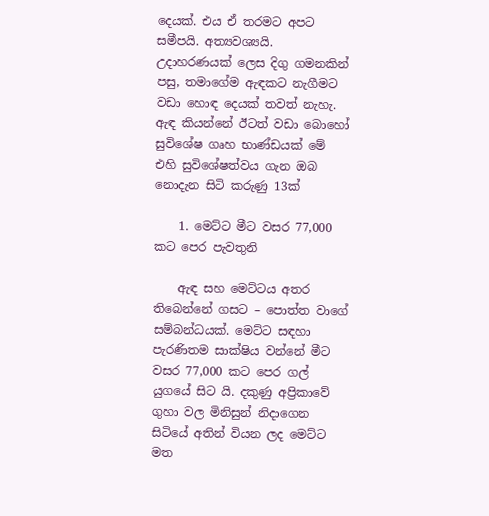දෙයක්. එය ඒ තරමට අපට සමීපයි. අත්‍යවශ්‍යයි. උදාහරණයක් ලෙස දිගු ගමනකින් පසු, තමාගේම ඇඳකට නැගීමට වඩා හොඳ දෙයක් තවත් නැහැ.  ඇඳ කියන්නේ ඊටත් වඩා බොහෝ සුවිශේෂ ගෘහ භාණ්ඩයක් මේ එහි සුවිශේෂත්වය ගැන ඔබ නොදැන සිටි කරුණු 13ක්

    1. මෙට්ට මීට වසර 77,000 කට පෙර පැවතුනි

    ඇඳ සහ මෙට්ටය අතර තිබෙන්නේ ගසට – පොත්ත වාගේ සම්බන්ධයක්. මෙට්ට සඳහා පැරණිතම සාක්ෂිය වන්නේ මීට වසර 77,000 කට පෙර ගල් යුගයේ සිට යි. දකුණු අප්‍රිකාවේ ගුහා වල මිනිසුන් නිදාගෙන සිටියේ අතින් වියන ලද මෙට්ට මත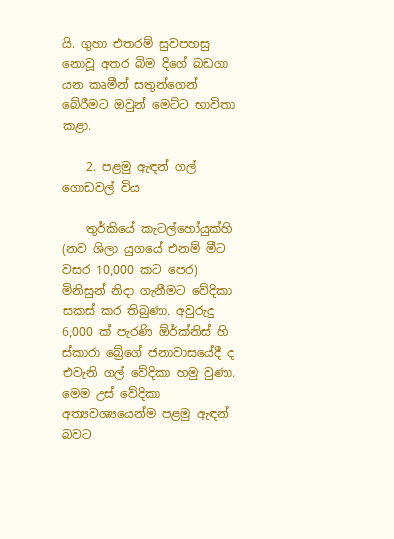යි. ගුහා එතරම් සුවපහසු නොවූ අතර බිම දිගේ බඩගා යන කෘමීන් සතුන්ගෙන් බේරීමට ඔවුන් මෙට්ට භාවිතා කළා.

    2. පළමු ඇඳන් ගල් ගොඩවල් විය

    තුර්කියේ කැටල්හෝයුක්හි (නව ශිලා යුගයේ එනම් මීට වසර 10,000 කට පෙර) මිනිසුන් නිදා ගැනීමට වේදිකා සකස් කර තිබුණා. අවුරුදු 6,000 ක් පැරණි ඕර්ක්නිස් හි ස්කාරා බ්‍රේගේ ජනාවාසයේදී ද එවැනි ගල් වේදිකා හමු වුණා. මෙම උස් වේදිකා අත්‍යවශ්‍යයෙන්ම පළමු ඇඳන් බවට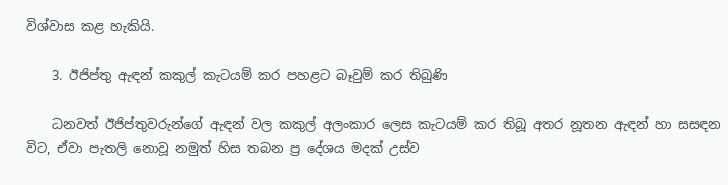විශ්වාස කළ හැකියි.

    3. ඊජිප්තු ඇඳන් කකුල් කැටයම් කර පහළට බෑවුම් කර තිබුණි

    ධනවත් ඊජිප්තුවරුන්ගේ ඇඳන් වල කකුල් අලංකාර ලෙස කැටයම් කර තිබූ අතර නූතන ඇඳන් හා සසඳන විට, ඒවා පැතලි නොවූ නමුත් හිස තබන ප්‍ර දේශය මදක් උස්ව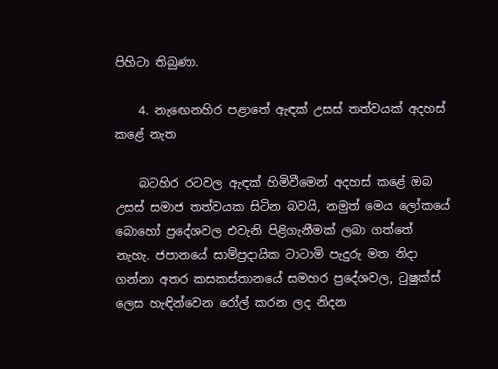පිහිටා තිබුණා.

    4. නැඟෙනහිර පළාතේ ඇඳක් උසස් තත්වයක් අදහස් කළේ නැත

    බටහිර රටවල ඇඳක් හිමිවීමෙන් අදහස් කළේ ඔබ උසස් සමාජ තත්වයක සිටින බවයි, නමුත් මෙය ලෝකයේ බොහෝ ප්‍රදේශවල එවැනි පිළිගැනීමක් ලබා ගත්තේ නැහැ. ජපානයේ සාම්ප්‍රදායික ටාටාමි පැදුරු මත නිදා ගන්නා අතර කසකස්තානයේ සමහර ප්‍රදේශවල, ටුෂුක්ස් ලෙස හැඳින්වෙන රෝල් කරන ලද නිදන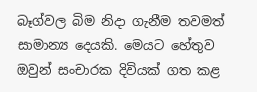බෑග්වල බිම නිදා ගැනීම තවමත් සාමාන්‍ය දෙයකි. මෙයට හේතුව ඔවුන් සංචාරක දිවියක් ගත කළ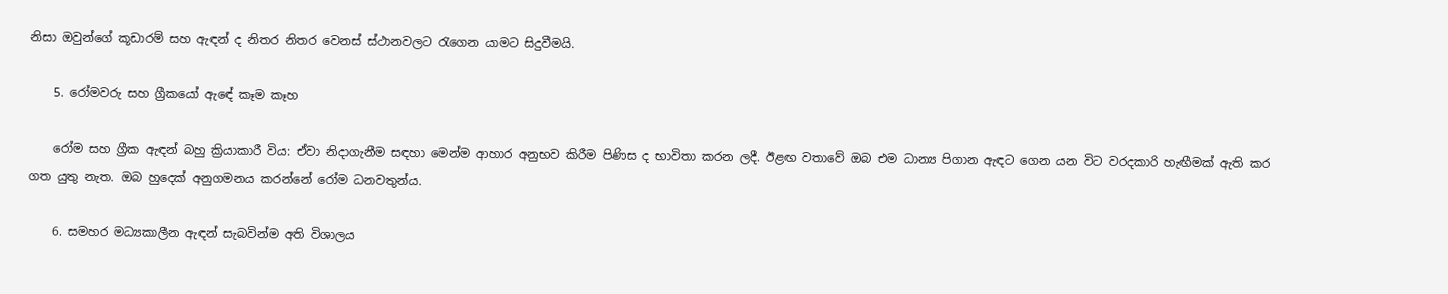නිසා ඔවුන්ගේ කූඩාරම් සහ ඇඳන් ද නිතර නිතර වෙනස් ස්ථානවලට රැගෙන යාමට සිදුවීමයි.

    5. රෝමවරු සහ ග්‍රීකයෝ ඇඳේ කෑම කෑහ

    රෝම සහ ග්‍රීක ඇඳන් බහු ක්‍රියාකාරී විය: ඒවා නිදාගැනීම සඳහා මෙන්ම ආහාර අනුභව කිරීම පිණිස ද භාවිතා කරන ලදී. ඊළඟ වතාවේ ඔබ එම ධාන්‍ය පිගාන ඇඳට ගෙන යන විට වරදකාරි හැඟීමක් ඇති කර ගත යුතු නැත. ඔබ හුදෙක් අනුගමනය කරන්නේ රෝම ධනවතුන්ය.

    6. සමහර මධ්‍යකාලීන ඇඳන් සැබවින්ම අති විශාලය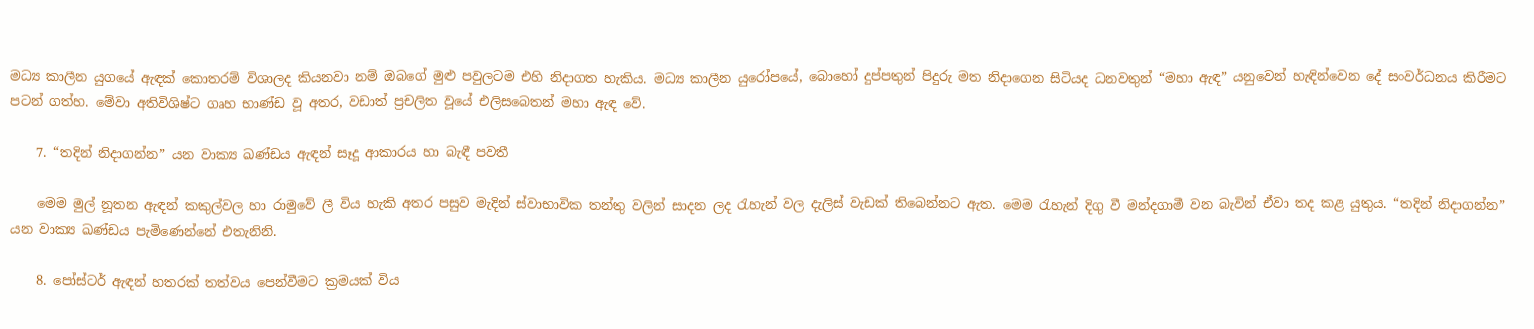මධ්‍ය කාලීන යුගයේ ඇඳක් කොතරම් විශාලද කියනවා නම් ඔබගේ මුළු පවුලටම එහි නිදාගත හැකිය. මධ්‍ය කාලීන යුරෝපයේ, බොහෝ දුප්පතුන් පිදුරු මත නිදාගෙන සිටියද ධනවතුන් “මහා ඇඳ” යනුවෙන් හැඳින්වෙන දේ සංවර්ධනය කිරීමට පටන් ගත්හ. මේවා අතිවිශිෂ්ට ගෘහ භාණ්ඩ වූ අතර, වඩාත් ප්‍රචලිත වූයේ එලිසබෙතන් මහා ඇඳ වේ.

    7. “තදින් නිදාගන්න” යන වාක්‍ය ඛණ්ඩය ඇඳන් සෑදූ ආකාරය හා බැඳී පවතී

    මෙම මුල් නූතන ඇඳන් කකුල්වල හා රාමුවේ ලී විය හැකි අතර පසුව මැදින් ස්වාභාවික තන්තු වලින් සාදන ලද රැහැන් වල දැලිස් වැඩක් තිබෙන්නට ඇත. මෙම රැහැන් දිගු වී මන්දගාමී වන බැවින් ඒවා තද කළ යුතුය. “තදින් නිදාගන්න” යන වාක්‍ය ඛණ්ඩය පැමිණෙන්නේ එතැනිනි.

    8. පෝස්ටර් ඇඳන් හතරක් තත්වය පෙන්වීමට ක්‍රමයක් විය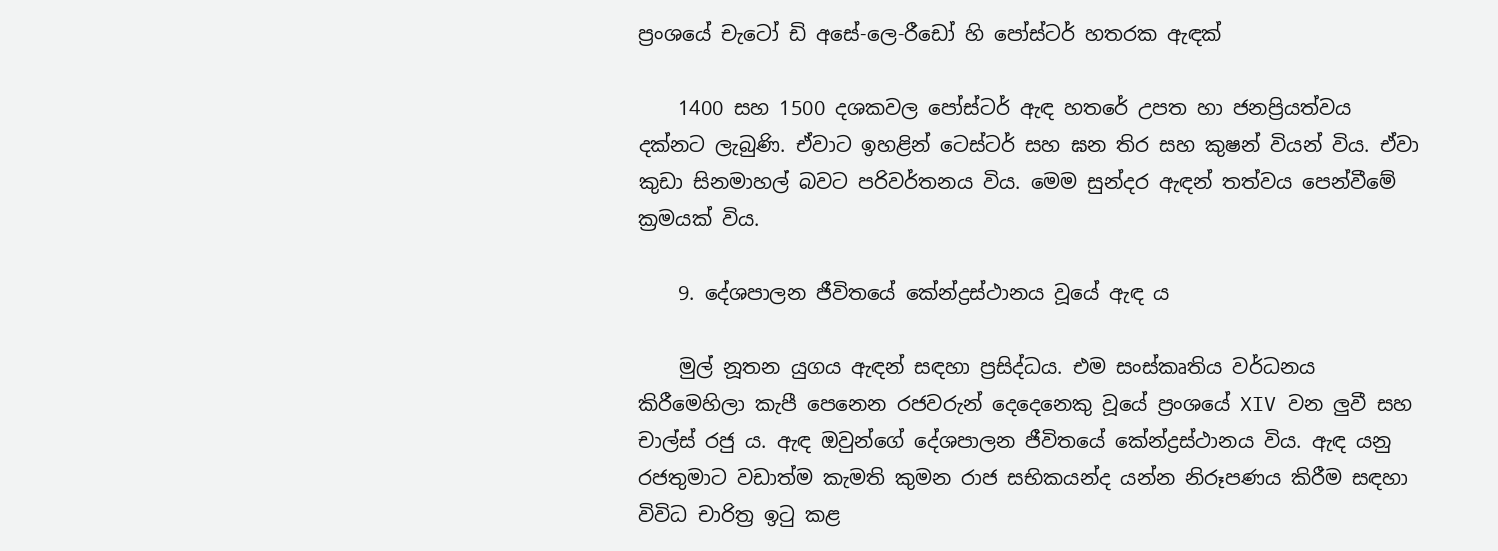ප්‍රංශයේ චැටෝ ඩි අසේ-ලෙ-රීඩෝ හි පෝස්ටර් හතරක ඇඳක්

    1400 සහ 1500 දශකවල පෝස්ටර් ඇඳ හතරේ උපත හා ජනප්‍රියත්වය දක්නට ලැබුණි. ඒවාට ඉහළින් ටෙස්ටර් සහ ඝන තිර සහ කුෂන් වියන් විය. ඒවා කුඩා සිනමාහල් බවට පරිවර්තනය විය. මෙම සුන්දර ඇඳන් තත්වය පෙන්වීමේ ක්‍රමයක් විය.

    9. දේශපාලන ජීවිතයේ කේන්ද්‍රස්ථානය වූයේ ඇඳ ය

    මුල් නූතන යුගය ඇඳන් සඳහා ප්‍රසිද්ධය. එම සංස්කෘතිය වර්ධනය කිරීමෙහිලා කැපී පෙනෙන රජවරුන් දෙදෙනෙකු වූයේ ප්‍රංශයේ XIV වන ලුවී සහ චාල්ස් රජු ය. ඇඳ ඔවුන්ගේ දේශපාලන ජීවිතයේ කේන්ද්‍රස්ථානය විය. ඇඳ යනු රජතුමාට වඩාත්ම කැමති කුමන රාජ සභිකයන්ද යන්න නිරූපණය කිරීම සඳහා විවිධ චාරිත්‍ර ඉටු කළ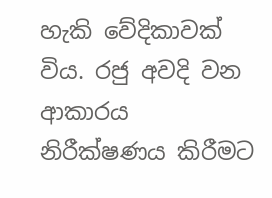හැකි වේදිකාවක් විය. රජු අවදි වන ආකාරය නිරීක්ෂණය කිරීමට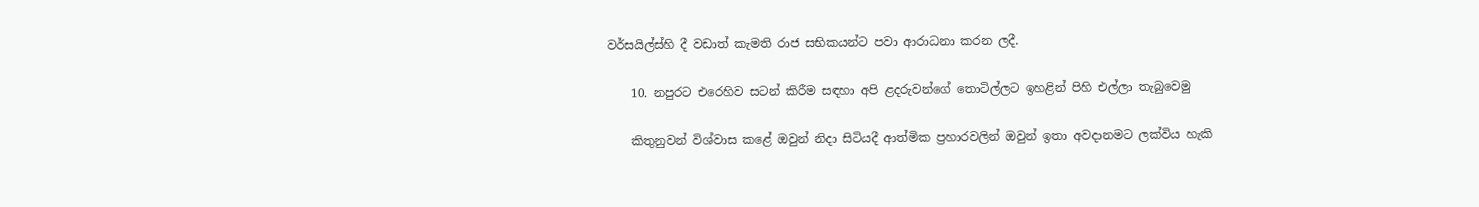වර්සයිල්ස්හි දී වඩාත් කැමති රාජ සභිකයන්ට පවා ආරාධනා කරන ලදී.

    10. නපුරට එරෙහිව සටන් කිරීම සඳහා අපි ළදරුවන්ගේ තොටිල්ලට ඉහළින් පිහි එල්ලා තැබුවෙමු

    කිතුනුවන් විශ්වාස කළේ ඔවුන් නිදා සිටියදී ආත්මික ප්‍රහාරවලින් ඔවුන් ඉතා අවදානමට ලක්විය හැකි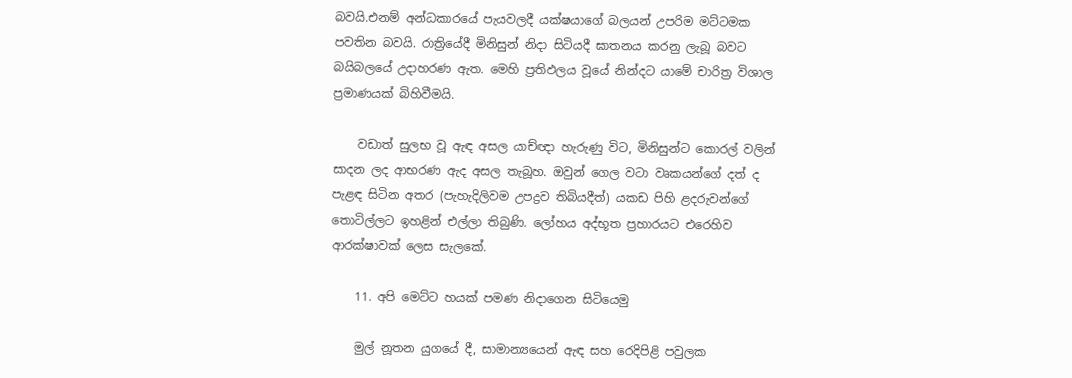බවයි.එනම් අන්ධකාරයේ පැයවලදී යක්ෂයාගේ බලයන් උපරිම මට්ටමක පවතින බවයි. රාත්‍රියේදී මිනිසුන් නිදා සිටියදී ඝාතනය කරනු ලැබූ බවට බයිබලයේ උදාහරණ ඇත. මෙහි ප්‍රතිඵලය වූයේ නින්දට යාමේ චාරිත්‍ර විශාල ප්‍රමාණයක් බිහිවීමයි.

    වඩාත් සුලභ වූ ඇඳ අසල යාච්ඥා හැරුණු විට, මිනිසුන්ට කොරල් වලින් සාදන ලද ආභරණ ඇද අසල තැබූහ. ඔවුන් ගෙල වටා වෘකයන්ගේ දත් ද පැළඳ සිටින අතර (පැහැදිලිවම උපද්‍රව තිබියදීත්) යකඩ පිහි ළදරුවන්ගේ තොටිල්ලට ඉහළින් එල්ලා තිබුණි. ලෝහය අද්භූත ප්‍රහාරයට එරෙහිව ආරක්ෂාවක් ලෙස සැලකේ.

    11. අපි මෙට්ට හයක් පමණ නිදාගෙන සිටියෙමු

    මුල් නූතන යුගයේ දී, සාමාන්‍යයෙන් ඇඳ සහ රෙදිපිළි පවුලක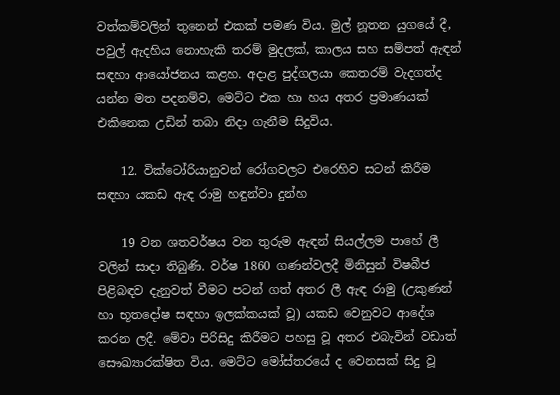වත්කම්වලින් තුනෙන් එකක් පමණ විය. මුල් නූතන යුගයේ දී, පවුල් ඇදහිය නොහැකි තරම් මුදලක්, කාලය සහ සම්පත් ඇඳන් සඳහා ආයෝජනය කළහ. අදාළ පුද්ගලයා කෙතරම් වැදගත්ද යන්න මත පදනම්ව, මෙට්ට එක හා හය අතර ප්‍රමාණයක් එකිනෙක උඩින් තබා නිදා ගැනීම සිදුවිය.

    12. වික්ටෝරියානුවන් රෝගවලට එරෙහිව සටන් කිරීම සඳහා යකඩ ඇඳ රාමු හඳුන්වා දුන්හ

    19 වන ශතවර්ෂය වන තුරුම ඇඳන් සියල්ලම පාහේ ලී වලින් සාදා තිබුණි. වර්ෂ 1860 ගණන්වලදී මිනිසුන් විෂබීජ පිළිබඳව දැනුවත් වීමට පටන් ගත් අතර ලී ඇඳ රාමු (උකුණන් හා භූතදෝෂ සඳහා ඉලක්කයක් වූ) යකඩ වෙනුවට ආදේශ කරන ලදී. මේවා පිරිසිදු කිරීමට පහසු වූ අතර එබැවින් වඩාත් සෞඛ්‍යාරක්ෂිත විය. මෙට්ට මෝස්තරයේ ද වෙනසක් සිදු වූ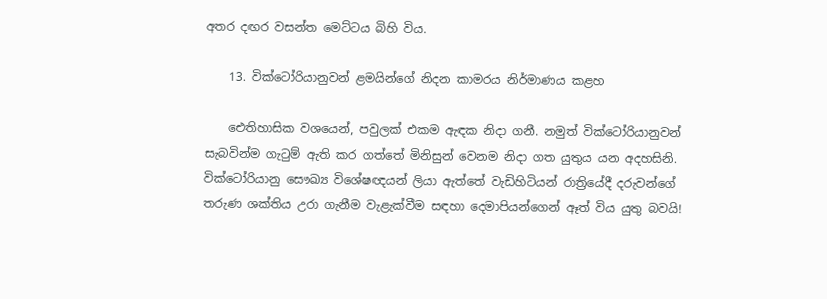අතර දඟර වසන්ත මෙට්ටය බිහි විය.

    13. වික්ටෝරියානුවන් ළමයින්ගේ නිදන කාමරය නිර්මාණය කළහ

    ඓතිහාසික වශයෙන්, පවුලක් එකම ඇඳක නිදා ගනී. නමුත් වික්ටෝරියානුවන් සැබවින්ම ගැටුම් ඇති කර ගත්තේ මිනිසුන් වෙනම නිදා ගත යුතුය යන අදහසිනි. වික්ටෝරියානු සෞඛ්‍ය විශේෂඥයන් ලියා ඇත්තේ වැඩිහිටියන් රාත්‍රියේදී දරුවන්ගේ තරුණ ශක්තිය උරා ගැනීම වැළැක්වීම සඳහා දෙමාපියන්ගෙන් ඈත් විය යුතු බවයි!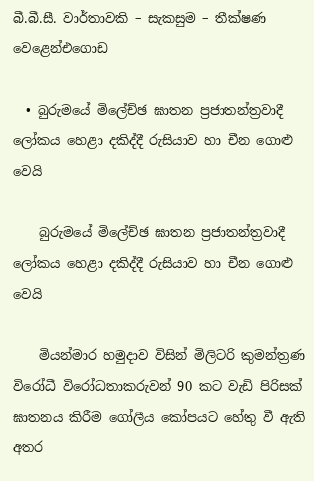බී.බී.සී. වාර්තාවකි – සැකසුම – තීක්ෂණ වෙළෙන්එගොඩ

  • බුරුමයේ මිලේච්ඡ ඝාතන ප්‍රජාතන්ත්‍රවාදී ලෝකය හෙළා දකිද්දී රුසියාව හා චීන ගොළු වෙයි

    බුරුමයේ මිලේච්ඡ ඝාතන ප්‍රජාතන්ත්‍රවාදී ලෝකය හෙළා දකිද්දී රුසියාව හා චීන ගොළු වෙයි

    මියන්මාර හමුදාව විසින් මිලිටරි කුමන්ත්‍රණ විරෝධී විරෝධතාකරුවන් 90 කට වැඩි පිරිසක් ඝාතනය කිරීම ගෝලීය කෝපයට හේතු වී ඇති අතර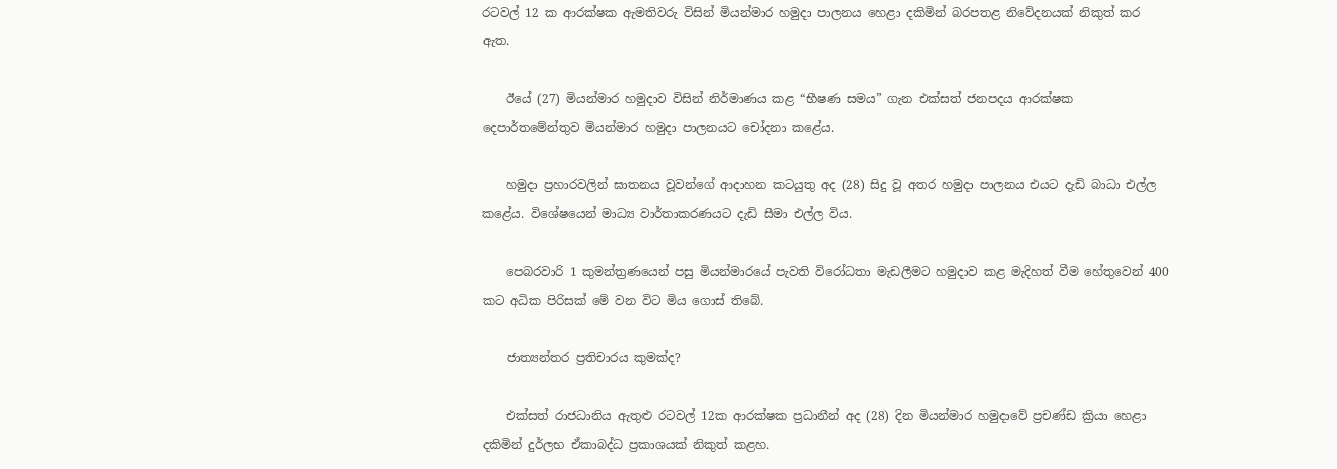රටවල් 12 ක ආරක්ෂක ඇමතිවරු විසින් මියන්මාර හමුදා පාලනය හෙළා දකිමින් බරපතළ නිවේදනයක් නිකුත් කර ඇත.

    ඊයේ (27) මියන්මාර හමුදාව විසින් නිර්මාණය කළ “භීෂණ සමය” ගැන එක්සත් ජනපදය ආරක්ෂක දෙපාර්තමේන්තුව මියන්මාර හමුදා පාලනයට චෝදනා කළේය.

    හමුදා ප්‍රහාරවලින් ඝාතනය වූවන්ගේ ආදාහන කටයුතු අද (28) සිදු වූ අතර හමුදා පාලනය එයට දැඩි බාධා එල්ල කළේය. විශේෂයෙන් මාධ්‍ය වාර්තාකරණයට දැඩි සීමා එල්ල විය.

    පෙබරවාරි 1 කුමන්ත්‍රණයෙන් පසු මියන්මාරයේ පැවති විරෝධතා මැඩලීමට හමුදාව කළ මැදිහත් වීම හේතුවෙන් 400 කට අධික පිරිසක් මේ වන විට මිය ගොස් තිබේ.

    ජාත්‍යන්තර ප්‍රතිචාරය කුමක්ද?

    එක්සත් රාජධානිය ඇතුළු රටවල් 12ක ආරක්ෂක ප්‍රධානීන් අද (28) දින මියන්මාර හමුදාවේ ප්‍රචණ්ඩ ක්‍රියා හෙළා දකිමින් දුර්ලභ ඒකාබද්ධ ප්‍රකාශයක් නිකුත් කළහ.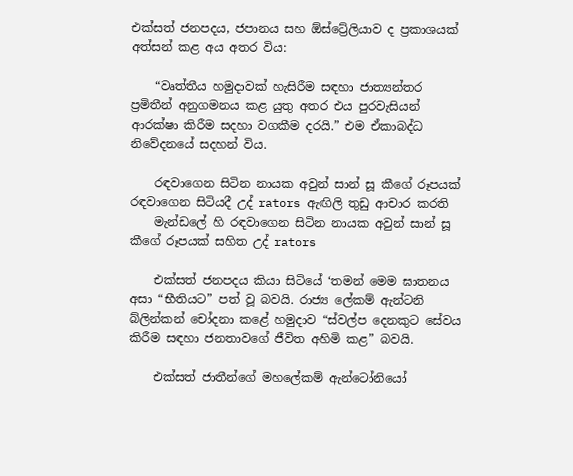එක්සත් ජනපදය, ජපානය සහ ඕස්ට්‍රේලියාව ද ප්‍රකාශයක් අත්සන් කළ අය අතර විය:

    “වෘත්තීය හමුදාවක් හැසිරීම සඳහා ජාත්‍යන්තර ප්‍රමිතීන් අනුගමනය කළ යුතු අතර එය පුරවැසියන් ආරක්ෂා කිරීම සදහා වගකීම දරයි.” එම ඒකාබද්ධ නිවේදනයේ සදහන් විය.

    රඳවාගෙන සිටින නායක අවුන් සාන් සූ කීගේ රූපයක් රඳවාගෙන සිටියදී උද් rators ඇඟිලි තුඩු ආචාර කරති
    මැන්ඩලේ හි රඳවාගෙන සිටින නායක අවුන් සාන් සූ කීගේ රූපයක් සහිත උද් rators

    එක්සත් ජනපදය කියා සිටියේ ‘තමන් මෙම ඝාතනය අසා “භීතියට” පත් වූ බවයි. රාජ්‍ය ලේකම් ඇන්ටනි බ්ලින්කන් චෝදනා කළේ හමුදාව “ස්වල්ප දෙනකුට සේවය කිරීම සඳහා ජනතාවගේ ජීවිත අහිමි කළ” බවයි.

    එක්සත් ජාතීන්ගේ මහලේකම් ඇන්ටෝනියෝ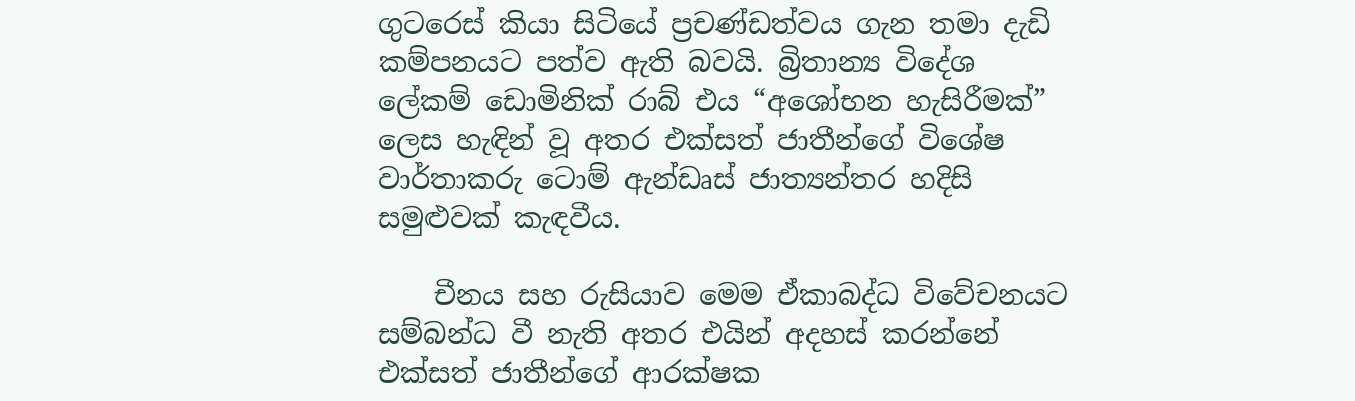ගුටරෙස් කියා සිටියේ ප්‍රචණ්ඩත්වය ගැන තමා දැඩි කම්පනයට පත්ව ඇති බවයි. බ්‍රිතාන්‍ය විදේශ ලේකම් ඩොමිනික් රාබ් එය “අශෝභන හැසිරීමක්” ලෙස හැඳින් වූ අතර එක්සත් ජාතීන්ගේ විශේෂ වාර්තාකරු ටොම් ඇන්ඩෘස් ජාත්‍යන්තර හදිසි සමුළුවක් කැඳවීය.

    චීනය සහ රුසියාව මෙම ඒකාබද්ධ විවේචනයට සම්බන්ධ වී නැති අතර එයින් අදහස් කරන්නේ එක්සත් ජාතීන්ගේ ආරක්ෂක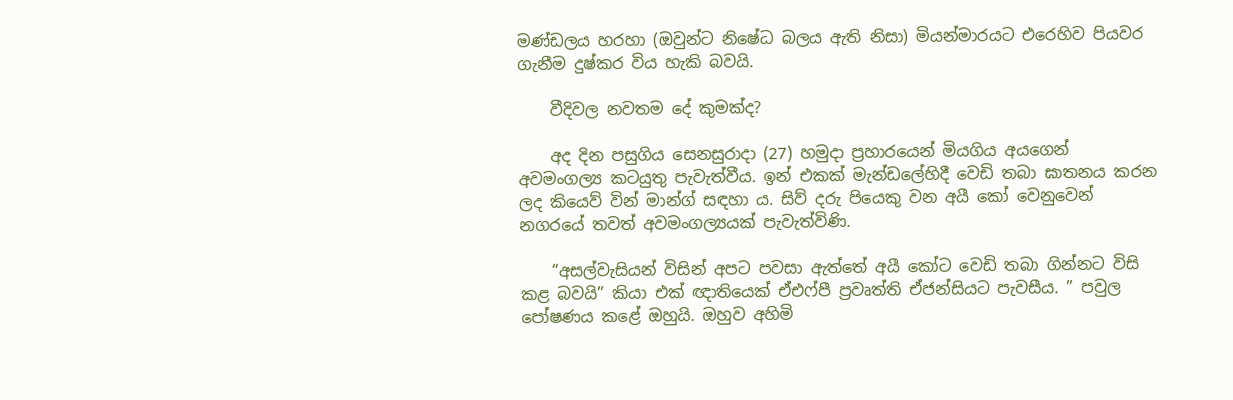මණ්ඩලය හරහා (ඔවුන්ට නිෂේධ බලය ඇති නිසා) මියන්මාරයට එරෙහිව පියවර ගැනීම දුෂ්කර විය හැකි බවයි.

    වීදිවල නවතම දේ කුමක්ද?

    අද දින පසුගිය සෙනසුරාදා (27) හමුදා ප්‍රහාරයෙන් මියගිය අයගෙන් අවමංගල්‍ය කටයුතු පැවැත්වීය. ඉන් එකක් මැන්ඩලේහිදී වෙඩි තබා ඝාතනය කරන ලද කියෙව් වින් මාන්ග් සඳහා ය. සිව් දරු පියෙකු වන අයී කෝ වෙනුවෙන් නගරයේ තවත් අවමංගල්‍යයක් පැවැත්විණි.

    “අසල්වැසියන් විසින් අපට පවසා ඇත්තේ අයී කෝට වෙඩි තබා ගින්නට විසි කළ බවයි” කියා එක් ඥාතියෙක් ඒඑෆ්පී ප්‍රවෘත්ති ඒජන්සියට පැවසීය. ” පවුල පෝෂණය කළේ ඔහුයි. ඔහුව අහිමි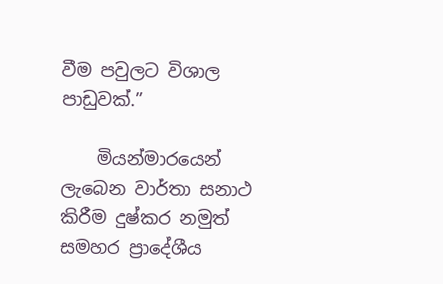වීම පවුලට විශාල පාඩුවක්.”

    මියන්මාරයෙන් ලැබෙන වාර්තා සනාථ කිරීම දුෂ්කර නමුත් සමහර ප්‍රාදේශීය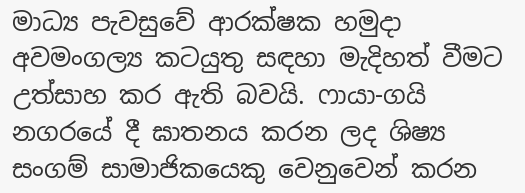මාධ්‍ය පැවසුවේ ආරක්ෂක හමුදා අවමංගල්‍ය කටයුතු සඳහා මැදිහත් වීමට උත්සාහ කර ඇති බවයි. ෆායා-ගයි නගරයේ දී ඝාතනය කරන ලද ශිෂ්‍ය සංගම් සාමාජිකයෙකු වෙනුවෙන් කරන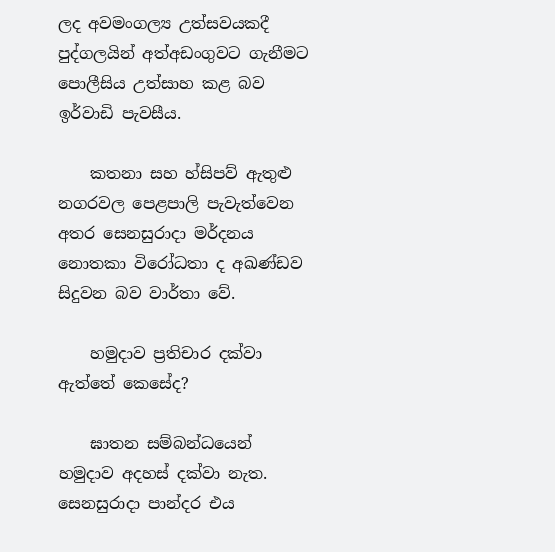ලද අවමංගල්‍ය උත්සවයකදී පුද්ගලයින් අත්අඩංගුවට ගැනීමට පොලීසිය උත්සාහ කළ බව ඉර්වාඩි පැවසීය.

    කතනා සහ හ්සිපව් ඇතුළු නගරවල පෙළපාලි පැවැත්වෙන අතර සෙනසුරාදා මර්දනය නොතකා විරෝධතා ද අඛණ්ඩව සිදුවන බව වාර්තා වේ.

    හමුදාව ප්‍රතිචාර දක්වා ඇත්තේ කෙසේද?

    ඝාතන සම්බන්ධයෙන් හමුදාව අදහස් දක්වා නැත. සෙනසුරාදා පාන්දර එය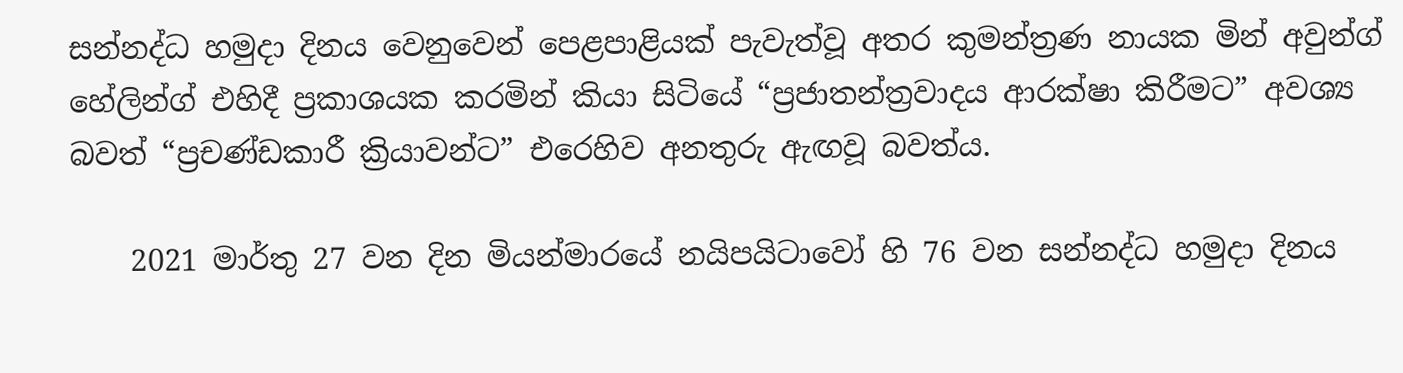සන්නද්ධ හමුදා දිනය වෙනුවෙන් පෙළපාළියක් පැවැත්වූ අතර කුමන්ත්‍රණ නායක මින් අවුන්ග් හේලින්ග් එහිදී ප්‍රකාශයක කරමින් කියා සිටියේ “ප්‍රජාතන්ත්‍රවාදය ආරක්ෂා කිරීමට” අවශ්‍ය බවත් “ප්‍රචණ්ඩකාරී ක්‍රියාවන්ට” එරෙහිව අනතුරු ඇඟවූ බවත්ය.

    2021 මාර්තු 27 වන දින මියන්මාරයේ නයිපයිටාවෝ හි 76 වන සන්නද්ධ හමුදා දිනය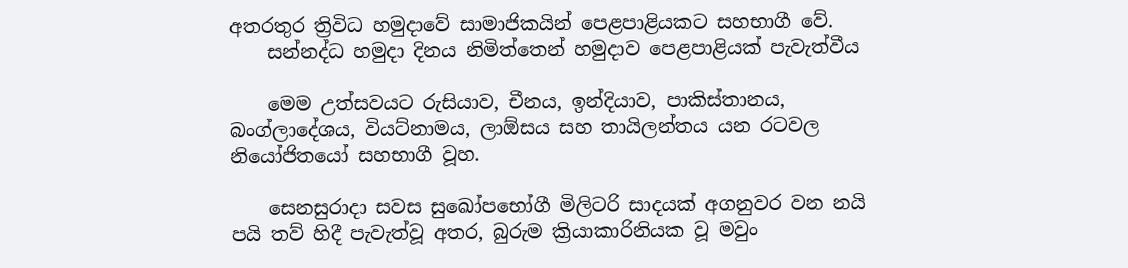අතරතුර ත්‍රිවිධ හමුදාවේ සාමාජිකයින් පෙළපාළියකට සහභාගී වේ.
    සන්නද්ධ හමුදා දිනය නිමිත්තෙන් හමුදාව පෙළපාළියක් පැවැත්වීය

    මෙම උත්සවයට රුසියාව, චීනය, ඉන්දියාව, පාකිස්තානය, බංග්ලාදේශය, වියට්නාමය, ලාඕසය සහ තායිලන්තය යන රටවල නියෝජිතයෝ සහභාගී වූහ.

    සෙනසුරාදා සවස සුඛෝපභෝගී මිලිටරි සාදයක් අගනුවර වන නයි පයි තව් හිදී පැවැත්වූ අතර, බුරුම ක්‍රියාකාරිනියක වූ මවුං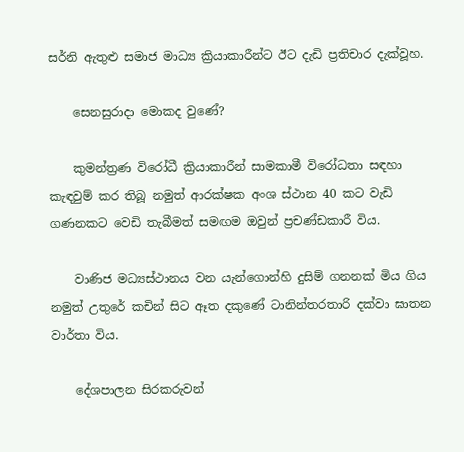සර්නි ඇතුළු සමාජ මාධ්‍ය ක්‍රියාකාරීන්ට ඊට දැඩි ප්‍රතිචාර දැක්වූහ.

    සෙනසුරාදා මොකද වුණේ?

    කුමන්ත්‍රණ විරෝධී ක්‍රියාකාරීන් සාමකාමී විරෝධතා සඳහා කැඳවුම් කර තිබූ නමුත් ආරක්ෂක අංශ ස්ථාන 40 කට වැඩි ගණනකට වෙඩි තැබීමත් සමඟම ඔවුන් ප්‍රචණ්ඩකාරී විය.

    වාණිජ මධ්‍යස්ථානය වන යැන්ගොන්හි දුසිම් ගනනක් මිය ගිය නමුත් උතුරේ කචින් සිට ඈත දකුණේ ටානින්තරතාරි දක්වා ඝාතන වාර්තා විය.

    දේශපාලන සිරකරුවන්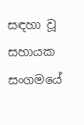සඳහා වූ සහායක සංගමයේ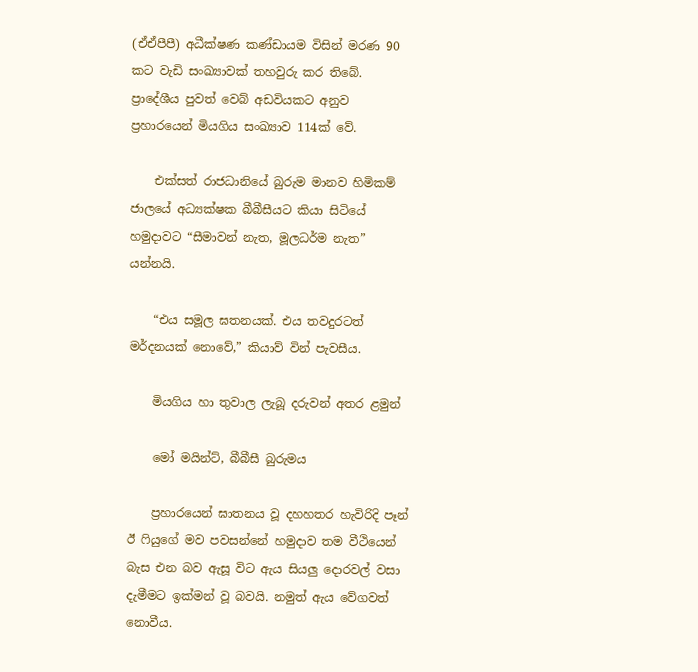(ඒඒපීපී) අධීක්ෂණ කණ්ඩායම විසින් මරණ 90 කට වැඩි සංඛ්‍යාවක් තහවුරු කර තිබේ. ප්‍රාදේශීය පුවත් වෙබ් අඩවියකට අනුව ප්‍රහාරයෙන් මියගිය සංඛ්‍යාව 114ක් වේ.

    එක්සත් රාජධානියේ බුරුම මානව හිමිකම් ජාලයේ අධ්‍යක්ෂක බීබීසීයට කියා සිටියේ හමුදාවට “සීමාවන් නැත, මූලධර්ම නැත” යන්නයි.

    “එය සමූල ඝතනයක්. එය තවදුරටත් මර්දනයක් නොවේ,” කියාව් වින් පැවසීය.

    මියගිය හා තුවාල ලැබූ දරුවන් අතර ළමුන්

    මෝ මයින්ට්, බීබීසී බුරුමය

    ප්‍රහාරයෙන් ඝාතනය වූ දහහතර හැවිරිදි පෑන් ඊ ෆියුගේ මව පවසන්නේ හමුදාව තම වීථියෙන් බැස එන බව ඇසූ විට ඇය සියලු දොරවල් වසා දැමීමට ඉක්මන් වූ බවයි. නමුත් ඇය වේගවත් නොවීය.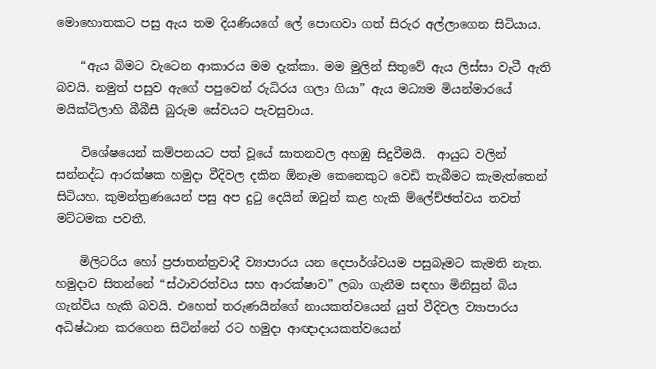මොහොතකට පසු ඇය තම දියණියගේ ලේ පොඟවා ගත් සිරුර අල්ලාගෙන සිටියාය.

    “ඇය බිමට වැටෙන ආකාරය මම දැක්කා. මම මුලින් සිතුවේ ඇය ලිස්සා වැටී ඇති බවයි. නමුත් පසුව ඇගේ පපුවෙන් රුධිරය ගලා ගියා” ඇය මධ්‍යම මියන්මාරයේ මයික්ටිලාහි බීබීසී බුරුම සේවයට පැවසුවාය.

    විශේෂයෙන් කම්පනයට පත් වූයේ ඝාතනවල අහඹු සිදුවීමයි.  ආයුධ වලින් සන්නද්ධ ආරක්ෂක හමුදා වීදිවල දකින ඕනෑම කෙනෙකුට වෙඩි තැබීමට කැමැත්තෙන් සිටියහ. කුමන්ත්‍රණයෙන් පසු අප දුටු දෙයින් ඔවුන් කළ හැකි ම්ලේච්ඡත්වය තවත් මට්ටමක පවතී.

    මිලිටරිය හෝ ප්‍රජාතන්ත්‍රවාදී ව්‍යාපාරය යන දෙපාර්ශ්වයම පසුබෑමට කැමති නැත. හමුදාව සිතන්නේ “ස්ථාවරත්වය සහ ආරක්ෂාව” ලබා ගැනීම සඳහා මිනිසුන් බිය ගැන්විය හැකි බවයි. එහෙත් තරුණයින්ගේ නායකත්වයෙන් යුත් වීදිවල ව්‍යාපාරය අධිෂ්ඨාන කරගෙන සිටින්නේ රට හමුදා ආඥාදායකත්වයෙන්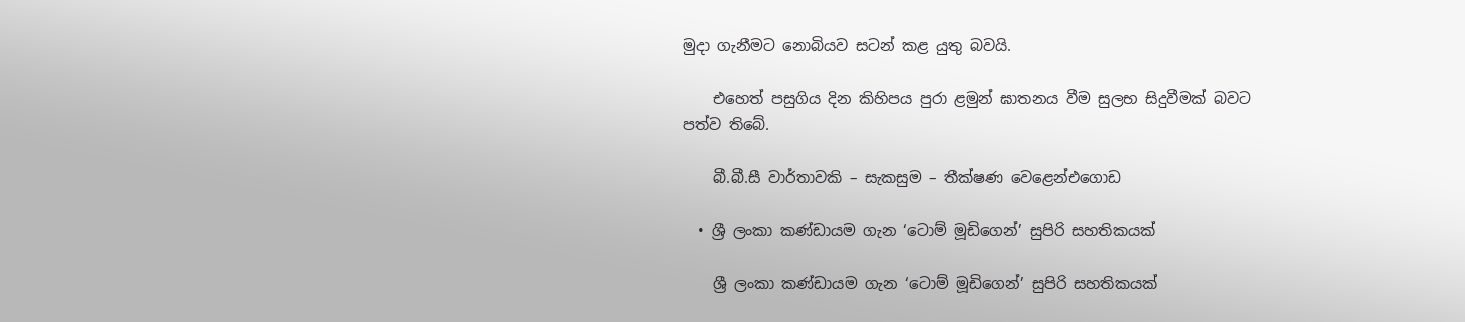මුදා ගැනීමට නොබියව සටන් කළ යුතු බවයි.

    එහෙත් පසුගිය දින කිහිපය පුරා ළමුන් ඝාතනය වීම සුලභ සිදුවීමක් බවට පත්ව තිබේ.

    බී.බී.සී වාර්තාවකි – සැකසුම – තීක්ෂණ වෙළෙන්එගොඩ

  • ශ්‍රී ලංකා කණ්ඩායම ගැන ‘ටොම් මූඩිගෙන්’ සුපිරි සහතිකයක්

    ශ්‍රී ලංකා කණ්ඩායම ගැන ‘ටොම් මූඩිගෙන්’ සුපිරි සහතිකයක්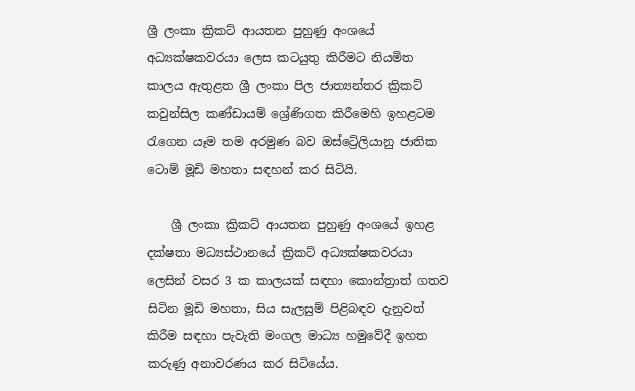ශ්‍රී ලංකා ක්‍රිකට් ආයතන පුහුණු අංශයේ අධ්‍යක්ෂකවරයා ලෙස කටයුතු කිරීමට නියමිත කාලය ඇතුළත ශ්‍රී ලංකා පිල ජාත්‍යන්තර ක්‍රිකට් කවුන්සිල කණ්ඩායම් ශ්‍රේණිගත කිරීමෙහි ඉහළටම රැගෙන යෑම තම අරමුණ බව ඔස්ට්‍රේලියානු ජාතික ටොම් මූඩි මහතා සඳහන් කර සිටියි.

    ශ්‍රී ලංකා ක්‍රිකට් ආයතන පුහුණු අංශයේ ඉහළ දක්ෂතා මධ්‍යස්ථානයේ ක්‍රිකට් අධ්‍යක්ෂකවරයා ලෙසින් වසර 3 ක කාලයක් සඳහා කොන්ත්‍රාත් ගතව සිටින මූඩි මහතා, සිය සැලසුම් පිළිබඳව දැනුවත් කිරීම සඳහා පැවැති මංගල මාධ්‍ය හමුවේදී ඉහත කරුණු අනාවරණය කර සිටියේය.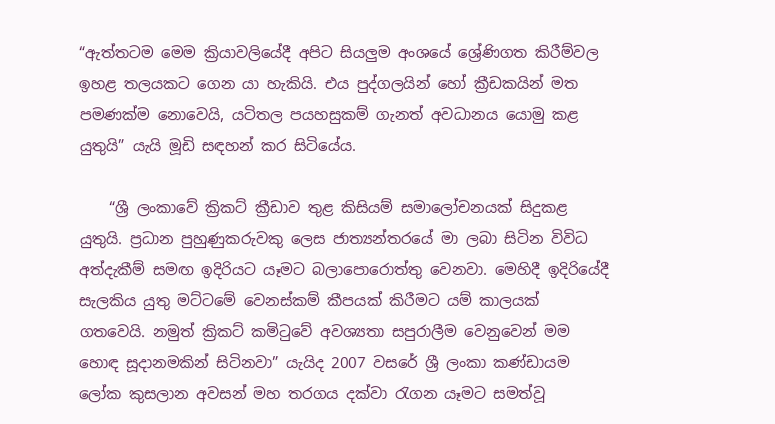“ඇත්තටම මෙම ක්‍රියාවලියේදී අපිට සියලුම අංශයේ ශ්‍රේණිගත කිරීම්වල ඉහළ තලයකට ගෙන යා හැකියි. එය පුද්ගලයින් හෝ ක්‍රීඩකයින් මත පමණක්ම නොවෙයි, යටිතල පයහසුකම් ගැනත් අවධානය යොමු කළ යුතුයි” යැයි මූඩි සඳහන් කර සිටියේය.

    “ශ්‍රී ලංකාවේ ක්‍රිකට් ක්‍රීඩාව තුළ කිසියම් සමාලෝචනයක් සිදුකළ යුතුයි. ප්‍රධාන පුහුණුකරුවකු ලෙස ජාත්‍යන්තරයේ මා ලබා සිටින විවිධ අත්දැකීම් සමඟ ඉදිරියට යෑමට බලාපොරොත්තු වෙනවා. මෙහිදී ඉදිරියේදී සැලකිය යුතු මට්ටමේ වෙනස්කම් කීපයක් කිරීමට යම් කාලයක් ගතවෙයි. නමුත් ක්‍රිකට් කමිටුවේ අවශ්‍යතා සපුරාලීම වෙනුවෙන් මම හොඳ සූදානමකින් සිටිනවා” යැයිද 2007 වසරේ ශ්‍රී ලංකා කණ්ඩායම ලෝක කුසලාන අවසන් මහ තරගය දක්වා රැගන යෑමට සමත්වූ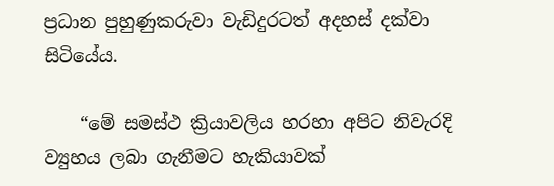ප්‍රධාන පුහුණුකරුවා වැඩිදුරටත් අදහස් දක්වා සිටියේය.

    “මේ සමස්ථ ක්‍රියාවලිය හරහා අපිට නිවැරදි ව්‍යුහය ලබා ගැනීමට හැකියාවක්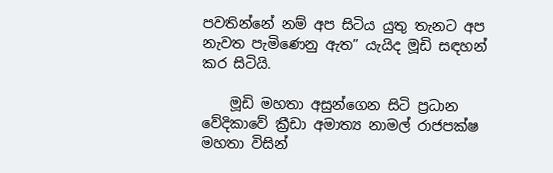පවතින්නේ නම් අප සිටිය යුතු තැනට අප නැවත පැමිණෙනු ඇත” යැයිද මූඩි සඳහන් කර සිටියි.

    මූඩි මහතා අසුන්ගෙන සිටි ප්‍රධාන වේදිකාවේ ක්‍රීඩා අමාත්‍ය නාමල් රාජපක්ෂ මහතා විසින්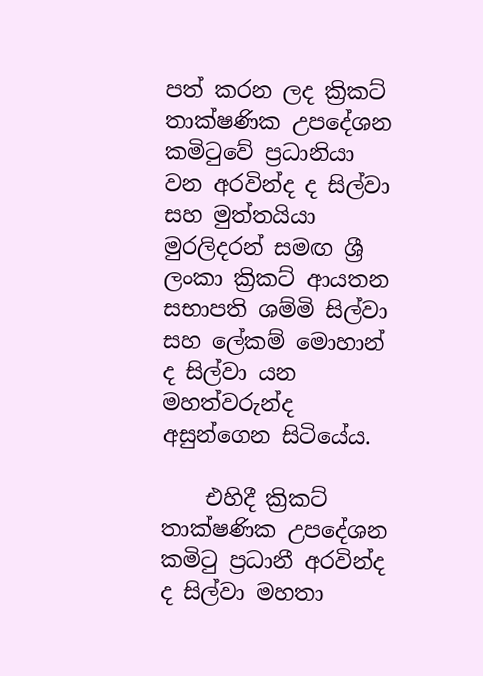පත් කරන ලද ක්‍රිකට් තාක්ෂණික උපදේශන කමිටුවේ ප්‍රධානියා වන අරවින්ද ද සිල්වා සහ මුත්තයියා මුරලිදරන් සමඟ ශ්‍රී ලංකා ක්‍රිකට් ආයතන සභාපති ශම්මි සිල්වා සහ ලේකම් මොහාන් ද සිල්වා යන මහත්වරුන්ද අසුන්ගෙන සිටියේය.

    එහිදී ක්‍රිකට් තාක්ෂණික උපදේශන කමිටු ප්‍රධානී අරවින්ද ද සිල්වා මහතා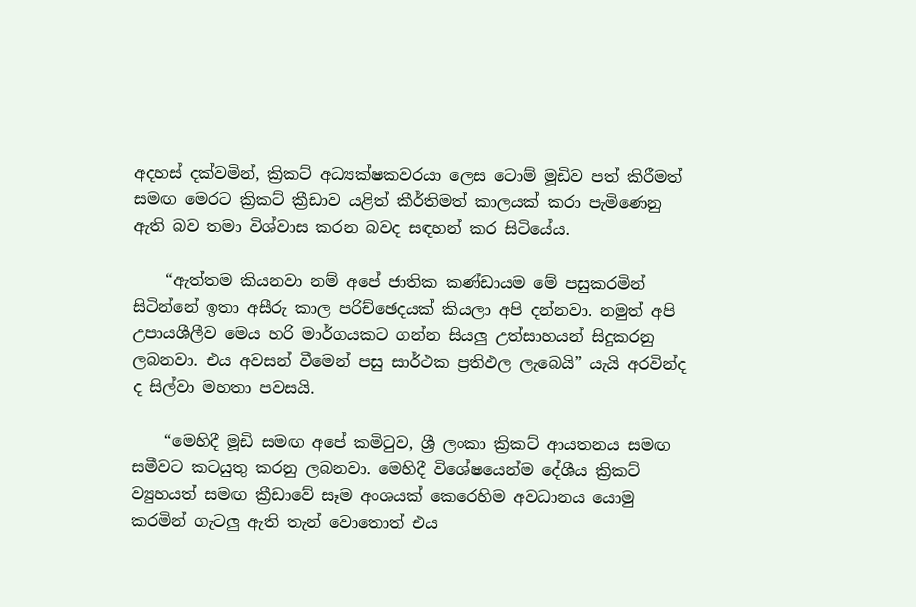අදහස් දක්වමින්, ක්‍රිකට් අධ්‍යක්ෂකවරයා ලෙස ටොම් මූඩිව පත් කිරීමත් සමඟ මෙරට ක්‍රිකට් ක්‍රීඩාව යළිත් කීර්තිමත් කාලයක් කරා පැමිණෙනු ඇති බව තමා විශ්වාස කරන බවද සඳහන් කර සිටියේය.

    “ඇත්තම කියනවා නම් අපේ ජාතික කණ්ඩායම මේ පසුකරමින් සිටින්නේ ඉතා අසීරු කාල පරිච්ඡෙදයක් කියලා අපි දන්නවා. නමුත් අපි උපායශීලීව මෙය හරි මාර්ගයකට ගන්න සියලු උත්සාහයන් සිදුකරනු ලබනවා. එය අවසන් වීමෙන් පසු සාර්ථක ප්‍රතිඵල ලැබෙයි” යැයි අරවින්ද ද සිල්වා මහතා පවසයි.

    “මෙහිදී මූඩි සමඟ අපේ කමිටුව, ශ්‍රී ලංකා ක්‍රිකට් ආයතනය සමඟ සමීවට කටයුතු කරනු ලබනවා. මෙහිදී විශේෂයෙන්ම දේශීය ක්‍රිකට් ව්‍යුහයත් සමඟ ක්‍රීඩාවේ සෑම අංශයක් කෙරෙහිම අවධානය යොමු කරමින් ගැටලු ඇති තැන් වොතොත් එය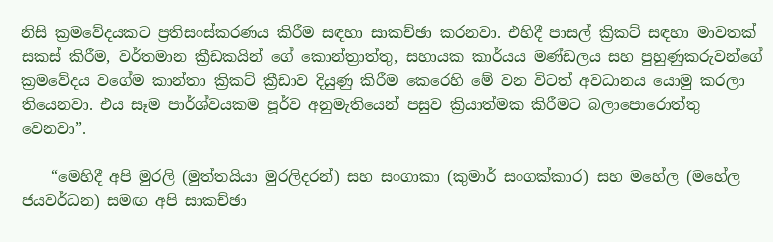නිසි ක්‍රමවේදයකට ප්‍රතිසංස්කරණය කිරීම සඳහා සාකච්ඡා කරනවා. එහිදී පාසල් ක්‍රිකට් සඳහා මාවතක් සකස් කිරීම, වර්තමාන ක්‍රීඩකයින් ගේ කොන්ත්‍රාත්තු, සහායක කාර්යය මණ්ඩලය සහ පුහුණුකරුවන්ගේ ක්‍රමවේදය වගේම කාන්තා ක්‍රිකට් ක්‍රීඩාව දියුණු කිරීම කෙරෙහි මේ වන විටත් අවධානය යොමු කරලා තියෙනවා. එය සෑම පාර්ශ්වයකම පූර්ව අනුමැතියෙන් පසුව ක්‍රියාත්මක කිරීමට බලාපොරොත්තු වෙනවා”.

    “මෙහිදී අපි මුරලි (මුත්තයියා මුරලිදරන්) සහ සංගාකා (කුමාර් සංගක්කාර) සහ මහේල (මහේල ජයවර්ධන) සමඟ අපි සාකච්ඡා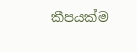කීපයක්ම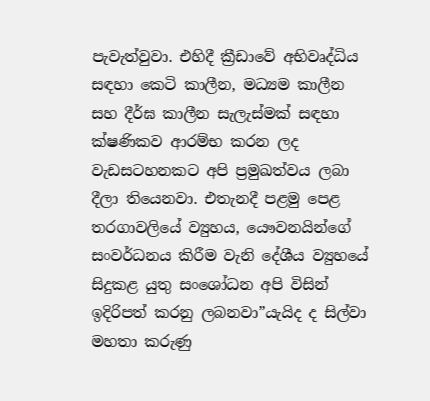පැවැත්වුවා. එහිදී ක්‍රීඩාවේ අභිවෘද්ධිය සඳහා කෙටි කාලීන, මධ්‍යම කාලීන සහ දීර්ඝ කාලීන සැලැස්මක් සඳහා ක්ෂණිකව ආරම්භ කරන ලද වැඩසටහනකට අපි ප්‍රමුඛත්වය ලබා දීලා තියෙනවා. එතැනදී පළමු පෙළ තරගාවලියේ ව්‍යුහය, යෞවනයින්ගේ සංවර්ධනය කිරීම වැනි දේශීය ව්‍යුහයේ සිදුකළ යුතු සංශෝධන අපි විසින් ඉදිරිපත් කරනු ලබනවා”යැයිද ද සිල්වා මහතා කරුණු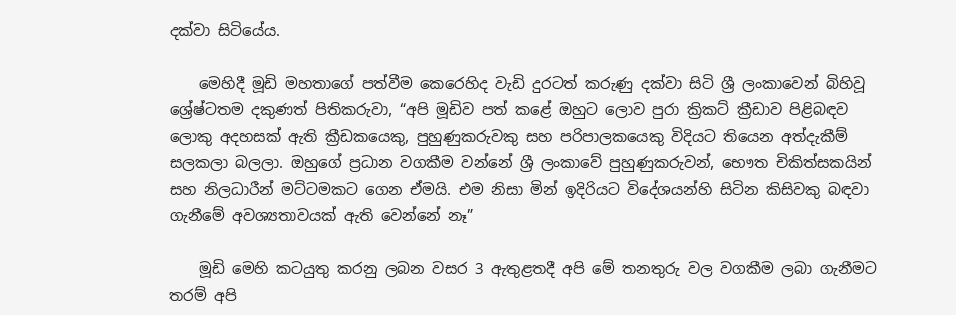දක්වා සිටියේය.

    මෙහිදී මූඩි මහතාගේ පත්වීම කෙරෙහිද වැඩි දුරටත් කරුණු දක්වා සිටි ශ්‍රී ලංකාවෙන් බිහිවූ ශ්‍රේෂ්ටතම දකුණත් පිතිකරුවා, “අපි මූඩිව පත් කළේ ඔහුට ලොව පුරා ක්‍රිකට් ක්‍රීඩාව පිළිබඳව ලොකු අදහසක් ඇති ක්‍රීඩකයෙකු, පුහුණුකරුවකු සහ පරිපාලකයෙකු විදියට තියෙන අත්දැකීම් සලකලා බලලා. ඔහුගේ ප්‍රධාන වගකීම වන්නේ ශ්‍රී ලංකාවේ පුහුණුකරුවන්, භෞත චිකිත්සකයින් සහ නිලධාරීන් මට්ටමකට ගෙන ඒමයි. එම නිසා මින් ඉදිරියට විදේශයන්හි සිටින කිසිවකු බඳවා ගැනීමේ අවශ්‍යතාවයක් ඇති වෙන්නේ නෑ”

    මූඩි මෙහි කටයුතු කරනු ලබන වසර 3 ඇතුළතදී අපි මේ තනතුරු වල වගකීම ලබා ගැනීමට තරම් අපි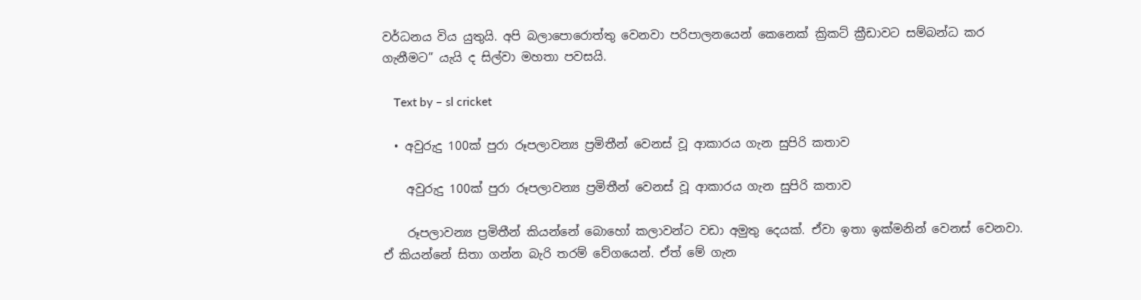වර්ධනය විය යුතුයි. අපි බලාපොරොත්තු වෙනවා පරිපාලනයෙන් කෙනෙක් ක්‍රිකට් ක්‍රීඩාවට සම්බන්ධ කර ගැනීමට” යැයි ද සිල්වා මහතා පවසයි.

    Text by – sl cricket

  • අවුරුදු 100ක් පුරා රූපලාවන්‍ය ප්‍රමිතීන් වෙනස් වූ ආකාරය ගැන සුපිරි කතාව

    අවුරුදු 100ක් පුරා රූපලාවන්‍ය ප්‍රමිතීන් වෙනස් වූ ආකාරය ගැන සුපිරි කතාව

    රූපලාවන්‍ය ප්‍රමිතීන් කියන්නේ බොහෝ කලාවන්ට වඩා අමුතු දෙයක්. ඒවා ඉතා ඉක්මනින් වෙනස් වෙනවා. ඒ කියන්නේ සිතා ගන්න බැරි තරම් වේගයෙන්. ඒත් මේ ගැන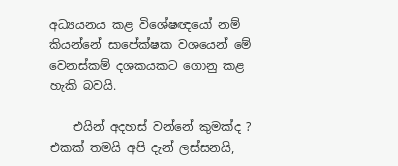අධ්‍යයනය කළ විශේෂඥයෝ නම් කියන්නේ සාපේක්ෂක වශයෙන් මේ වෙනස්කම් දශකයකට ගොනු කළ හැකි බවයි.

    එයින් අදහස් වන්නේ කුමක්ද ? එකක් තමයි අපි දැන් ලස්සනයි,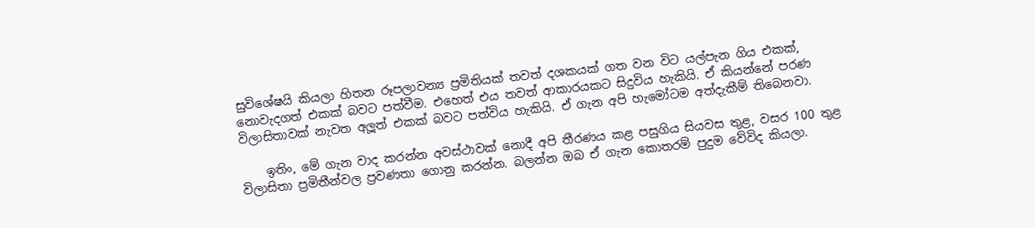සුවිශේෂයි කියලා හිතන රූපලාවන්‍ය ප්‍රමිතියක් තවත් දශකයක් ගත වන විට යල්පැන ගිය එකක්, නොවැදගත් එකක් බවට පත්වීම. එහෙත් එය තවත් ආකාරයකට සිදුවිය හැකියි. ඒ කියන්නේ පරණ විලාසිතාවක් නැවත අලූත් එකක් බවට පත්විය හැකියි. ඒ ගැන අපි හැමෝටම අත්දැකීම් තිබෙනවා.

    ඉතිං, මේ ගැන වාද කරන්න අවස්ථාවක් නොදී අපි තීරණය කළ පසුගිය සියවස තුළ, වසර 100 තුළ විලාසිතා ප්‍රමිතීන්වල ප්‍රවණතා ගොනු කරන්න. බලන්න ඔබ ඒ ගැන කොතරම් පුදුම වේවිද කියලා.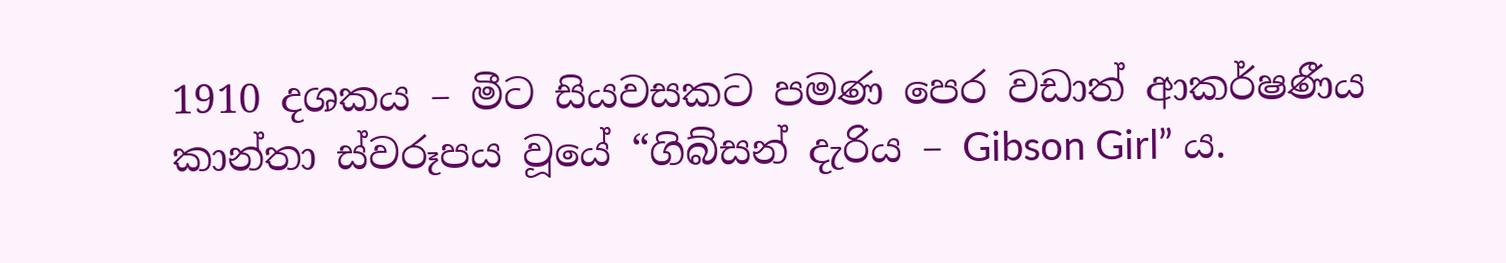1910 දශකය – මීට සියවසකට පමණ පෙර වඩාත් ආකර්ෂණීය කාන්තා ස්වරූපය වූයේ “ගිබ්සන් දැරිය – Gibson Girl” ය.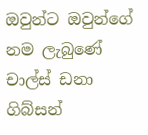ඔවුන්ට ඔවුන්ගේ නම ලැබුණේ චාල්ස් ඩනා ගිබ්සන්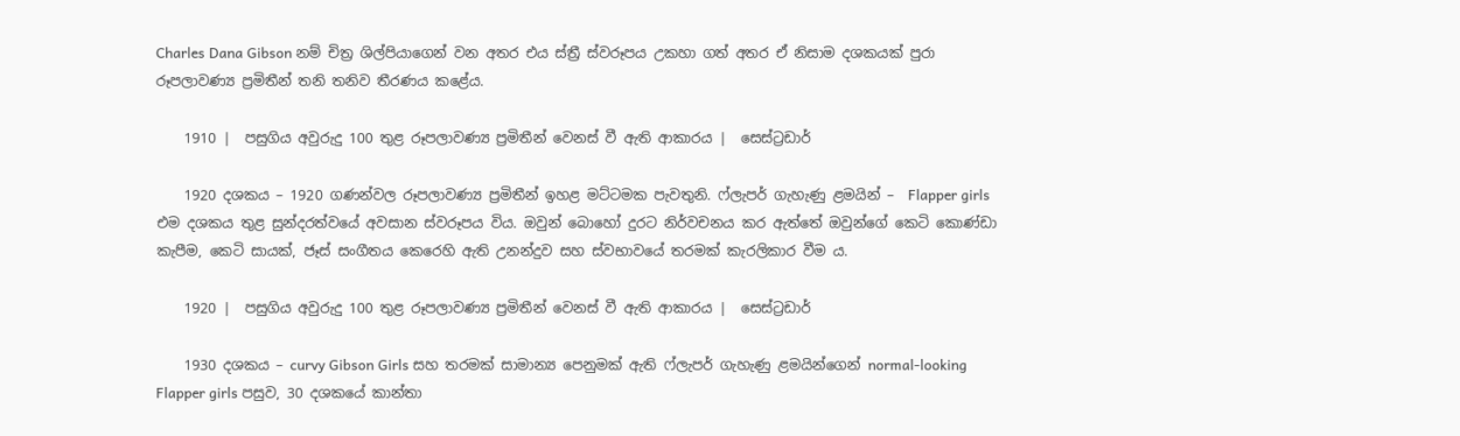Charles Dana Gibson නම් චිත්‍ර ශිල්පියාගෙන් වන අතර එය ස්ත්‍රී ස්වරූපය උකහා ගත් අතර ඒ නිසාම දශකයක් පුරා රූපලාවණ්‍ය ප්‍රමිතීන් තනි තනිව තීරණය කළේය.

    1910 |  පසුගිය අවුරුදු 100 තුළ රූපලාවණ්‍ය ප්‍රමිතීන් වෙනස් වී ඇති ආකාරය |  සෙස්ට්‍රඩාර්

    1920 දශකය – 1920 ගණන්වල රූපලාවණ්‍ය ප්‍රමිතීන් ඉහළ මට්ටමක පැවතුනි. ෆ්ලැපර් ගැහැණු ළමයින් –  Flapper girls එම දශකය තුළ සුන්දරත්වයේ අවසාන ස්වරූපය විය. ඔවුන් බොහෝ දුරට නිර්වචනය කර ඇත්තේ ඔවුන්ගේ කෙටි කොණ්ඩා කැපීම, කෙටි සායක්, ජෑස් සංගීතය කෙරෙහි ඇති උනන්දුව සහ ස්වභාවයේ තරමක් කැරලිකාර වීම ය.

    1920 |  පසුගිය අවුරුදු 100 තුළ රූපලාවණ්‍ය ප්‍රමිතීන් වෙනස් වී ඇති ආකාරය |  සෙස්ට්‍රඩාර්

    1930 දශකය – curvy Gibson Girls සහ තරමක් සාමාන්‍ය පෙනුමක් ඇති ෆ්ලැපර් ගැහැණු ළමයින්ගෙන් normal-looking Flapper girls පසුව, 30 දශකයේ කාන්තා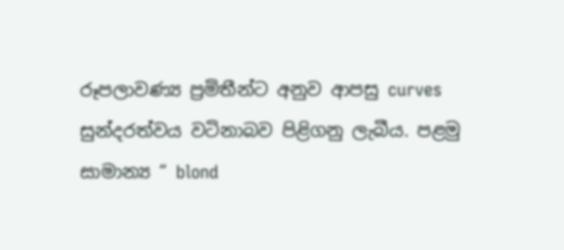රූපලාවණ්‍ය ප්‍රමිතීන්ට අනුව ආපසු curves සුන්දරත්වය වටිනාබව පිළිගනු ලැබීය. පළමු සාමාන්‍ය “ blond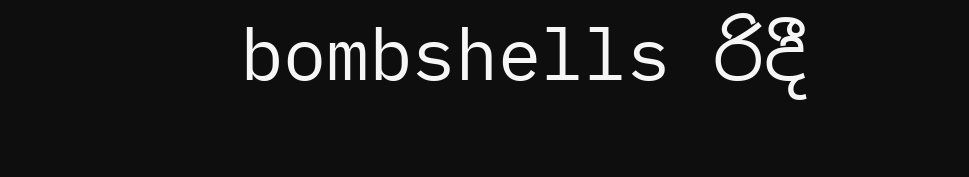bombshells රිදී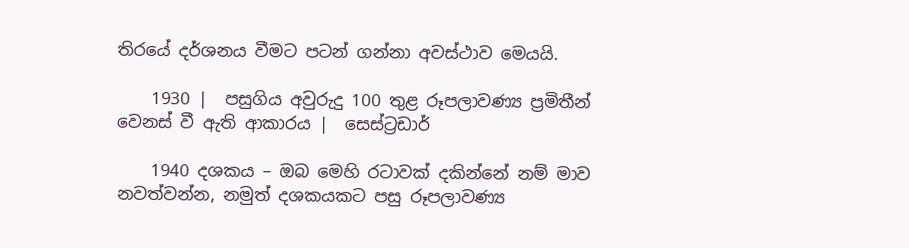තිරයේ දර්ශනය වීමට පටන් ගන්නා අවස්ථාව මෙයයි.

    1930 |  පසුගිය අවුරුදු 100 තුළ රූපලාවණ්‍ය ප්‍රමිතීන් වෙනස් වී ඇති ආකාරය |  සෙස්ට්‍රඩාර්

    1940 දශකය – ඔබ මෙහි රටාවක් දකින්නේ නම් මාව නවත්වන්න, නමුත් දශකයකට පසු රූපලාවණ්‍ය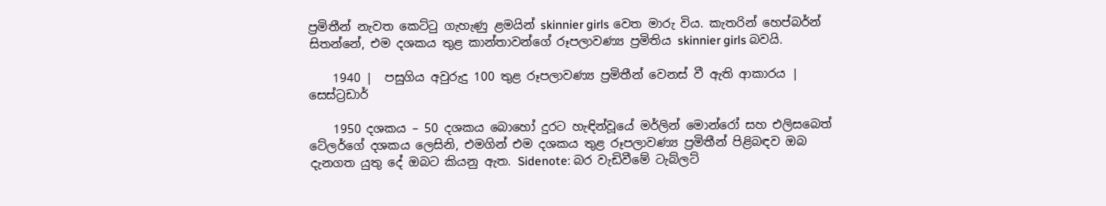ප්‍රමිතීන් නැවත කෙට්ටු ගැහැණු ළමයින් skinnier girls වෙත මාරු විය. කැතරින් හෙප්බර්න් සිතන්නේ, එම දශකය තුළ කාන්තාවන්ගේ රූපලාවණ්‍ය ප්‍රමිතිය skinnier girls බවයි.

    1940 |  පසුගිය අවුරුදු 100 තුළ රූපලාවණ්‍ය ප්‍රමිතීන් වෙනස් වී ඇති ආකාරය |  සෙස්ට්‍රඩාර්

    1950 දශකය – 50 දශකය බොහෝ දුරට හැඳින්වූයේ මර්ලින් මොන්රෝ සහ එලිසබෙත් ටේලර්ගේ දශකය ලෙසිනි, එමගින් එම දශකය තුළ රූපලාවණ්‍ය ප්‍රමිතීන් පිළිබඳව ඔබ දැනගත යුතු දේ ඔබට කියනු ඇත. Sidenote: බර වැඩිවීමේ ටැබ්ලට්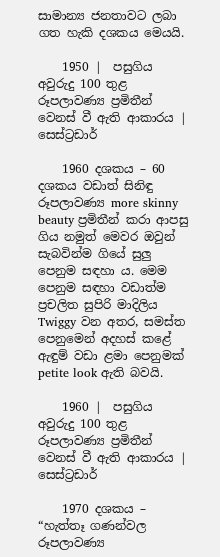සාමාන්‍ය ජනතාවට ලබා ගත හැකි දශකය මෙයයි.

    1950 |  පසුගිය අවුරුදු 100 තුළ රූපලාවණ්‍ය ප්‍රමිතීන් වෙනස් වී ඇති ආකාරය |  සෙස්ට්‍රඩාර්

    1960 දශකය – 60 දශකය වඩාත් සිනිඳු රූපලාවණ්‍ය more skinny beauty ප්‍රමිතීන් කරා ආපසු ගිය නමුත් මෙවර ඔවුන් සැබවින්ම ගියේ සුලු පෙනුම සඳහා ය. මෙම පෙනුම සඳහා වඩාත්ම ප්‍රචලිත සුපිරි මාදිලිය Twiggy වන අතර, සමස්ත පෙනුමෙන් අදහස් කළේ ඇඳුම් වඩා ළමා පෙනුමක් petite look ඇති බවයි.

    1960 |  පසුගිය අවුරුදු 100 තුළ රූපලාවණ්‍ය ප්‍රමිතීන් වෙනස් වී ඇති ආකාරය |  සෙස්ට්‍රඩාර්

    1970 දශකය – “හැත්තෑ ගණන්වල රූපලාවණ්‍ය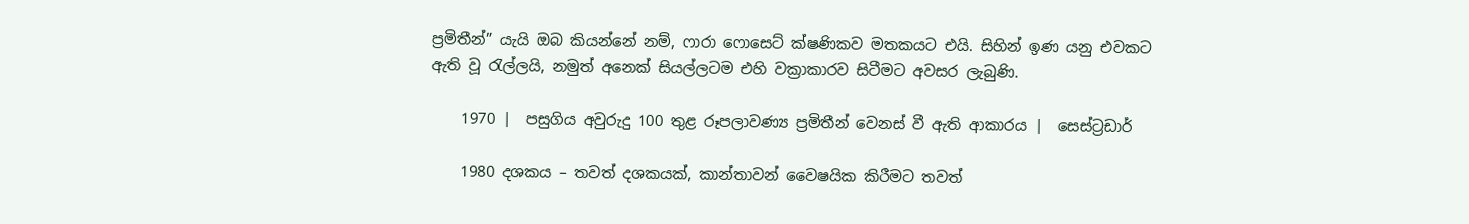ප්‍රමිතීන්” යැයි ඔබ කියන්නේ නම්, ෆාරා ෆොසෙට් ක්ෂණිකව මතකයට එයි. සිහින් ඉණ යනු එවකට ඇති වූ රැල්ලයි, නමුත් අනෙක් සියල්ලටම එහි වක්‍රාකාරව සිටීමට අවසර ලැබුණි.

    1970 |  පසුගිය අවුරුදු 100 තුළ රූපලාවණ්‍ය ප්‍රමිතීන් වෙනස් වී ඇති ආකාරය |  සෙස්ට්‍රඩාර්

    1980 දශකය – තවත් දශකයක්, කාන්තාවන් වෛෂයික කිරීමට තවත්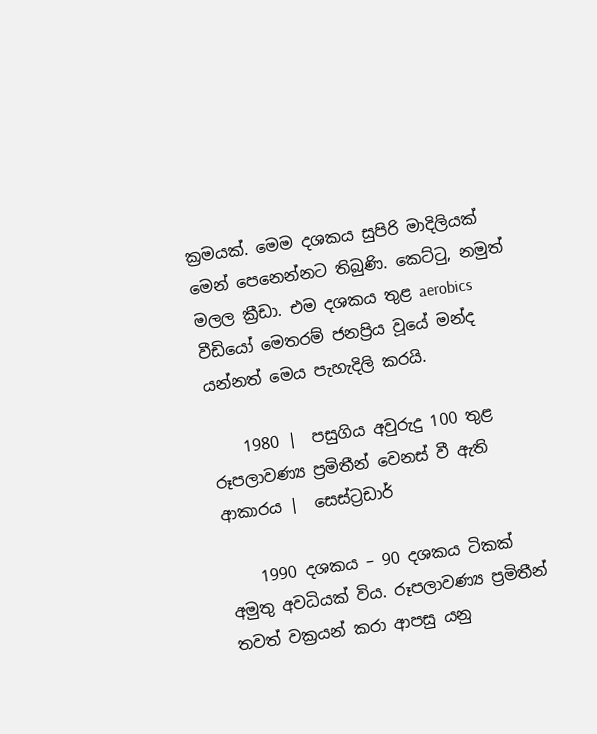ක්‍රමයක්. මෙම දශකය සුපිරි මාදිලියක් මෙන් පෙනෙන්නට තිබුණි. කෙට්ටු, නමුත් මලල ක්‍රීඩා. එම දශකය තුළ aerobics වීඩියෝ මෙතරම් ජනප්‍රිය වූයේ මන්ද යන්නත් මෙය පැහැදිලි කරයි.

    1980 |  පසුගිය අවුරුදු 100 තුළ රූපලාවණ්‍ය ප්‍රමිතීන් වෙනස් වී ඇති ආකාරය |  සෙස්ට්‍රඩාර්

    1990 දශකය – 90 දශකය ටිකක් අමුතු අවධියක් විය. රූපලාවණ්‍ය ප්‍රමිතීන් තවත් වක්‍රයන් කරා ආපසු යනු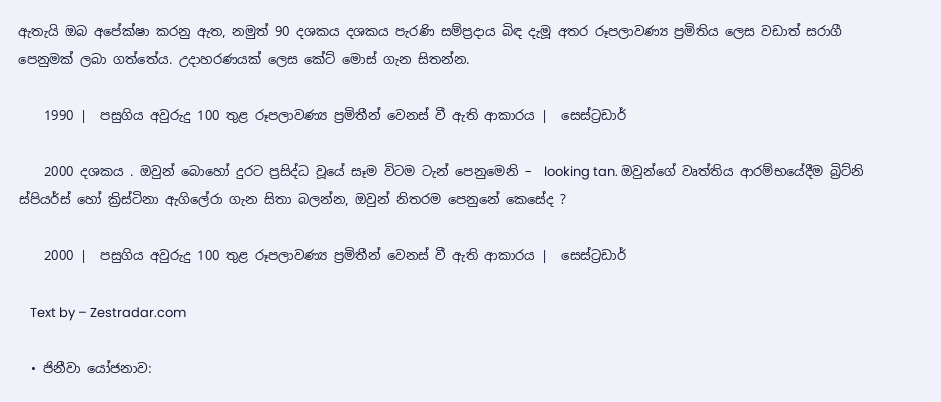ඇතැයි ඔබ අපේක්ෂා කරනු ඇත, නමුත් 90 දශකය දශකය පැරණි සම්ප්‍රදාය බිඳ දැමූ අතර රූපලාවණ්‍ය ප්‍රමිතිය ලෙස වඩාත් සරාගී පෙනුමක් ලබා ගත්තේය. උදාහරණයක් ලෙස කේට් මොස් ගැන සිතන්න.

    1990 |  පසුගිය අවුරුදු 100 තුළ රූපලාවණ්‍ය ප්‍රමිතීන් වෙනස් වී ඇති ආකාරය |  සෙස්ට්‍රඩාර්

    2000 දශකය . ඔවුන් බොහෝ දුරට ප්‍රසිද්ධ වූයේ සෑම විටම ටැන් පෙනුමෙනි –  looking tan. ඔවුන්ගේ වෘත්තිය ආරම්භයේදීම බ්‍රිට්නි ස්පියර්ස් හෝ ක්‍රිස්ටිනා ඇගිලේරා ගැන සිතා බලන්න, ඔවුන් නිතරම පෙනුනේ කෙසේද ?

    2000 |  පසුගිය අවුරුදු 100 තුළ රූපලාවණ්‍ය ප්‍රමිතීන් වෙනස් වී ඇති ආකාරය |  සෙස්ට්‍රඩාර්

    Text by – Zestradar.com

  • ජිනීවා යෝජනාව: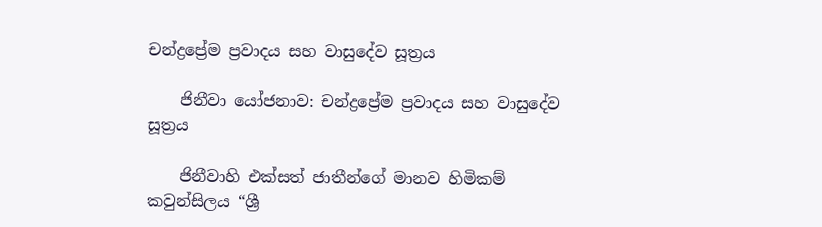චන්ද්‍රප්‍රේම ප්‍රවාදය සහ වාසුදේව සූත්‍රය

    ජිනීවා යෝජනාව: චන්ද්‍රප්‍රේම ප්‍රවාදය සහ වාසුදේව සූත්‍රය

    ජිනීවාහි එක්සත් ජාතීන්ගේ මානව හිමිකම් කවුන්සිලය “ශ්‍රී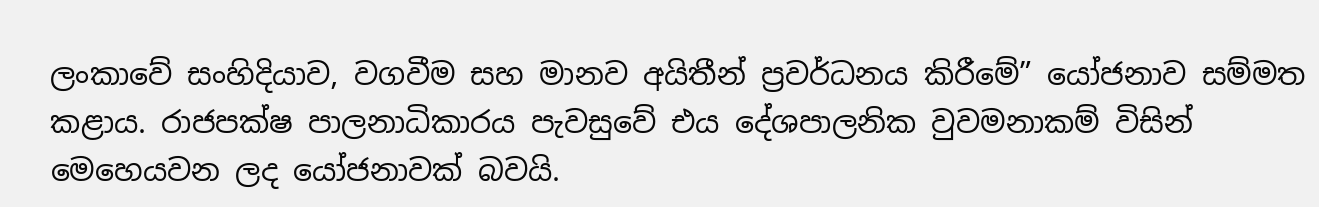ලංකාවේ සංහිදියාව, වගවීම සහ මානව අයිතීන් ප්‍රවර්ධනය කිරීමේ” යෝජනාව සම්මත කළාය. රාජපක්ෂ පාලනාධිකාරය පැවසුවේ එය දේශපාලනික වුවමනාකම් විසින් මෙහෙයවන ලද යෝජනාවක් බවයි.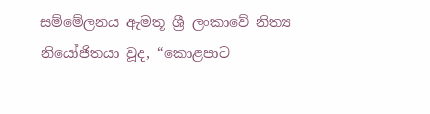සම්මේලනය ඇමතූ ශ්‍රී ලංකාවේ නිත්‍ය නියෝජිතයා වූද, “කොළපාට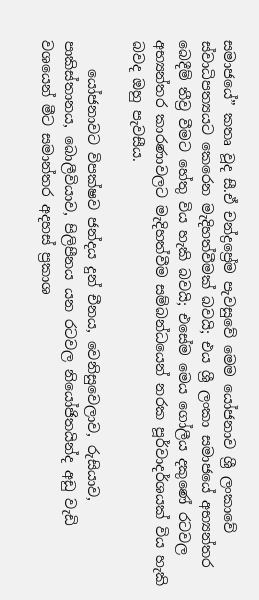සමාජයේ” කතෘ වූද සී.ඒ චන්ද්‍රප්‍රේම පැවසුවේ මෙම යෝජනාව ශ්‍රී ලංකාවේ ස්වාධිපත්‍යයට කෙරෙන මැදිහත්වීමක් බවයි; එය ශ්‍රී ලංකා සමාජයේ අභ්‍යන්තර බෙදීම් තීව්‍ර වීමට හේතු විය හැකි බවයි; එසේම මෙය ගෝලීය දකුණේ රටවල අභ්‍යන්තර කාරණාවලට මැදිහත්වීම සම්බන්ධයෙන් නරක පූර්වාදර්ශයක් විය හැකි බවද ඔහු පැවසීය.

    යෝජනාවට විපක්ෂව ජන්දය දුන් චීනය, වෙනිසුවෙලාව, රුසියාව, පාකිස්තානය, බොලීවියාව, පිලිපීනය යන රටවල නියෝජිතයින්ද අඩු වැඩි වශයෙන් මීට සමාන්තර අදහස් ප්‍රකාශ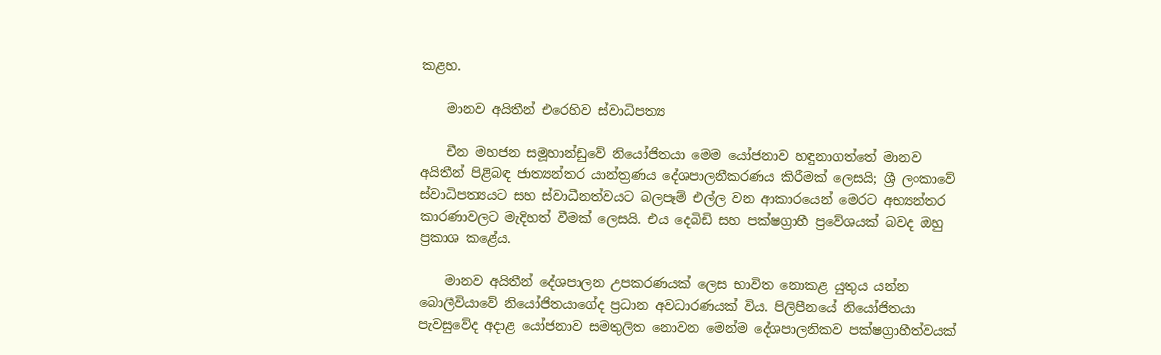කළහ.

    මානව අයිතීන් එරෙහිව ස්වාධිපත්‍ය

    චීන මහජන සමූහාන්ඩුවේ නියෝජිතයා මෙම යෝජනාව හඳුනාගත්තේ මානව අයිතීන් පිළිබඳ ජාත්‍යන්තර යාන්ත්‍රණය දේශපාලනීකරණය කිරීමක් ලෙසයි; ශ්‍රී ලංකාවේ ස්වාධිපත්‍යයට සහ ස්වාධීනත්වයට බලපෑම් එල්ල වන ආකාරයෙන් මෙරට අභ්‍යන්තර කාරණාවලට මැදිහත් වීමක් ලෙසයි. එය දෙබිඩි සහ පක්ෂග්‍රාහී ප්‍රවේශයක් බවද ඔහු ප්‍රකාශ කළේය.

    මානව අයිතීන් දේශපාලන උපකරණයක් ලෙස භාවිත නොකළ යුතුය යන්න බොලීවියාවේ නියෝජිතයාගේද ප්‍රධාන අවධාරණයක් විය. පිලිපීනයේ නියෝජිතයා පැවසුවේද අදාළ යෝජනාව සමතුලිත නොවන මෙන්ම දේශපාලනිකව පක්ෂග්‍රාහීත්වයක්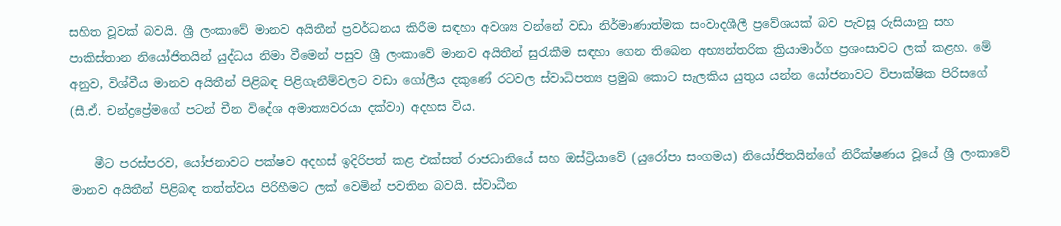සහිත වූවක් බවයි. ශ්‍රී ලංකාවේ මානව අයිතීන් ප්‍රවර්ධනය කිරීම සඳහා අවශ්‍ය වන්නේ වඩා නිර්මාණාත්මක සංවාදශීලී ප්‍රවේශයක් බව පැවසූ රුසියානු සහ පාකිස්තාන නියෝජිතයින් යුද්ධය නිමා වීමෙන් පසුව ශ්‍රී ලංකාවේ මානව අයිතීන් සුරැකීම සඳහා ගෙන තිබෙන අභ්‍යන්තරික ක්‍රියාමාර්ග ප්‍රශංසාවට ලක් කළහ. මේ අනුව, විශ්වීය මානව අයිතීන් පිළිබඳ පිළිගැනීම්වලට වඩා ගෝලීය දකුණේ රටවල ස්වාධිපත්‍ය ප්‍රමුඛ කොට සැලකිය යුතුය යන්න යෝජනාවට විපාක්ෂික පිරිසගේ (සී.ඒ. චන්ද්‍රප්‍රේමගේ පටන් චීන විදේශ අමාත්‍යවරයා දක්වා) අදහස විය.

    මීට පරස්පරව, යෝජනාවට පක්ෂව අදහස් ඉදිරිපත් කළ එක්සත් රාජධානියේ සහ ඔස්ට්‍රියාවේ (යුරෝපා සංගමය) නියෝජිතයින්ගේ නිරීක්ෂණය වූයේ ශ්‍රී ලංකාවේ මානව අයිතීන් පිළිබඳ තත්ත්වය පිරිහීමට ලක් වෙමින් පවතින බවයි. ස්වාධීන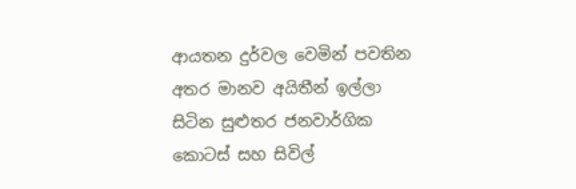ආයතන දුර්වල වෙමින් පවතින අතර මානව අයිතීන් ඉල්ලා සිටින සුළුතර ජනවාර්ගික කොටස් සහ සිවිල්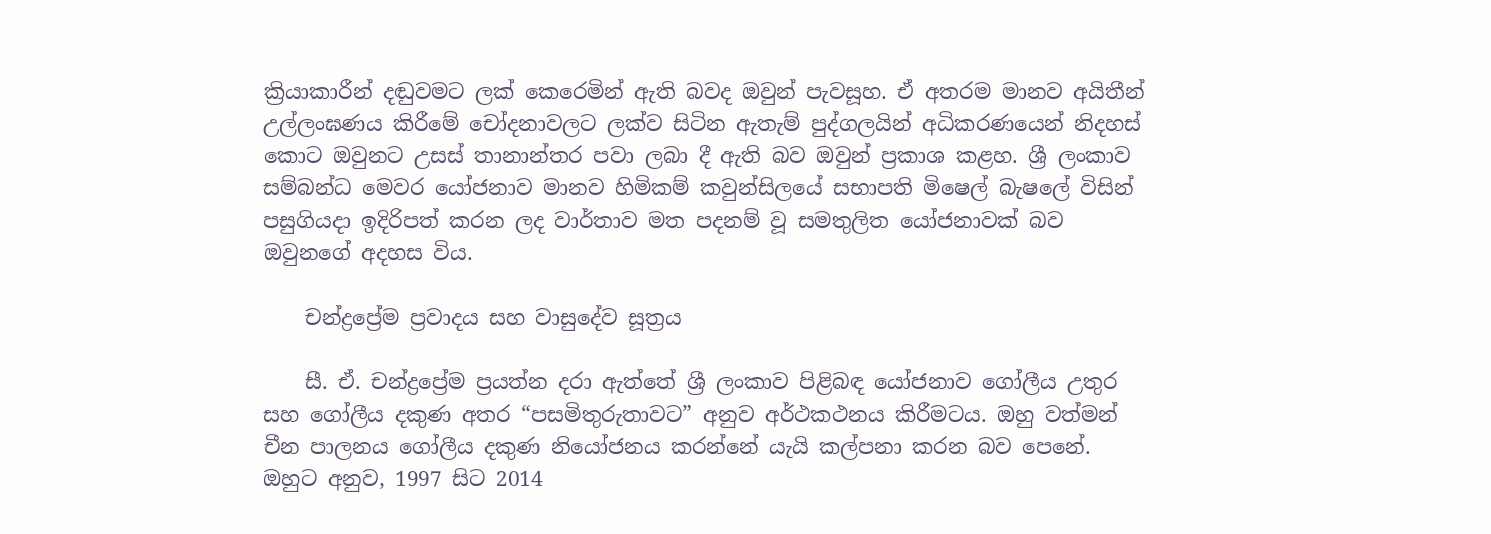ක්‍රියාකාරීන් දඬුවමට ලක් කෙරෙමින් ඇති බවද ඔවුන් පැවසූහ. ඒ අතරම මානව අයිතීන් උල්ලංඝණය කිරීමේ චෝදනාවලට ලක්ව සිටින ඇතැම් පුද්ගලයින් අධිකරණයෙන් නිදහස් කොට ඔවුනට උසස් තානාන්තර පවා ලබා දී ඇති බව ඔවුන් ප්‍රකාශ කළහ. ශ්‍රී ලංකාව සම්බන්ධ මෙවර යෝජනාව මානව හිමිකම් කවුන්සිලයේ සභාපති මිෂෙල් බැෂලේ විසින් පසුගියදා ඉදිරිපත් කරන ලද වාර්තාව මත පදනම් වූ සමතුලිත යෝජනාවක් බව ඔවුනගේ අදහස විය.

    චන්ද්‍රප්‍රේම ප්‍රවාදය සහ වාසුදේව සූත්‍රය

    සී. ඒ. චන්ද්‍රප්‍රේම ප්‍රයත්න දරා ඇත්තේ ශ්‍රී ලංකාව පිළිබඳ යෝජනාව ගෝලීය උතුර සහ ගෝලීය දකුණ අතර “පසමිතුරුතාවට” අනුව අර්ථකථනය කිරීමටය. ඔහු වත්මන් චීන පාලනය ගෝලීය දකුණ නියෝජනය කරන්නේ යැයි කල්පනා කරන බව පෙනේ. ඔහුට අනුව, 1997 සිට 2014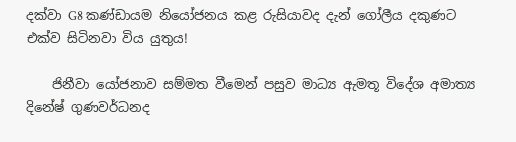දක්වා G8 කණ්ඩායම නියෝජනය කළ රුසියාවද දැන් ගෝලීය දකුණට එක්ව සිටිනවා විය යුතුය!

    ජිනීවා යෝජනාව සම්මත වීමෙන් පසුව මාධ්‍ය ඇමතූ විදේශ අමාත්‍ය දිනේෂ් ගුණවර්ධනද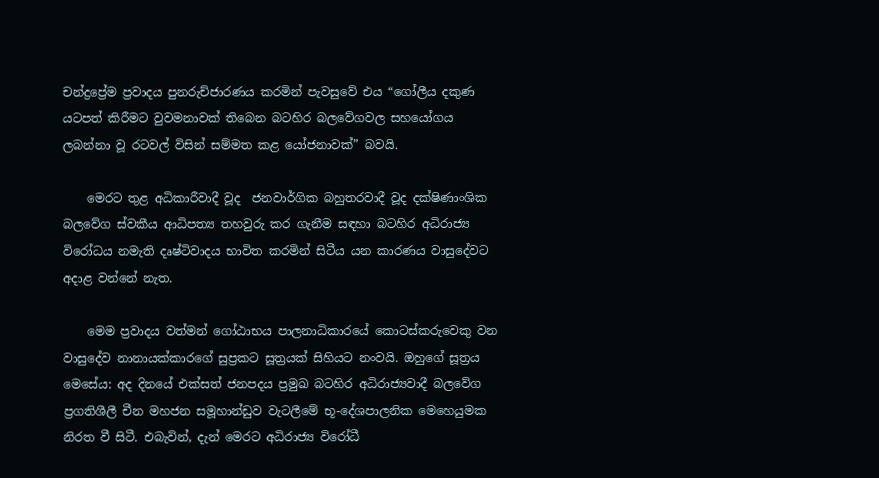චන්ද්‍රප්‍රේම ප්‍රවාදය පුනරුච්ජාරණය කරමින් පැවසුවේ එය “ගෝලීය දකුණ යටපත් කිරීමට වුවමනාවක් තිබෙන බටහිර බලවේගවල සහයෝගය ලබන්නා වූ රටවල් විසින් සම්මත කළ යෝජනාවක්” බවයි.

    මෙරට තුළ අධිකාරීවාදී වූද  ජනවාර්ගික බහුතරවාදී වූද දක්ෂිණාංශික බලවේග ස්වකීය ආධිපත්‍ය තහවුරු කර ගැනීම සඳහා බටහිර අධිරාජ්‍ය විරෝධය නමැති දෘෂ්ටිවාදය භාවිත කරමින් සිටීය යන කාරණය වාසුදේවට අදාළ වන්නේ නැත.

    මෙම ප්‍රවාදය වත්මන් ගෝඨාභය පාලනාධිකාරයේ කොටස්කරුවෙකු වන වාසුදේව නානායක්කාරගේ සුප්‍රකට සූත්‍රයක් සිහියට නංවයි. ඔහුගේ සූත්‍රය මෙසේය: අද දිනයේ එක්සත් ජනපදය ප්‍රමුඛ බටහිර අධිරාජ්‍යවාදී බලවේග ප්‍රගතිශීලී චීන මහජන සමූහාන්ඩුව වැටලීමේ භූ-දේශපාලනික මෙහෙයුමක නිරත වී සිටී. එබැවින්, දැන් මෙරට අධිරාජ්‍ය විරෝධී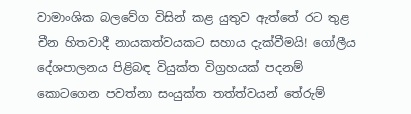වාමාංශික බලවේග විසින් කළ යුතුව ඇත්තේ රට තුළ චීන හිතවාදී නායකත්වයකට සහාය දැක්වීමයි! ගෝලීය දේශපාලනය පිළිබඳ වියුක්ත විග්‍රහයක් පදනම් කොටගෙන පවත්නා සංයුක්ත තත්ත්වයන් තේරුම්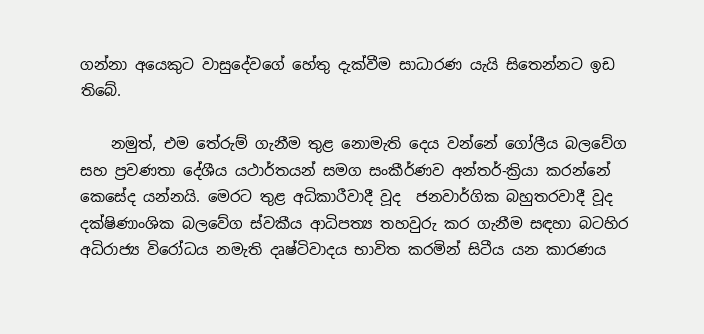ගන්නා අයෙකුට වාසුදේවගේ හේතු දැක්වීම සාධාරණ යැයි සිතෙන්නට ඉඩ තිබේ.

    නමුත්, එම තේරුම් ගැනීම තුළ නොමැති දෙය වන්නේ ගෝලීය බලවේග සහ ප්‍රවණතා දේශීය යථාර්තයන් සමග සංකීර්ණව අන්තර්-ක්‍රියා කරන්නේ කෙසේද යන්නයි. මෙරට තුළ අධිකාරීවාදී වූද  ජනවාර්ගික බහුතරවාදී වූද දක්ෂිණාංශික බලවේග ස්වකීය ආධිපත්‍ය තහවුරු කර ගැනීම සඳහා බටහිර අධිරාජ්‍ය විරෝධය නමැති දෘෂ්ටිවාදය භාවිත කරමින් සිටීය යන කාරණය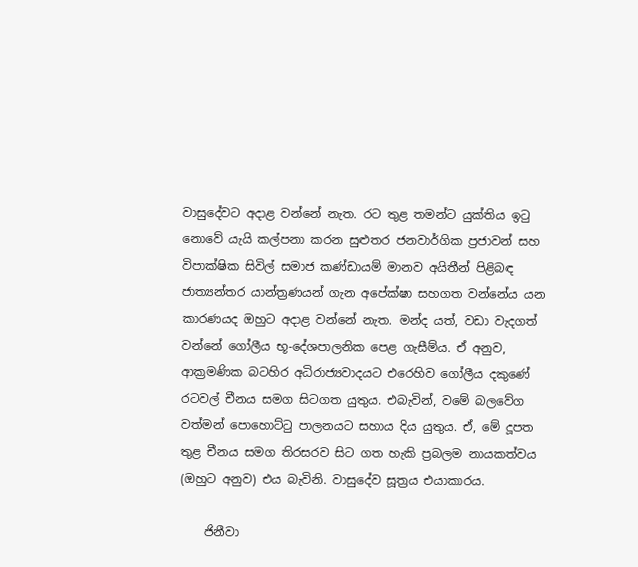වාසුදේවට අදාළ වන්නේ නැත. රට තුළ තමන්ට යුක්තිය ඉටු නොවේ යැයි කල්පනා කරන සුළුතර ජනවාර්ගික ප්‍රජාවන් සහ විපාක්ෂික සිවිල් සමාජ කණ්ඩායම් මානව අයිතීන් පිළිබඳ ජාත්‍යන්තර යාන්ත්‍රණයන් ගැන අපේක්ෂා සහගත වන්නේය යන කාරණයද ඔහුට අදාළ වන්නේ නැත. මන්ද යත්, වඩා වැදගත් වන්නේ ගෝලීය භූ-දේශපාලනික පෙළ ගැසීම්ය. ඒ අනුව, ආක්‍රමණික බටහිර අධිරාජ්‍යවාදයට එරෙහිව ගෝලීය දකුණේ රටවල් චීනය සමග සිටගත යුතුය. එබැවින්, වමේ බලවේග වත්මන් පොහොට්ටු පාලනයට සහාය දිය යුතුය. ඒ, මේ දූපත තුළ චීනය සමග තිරසරව සිට ගත හැකි ප්‍රබලම නායකත්වය (ඔහුට අනුව) එය බැවිනි. වාසුදේව සූත්‍රය එයාකාරය.

    ජිනීවා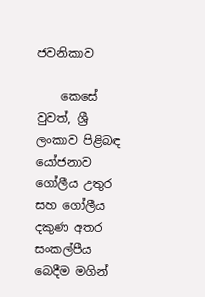ජවනිකාව

    කෙසේ වුවත්, ශ්‍රී ලංකාව පිළිබඳ යෝජනාව ගෝලීය උතුර සහ ගෝලීය දකුණ අතර සංකල්පීය බෙදීම මගින්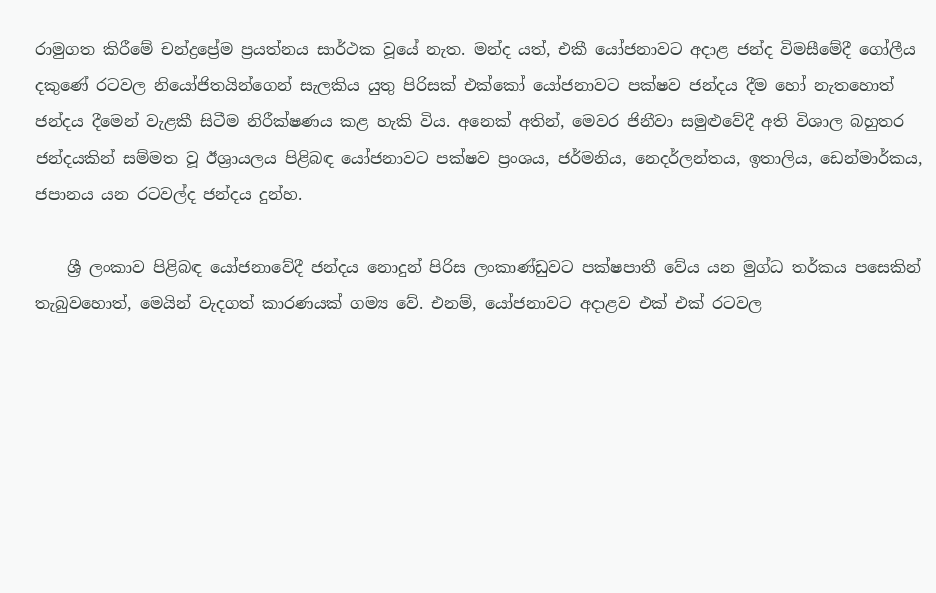රාමුගත කිරීමේ චන්ද්‍රප්‍රේම ප්‍රයත්නය සාර්ථක වූයේ නැත. මන්ද යත්, එකී යෝජනාවට අදාළ ජන්ද විමසීමේදී ගෝලීය දකුණේ රටවල නියෝජිතයින්ගෙන් සැලකිය යුතු පිරිසක් එක්කෝ යෝජනාවට පක්ෂව ජන්දය දීම හෝ නැතහොත් ජන්දය දීමෙන් වැළකී සිටීම නිරීක්ෂණය කළ හැකි විය. අනෙක් අතින්, මෙවර ජිනීවා සමුළුවේදී අති විශාල බහුතර ජන්දයකින් සම්මත වූ ඊශ්‍රායලය පිළිබඳ යෝජනාවට පක්ෂව ප්‍රංශය, ජර්මනිය, නෙදර්ලන්තය, ඉතාලිය, ඩෙන්මාර්කය, ජපානය යන රටවල්ද ජන්දය දුන්හ.

    ශ්‍රී ලංකාව පිළිබඳ යෝජනාවේදී ජන්දය නොදුන් පිරිස ලංකාණ්ඩුවට පක්ෂපාතී වේය යන මුග්ධ තර්කය පසෙකින් තැබුවහොත්, මෙයින් වැදගත් කාරණයක් ගම්‍ය වේ. එනම්, යෝජනාවට අදාළව එක් එක් රටවල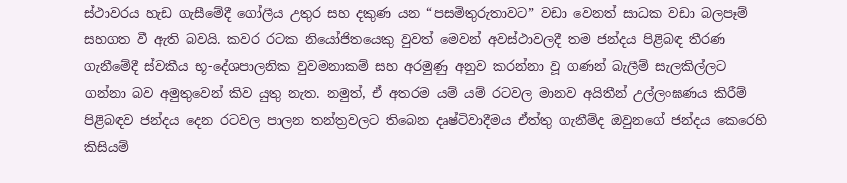ස්ථාවරය හැඩ ගැසීමේදී ගෝලීය උතුර සහ දකුණ යන “පසමිතුරුතාවට” වඩා වෙනත් සාධක වඩා බලපෑම් සහගත වී ඇති බවයි. කවර රටක නියෝජිතයෙකු වුවත් මෙවන් අවස්ථාවලදී තම ජන්දය පිළිබඳ තීරණ ගැනීමේදී ස්වකීය භූ-දේශපාලනික වුවමනාකම් සහ අරමුණු අනුව කරන්නා වූ ගණන් බැලීම් සැලකිල්ලට ගන්නා බව අමුතුවෙන් කිව යුතු නැත. නමුත්, ඒ අතරම යම් යම් රටවල මානව අයිතීන් උල්ලංඝණය කිරීම් පිළිබඳව ජන්දය දෙන රටවල පාලන තන්ත්‍රවලට තිබෙන දෘෂ්ටිවාදීමය ඒත්තු ගැනීම්ද ඔවුනගේ ජන්දය කෙරෙහි කිසියම්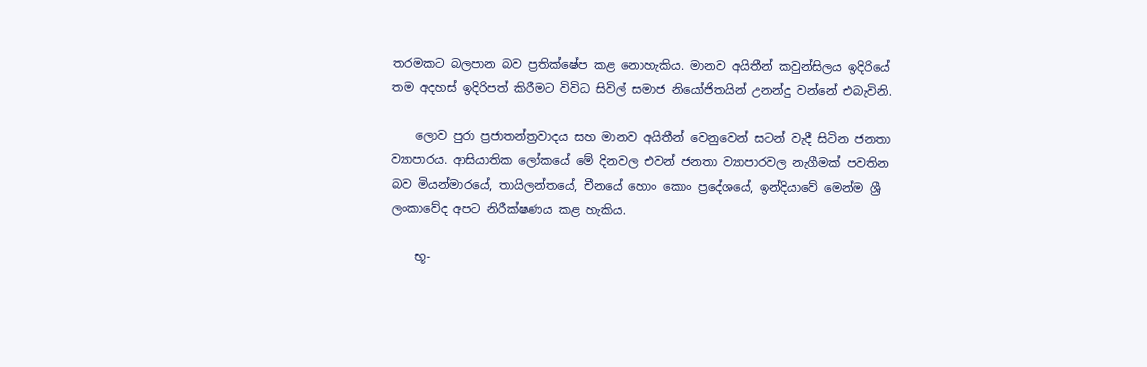තරමකට බලපාන බව ප්‍රතික්ෂේප කළ නොහැකිය. මානව අයිතීන් කවුන්සිලය ඉදිරියේ තම අදහස් ඉදිරිපත් කිරීමට විවිධ සිවිල් සමාජ නියෝජිතයින් උනන්දු වන්නේ එබැවිනි.

    ලොව පුරා ප්‍රජාතන්ත්‍රවාදය සහ මානව අයිතීන් වෙනුවෙන් සටන් වැදී සිටින ජනතා ව්‍යාපාරය. ආසියාතික ලෝකයේ මේ දිනවල එවන් ජනතා ව්‍යාපාරවල නැගීමක් පවතින බව මියන්මාරයේ, තායිලන්තයේ, චීනයේ හොං කොං ප්‍රදේශයේ, ඉන්දියාවේ මෙන්ම ශ්‍රී ලංකාවේද අපට නිරීක්ෂණය කළ හැකිය.

    භූ-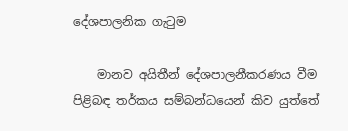දේශපාලනික ගැටුම

    මානව අයිතීන් දේශපාලනීකරණය වීම පිළිබඳ තර්කය සම්බන්ධයෙන් කිව යුත්තේ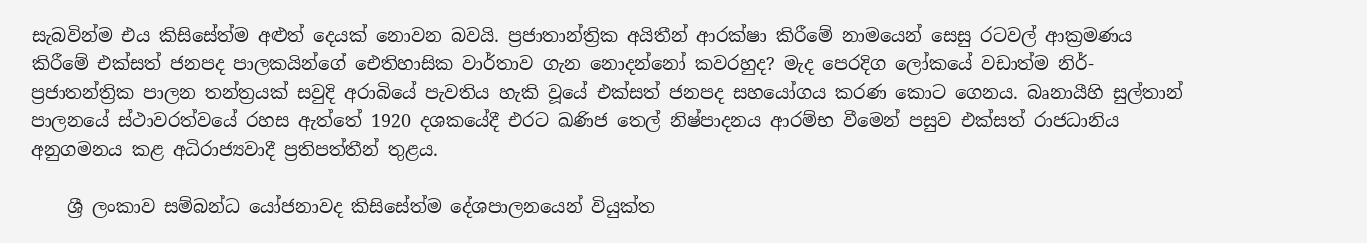සැබවින්ම එය කිසිසේත්ම අළුත් දෙයක් නොවන බවයි. ප්‍රජාතාන්ත්‍රික අයිතීන් ආරක්ෂා කිරීමේ නාමයෙන් සෙසු රටවල් ආක්‍රමණය කිරීමේ එක්සත් ජනපද පාලකයින්ගේ ඓතිහාසික වාර්තාව ගැන නොදන්නෝ කවරහුද? මැද පෙරදිග ලෝකයේ වඩාත්ම නිර්-ප්‍රජාතන්ත්‍රික පාලන තන්ත්‍රයක් සවුදි අරාබියේ පැවතිය හැකි වූයේ එක්සත් ජනපද සහයෝගය කරණ කොට ගෙනය. බෘනායීහි සුල්තාන් පාලනයේ ස්ථාවරත්වයේ රහස ඇත්තේ 1920 දශකයේදී එරට ඛණිජ තෙල් නිෂ්පාදනය ආරම්භ වීමෙන් පසුව එක්සත් රාජධානිය අනුගමනය කළ අධිරාජ්‍යවාදී ප්‍රතිපත්තීන් තුළය.

    ශ්‍රී ලංකාව සම්බන්ධ යෝජනාවද කිසිසේත්ම දේශපාලනයෙන් වියුක්ත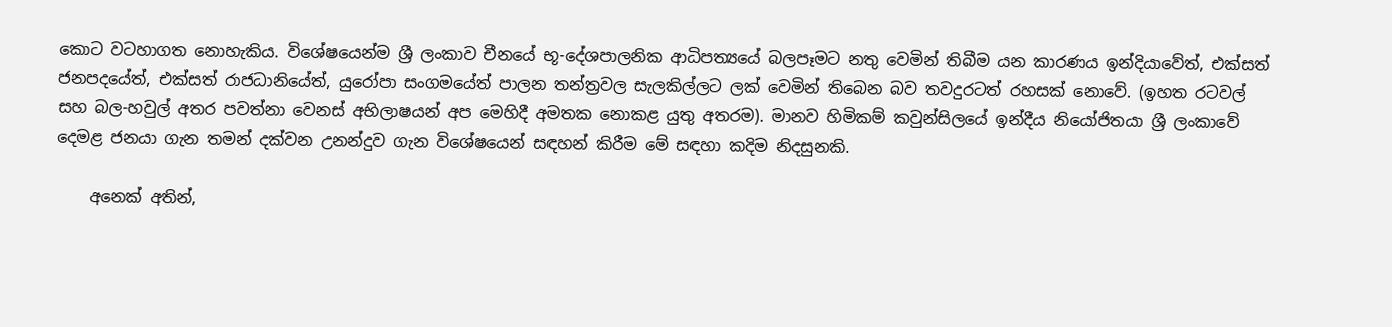කොට වටහාගත නොහැකිය. විශේෂයෙන්ම ශ්‍රී ලංකාව චීනයේ භූ-දේශපාලනික ආධිපත්‍යයේ බලපෑමට නතු වෙමින් තිබීම යන කාරණය ඉන්දියාවේත්, එක්සත් ජනපදයේත්, එක්සත් රාජධානියේත්, යුරෝපා සංගමයේත් පාලන තන්ත්‍රවල සැලකිල්ලට ලක් වෙමින් තිබෙන බව තවදුරටත් රහසක් නොවේ. (ඉහත රටවල් සහ බල-හවුල් අතර පවත්නා වෙනස් අභිලාෂයන් අප මෙහිදී අමතක නොකළ යුතු අතරම). මානව හිමිකම් කවුන්සිලයේ ඉන්දීය නියෝජිතයා ශ්‍රී ලංකාවේ දෙමළ ජනයා ගැන තමන් දක්වන උනන්දුව ගැන විශේෂයෙන් සඳහන් කිරීම මේ සඳහා කදිම නිදසුනකි.

    අනෙක් අතින්,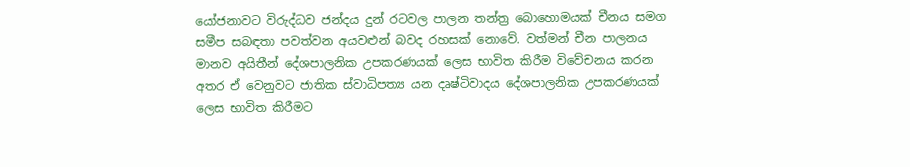යෝජනාවට විරුද්ධව ජන්දය දුන් රටවල පාලන තන්ත්‍ර බොහොමයක් චීනය සමග සමීප සබඳතා පවත්වන අයවළුන් බවද රහසක් නොවේ. වත්මන් චීන පාලනය මානව අයිතීන් දේශපාලනික උපකරණයක් ලෙස භාවිත කිරීම විවේචනය කරන අතර ඒ වෙනුවට ජාතික ස්වාධිපත්‍ය යන දෘෂ්ටිවාදය දේශපාලනික උපකරණයක් ලෙස භාවිත කිරීමට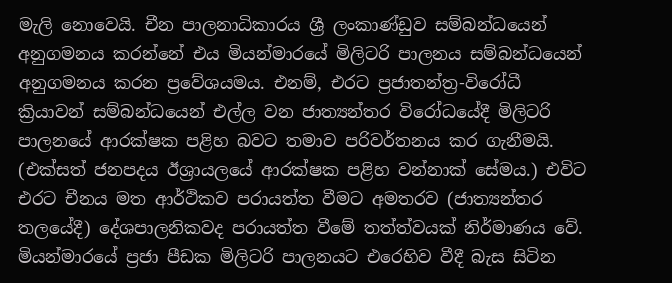මැලි නොවෙයි. චීන පාලනාධිකාරය ශ්‍රී ලංකාණ්ඩුව සම්බන්ධයෙන් අනුගමනය කරන්නේ එය මියන්මාරයේ මිලිටරි පාලනය සම්බන්ධයෙන් අනුගමනය කරන ප්‍රවේශයමය. එනම්, එරට ප්‍රජාතන්ත්‍ර-විරෝධී ක්‍රියාවන් සම්බන්ධයෙන් එල්ල වන ජාත්‍යන්තර විරෝධයේදී මිලිටරි පාලනයේ ආරක්ෂක පළිහ බවට තමාව පරිවර්තනය කර ගැනීමයි. (එක්සත් ජනපදය ඊශ්‍රායලයේ ආරක්ෂක පළිහ වන්නාක් සේමය.) එවිට එරට චීනය මත ආර්ථිකව පරායත්ත වීමට අමතරව (ජාත්‍යන්තර තලයේදී) දේශපාලනිකවද පරායත්ත වීමේ තත්ත්වයක් නිර්මාණය වේ. මියන්මාරයේ ප්‍රජා පීඩක මිලිටරි පාලනයට එරෙහිව වීදී බැස සිටින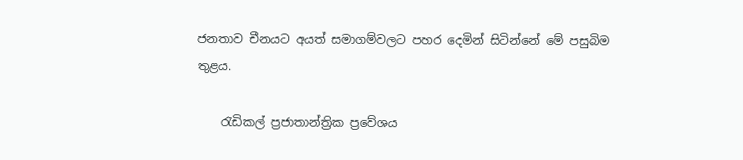ජනතාව චීනයට අයත් සමාගම්වලට පහර දෙමින් සිටින්නේ මේ පසුබිම තුළය.

    රැඩිකල් ප්‍රජාතාන්ත්‍රික ප්‍රවේශය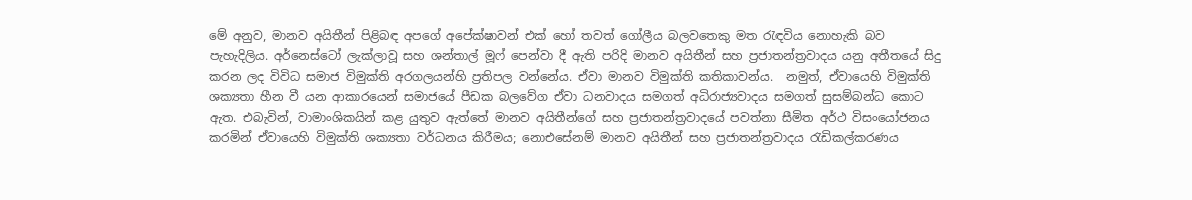මේ අනුව, මානව අයිතීන් පිළිබඳ අපගේ අපේක්ෂාවන් එක් හෝ තවත් ගෝලීය බලවතෙකු මත රැඳවිය නොහැකි බව පැහැදිලිය. අර්නෙස්ටෝ ලැක්ලාවූ සහ ශන්තාල් මූෆ් පෙන්වා දී ඇති පරිදි මානව අයිතීන් සහ ප්‍රජාතන්ත්‍රවාදය යනු අතීතයේ සිදු කරන ලද විවිධ සමාජ විමුක්ති අරගලයන්හි ප්‍රතිපල වන්නේය. ඒවා මානව විමුක්ති කතිකාවන්ය.  නමුත්, ඒවායෙහි විමුක්ති ශක්‍යතා හීන වී යන ආකාරයෙන් සමාජයේ පීඩක බලවේග ඒවා ධනවාදය සමගත් අධිරාජ්‍යවාදය සමගත් සුසම්බන්ධ කොට ඇත. එබැවින්, වාමාංශිකයින් කළ යුතුව ඇත්තේ මානව අයිතීන්ගේ සහ ප්‍රජාතන්ත්‍රවාදයේ පවත්නා සීමිත අර්ථ විසංයෝජනය කරමින් ඒවායෙහි විමුක්ති ශක්‍යතා වර්ධනය කිරීමය; නොඑසේනම් මානව අයිතීන් සහ ප්‍රජාතන්ත්‍රවාදය රැඩිකල්කරණය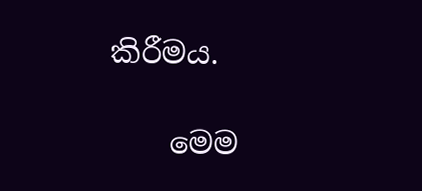කිරීමය.

    මෙම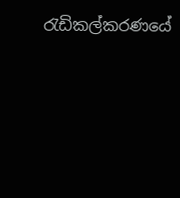රැඩිකල්කරණයේ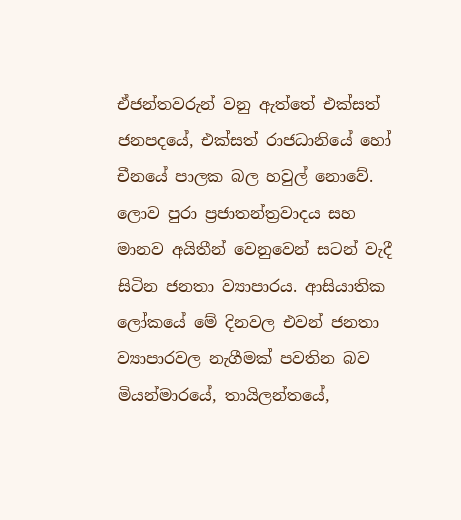ඒජන්තවරුන් වනු ඇත්තේ එක්සත් ජනපදයේ, එක්සත් රාජධානියේ හෝ චීනයේ පාලක බල හවුල් නොවේ. ලොව පුරා ප්‍රජාතන්ත්‍රවාදය සහ මානව අයිතීන් වෙනුවෙන් සටන් වැදී සිටින ජනතා ව්‍යාපාරය. ආසියාතික ලෝකයේ මේ දිනවල එවන් ජනතා ව්‍යාපාරවල නැගීමක් පවතින බව මියන්මාරයේ, තායිලන්තයේ,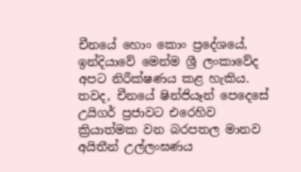චීනයේ හොං කොං ප්‍රදේශයේ, ඉන්දියාවේ මෙන්ම ශ්‍රී ලංකාවේද අපට නිරීක්ෂණය කළ හැකිය. තවද, චීනයේ ෂින්ජියෑන් පෙදෙසේ උයිගර් ප්‍රජාවට එරෙහිව ක්‍රියාත්මක වන බරපතල මානව අයිතීන් උල්ලංඝණය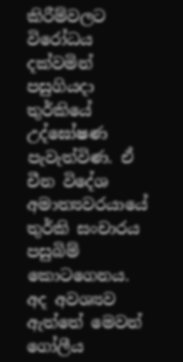කිරීම්වලට විරෝධය දක්වමින් පසුගියදා තුර්කියේ උද්ඝෝෂණ පැවැත්විණ. ඒ චීන විදේශ අමාත්‍යවරයායේ තුර්කි සංචාරය පසුබිම් කොටගෙනය. අද අවශ්‍යව ඇත්තේ මෙවන් ගෝලීය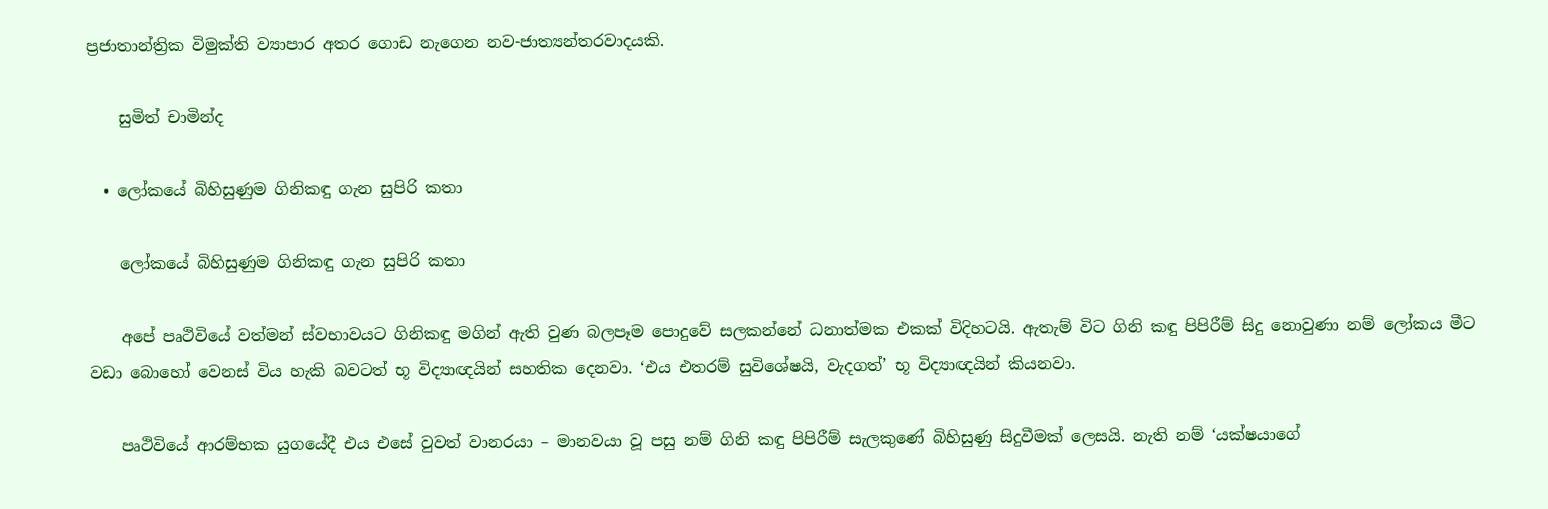ප්‍රජාතාන්ත්‍රික විමුක්ති ව්‍යාපාර අතර ගොඩ නැගෙන නව-ජාත්‍යන්තරවාදයකි.

    සුමිත් චාමින්ද

  • ලෝකයේ බිහිසුණුම ගිනිකඳු ගැන සුපිරි කතා

    ලෝකයේ බිහිසුණුම ගිනිකඳු ගැන සුපිරි කතා

    අපේ පෘථිවියේ වත්මන් ස්වභාවයට ගිනිකඳු මගින් ඇති වුණ බලපෑම පොදුවේ සලකන්නේ ධනාත්මක එකක් විදිහටයි. ඇතැම් විට ගිනි කඳු පිපිරීම් සිදු නොවුණා නම් ලෝකය මීට වඩා බොහෝ වෙනස් විය හැකි බවටත් භූ විද්‍යාඥයින් සහතික දෙනවා. ‘එය එතරම් සුවිශේෂයි, වැදගත්’ භූ විද්‍යාඥයින් කියනවා.

    පෘථිවියේ ආරම්භක යුගයේදී එය එසේ වුවත් වානරයා – මානවයා වූ පසු නම් ගිනි කඳු පිපිරීම් සැලකුණේ බිහිසුණු සිදුවීමක් ලෙසයි. නැති නම් ‘යක්ෂයාගේ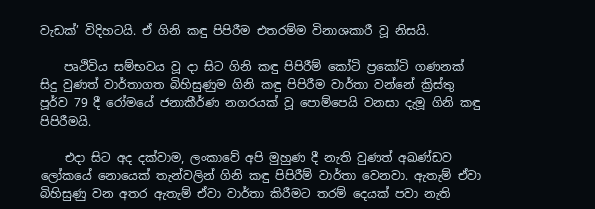වැඩක්’ විදිහටයි. ඒ ගිනි කඳු පිපිරීම එතරම්ම විනාශකාරී වූ නිසයි.

    පෘථිවිය සම්භවය වූ දා සිට ගිනි කඳු පිපිරීම් කෝටි ප්‍රකෝටි ගණනක් සිදු වුණත් වාර්තාගත බිහිසුණුම ගිනි කඳු පිපිරීම වාර්තා වන්නේ ක්‍රිස්තු පූර්ව 79 දී රෝමයේ ජනාකීර්ණ නගරයක් වූ පොම්පෙයි වනසා දැමූ ගිනි කඳු පිපිරීමයි.

    එදා සිට අද දක්වාම, ලංකාවේ අපි මුහුණ දී නැති වුණත් අඛණ්ඩව ලෝකයේ නොයෙක් තැන්වලින් ගිනි කඳු පිපිරීම් වාර්තා වෙනවා. ඇතැම් ඒවා බිහිසුණු වන අතර ඇතැම් ඒවා වාර්තා කිරීමට තරම් දෙයක් පවා නැති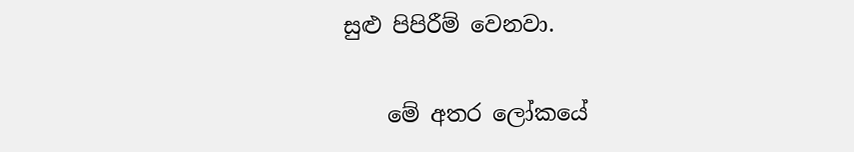සුළු පිපිරීම් වෙනවා.

    මේ අතර ලෝකයේ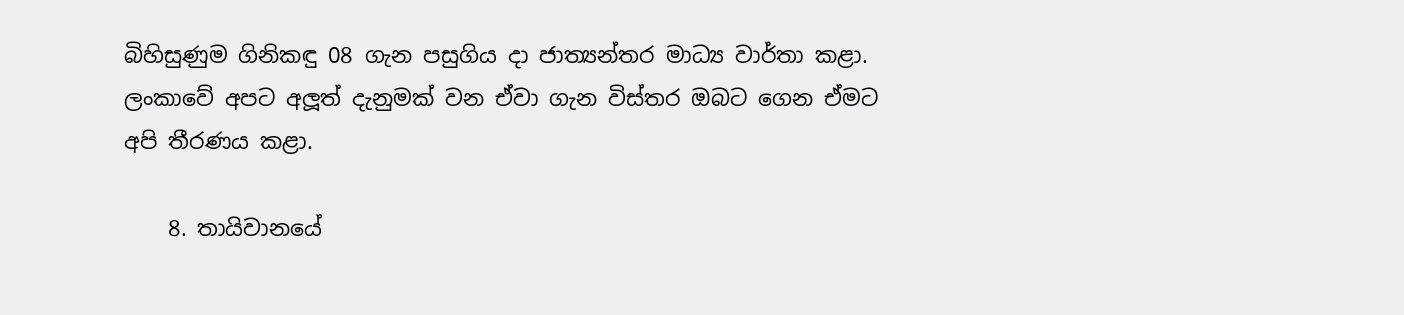බිහිසුණුම ගිනිකඳු 08 ගැන පසුගිය දා ජාත්‍යන්තර මාධ්‍ය වාර්තා කළා. ලංකාවේ අපට අලූත් දැනුමක් වන ඒවා ගැන විස්තර ඔබට ගෙන ඒමට අපි තීරණය කළා.

    8. තායිවානයේ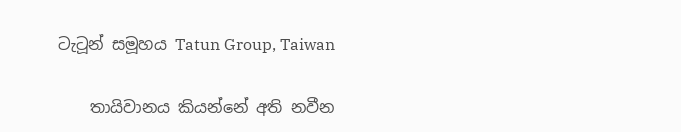ටැටූන් සමූහය Tatun Group, Taiwan

    තායිවානය කියන්නේ අති නවීන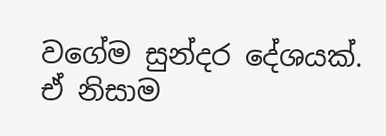වගේම සුන්දර දේශයක්. ඒ නිසාම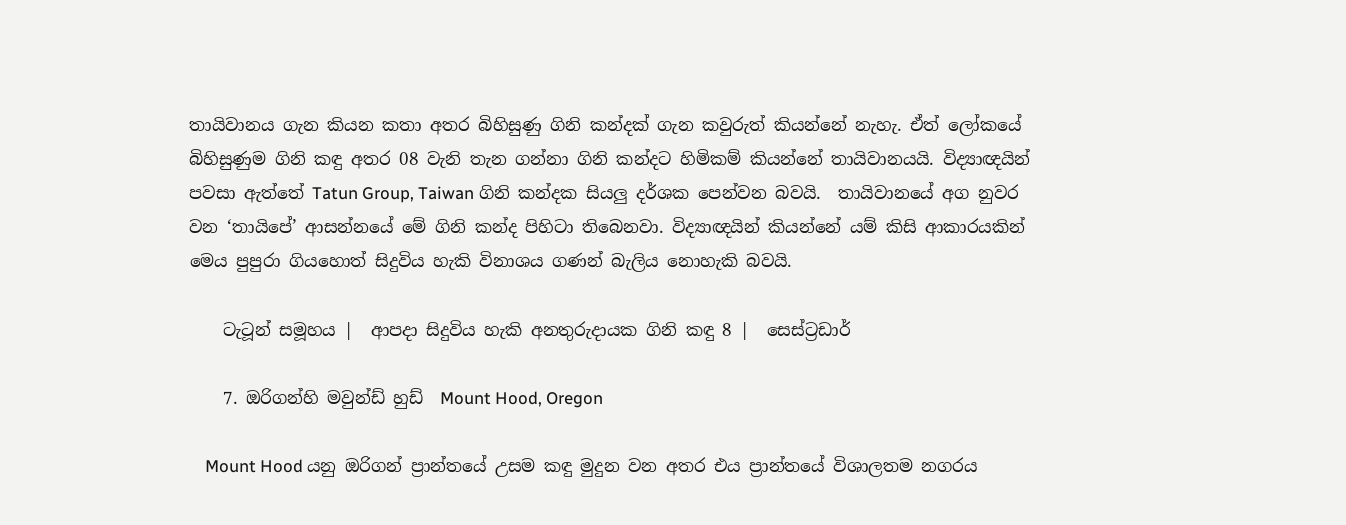තායිවානය ගැන කියන කතා අතර බිහිසුණු ගිනි කන්දක් ගැන කවුරුත් කියන්නේ නැහැ. ඒත් ලෝකයේ බිහිසුණුම ගිනි කඳු අතර 08 වැනි තැන ගන්නා ගිනි කන්දට හිමිකම් කියන්නේ තායිවානයයි. විද්‍යාඥයින් පවසා ඇත්තේ Tatun Group, Taiwan ගිනි කන්දක සියලු දර්ශක පෙන්වන බවයි.  තායිවානයේ අග නුවර වන ‘තායිපේ’ ආසන්නයේ මේ ගිනි කන්ද පිහිටා තිබෙනවා. විද්‍යාඥයින් කියන්නේ යම් කිසි ආකාරයකින් මෙය පුපුරා ගියහොත් සිදුවිය හැකි විනාශය ගණන් බැලිය නොහැකි බවයි.

    ටැටූන් සමූහය |  ආපදා සිදුවිය හැකි අනතුරුදායක ගිනි කඳු 8 |  සෙස්ට්‍රඩාර්

    7. ඔරිගන්හි මවුන්ඩ් හුඩ්  Mount Hood, Oregon

    Mount Hood යනු ඔරිගන් ප්‍රාන්තයේ උසම කඳු මුදුන වන අතර එය ප්‍රාන්තයේ විශාලතම නගරය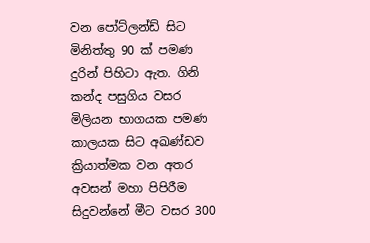වන පෝට්ලන්ඩ් සිට මිනිත්තු 90 ක් පමණ දුරින් පිහිටා ඇත. ගිනි කන්ද පසුගිය වසර මිලියන භාගයක පමණ කාලයක සිට අඛණ්ඩව ක්‍රියාත්මක වන අතර අවසන් මහා පිපිරීම සිදුවන්නේ මීට වසර 300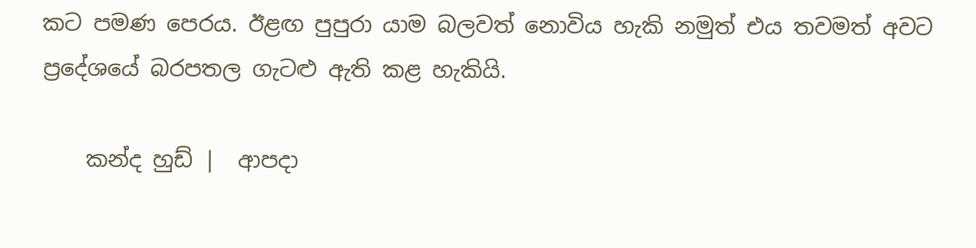කට පමණ පෙරය. ඊළඟ පුපුරා යාම බලවත් නොවිය හැකි නමුත් එය තවමත් අවට ප්‍රදේශයේ බරපතල ගැටළු ඇති කළ හැකියි.

    කන්ද හුඩ් |  ආපදා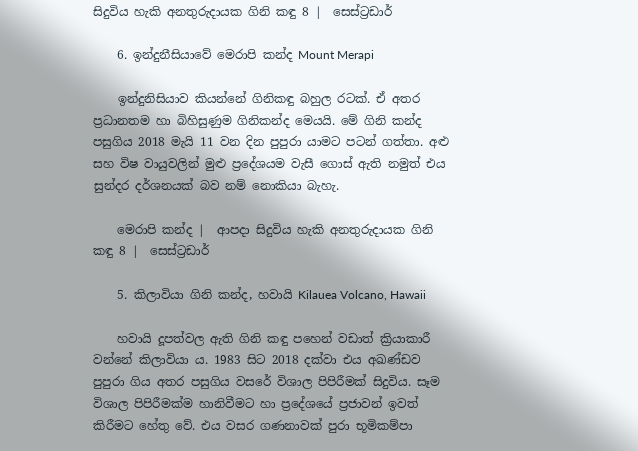සිදුවිය හැකි අනතුරුදායක ගිනි කඳු 8 |  සෙස්ට්‍රඩාර්

    6. ඉන්දුනීසියාවේ මෙරාපි කන්ද Mount Merapi

    ඉන්දුනිසියාව කියන්නේ ගිනිකඳු බහුල රටක්. ඒ අතර ප්‍රධානතම හා බිහිසුණුම ගිනිකන්ද මෙයයි. මේ ගිනි කන්ද පසුගිය 2018 මැයි 11 වන දින පුපුරා යාමට පටන් ගත්තා. අළු සහ විෂ වායුවලින් මුළු ප්‍රදේශයම වැසී ගොස් ඇති නමුත් එය සුන්දර දර්ශනයක් බව නම් නොකියා බැහැ.

    මෙරාපි කන්ද |  ආපදා සිදුවිය හැකි අනතුරුදායක ගිනි කඳු 8 |  සෙස්ට්‍රඩාර්

    5. කිලාවියා ගිනි කන්ද, හවායි Kilauea Volcano, Hawaii

    හවායි දූපත්වල ඇති ගිනි කඳු පහෙන් වඩාත් ක්‍රියාකාරී වන්නේ කිලාවියා ය. 1983 සිට 2018 දක්වා එය අඛණ්ඩව පුපුරා ගිය අතර පසුගිය වසරේ විශාල පිපිරීමක් සිදුවිය. සෑම විශාල පිපිරීමක්ම හානිවීමට හා ප්‍රදේශයේ ප්‍රජාවන් ඉවත් කිරීමට හේතු වේ. එය වසර ගණනාවක් පුරා භූමිකම්පා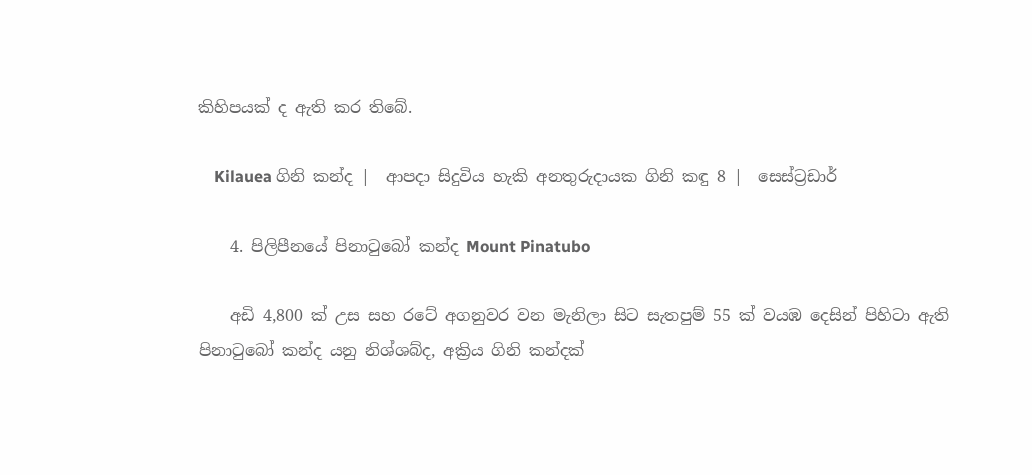කිහිපයක් ද ඇති කර තිබේ.

    Kilauea ගිනි කන්ද |  ආපදා සිදුවිය හැකි අනතුරුදායක ගිනි කඳු 8 |  සෙස්ට්‍රඩාර්

    4. පිලිපීනයේ පිනාටුබෝ කන්ද Mount Pinatubo

    අඩි 4,800 ක් උස සහ රටේ අගනුවර වන මැනිලා සිට සැතපුම් 55 ක් වයඹ දෙසින් පිහිටා ඇති පිනාටුබෝ කන්ද යනු නිශ්ශබ්ද, අක්‍රිය ගිනි කන්දක්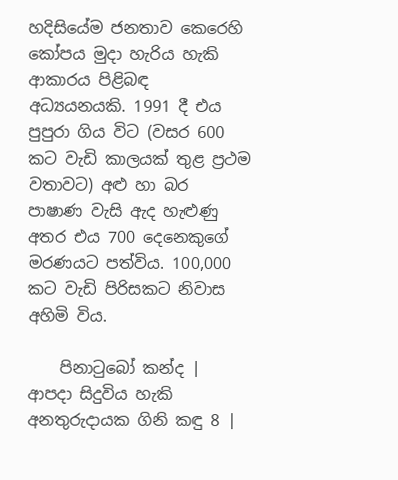හදිසියේම ජනතාව කෙරෙහි කෝපය මුදා හැරිය හැකි ආකාරය පිළිබඳ අධ්‍යයනයකි. 1991 දී එය පුපුරා ගිය විට (වසර 600 කට වැඩි කාලයක් තුළ ප්‍රථම වතාවට) අළු හා බර පාෂාණ වැසි ඇද හැළුණු අතර එය 700 දෙනෙකුගේ මරණයට පත්විය. 100,000 කට වැඩි පිරිසකට නිවාස අහිමි විය.

    පිනාටුබෝ කන්ද |  ආපදා සිදුවිය හැකි අනතුරුදායක ගිනි කඳු 8 |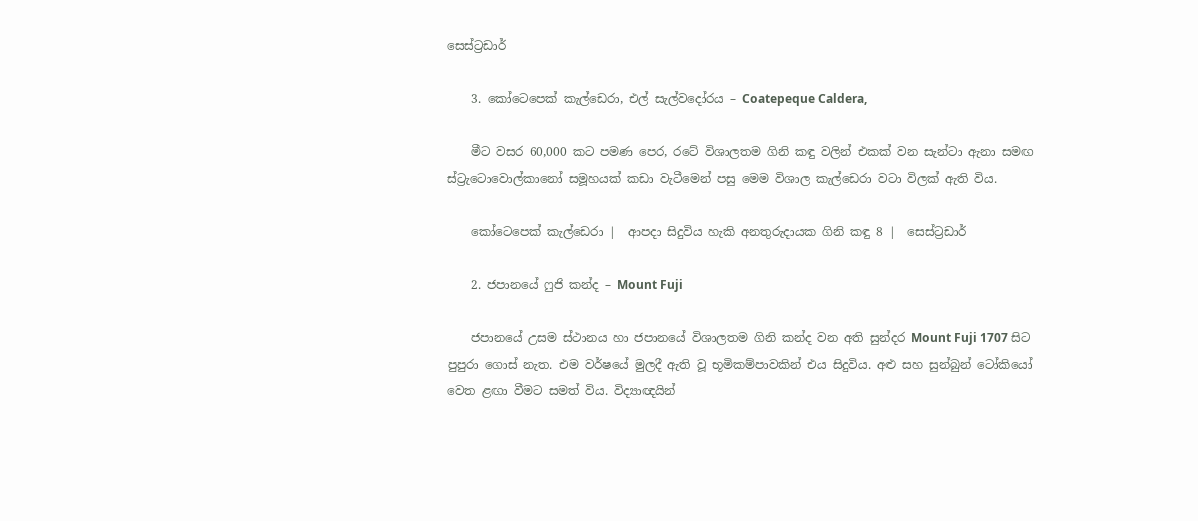සෙස්ට්‍රඩාර්

    3. කෝටෙපෙක් කැල්ඩෙරා, එල් සැල්වදෝරය – Coatepeque Caldera,

    මීට වසර 60,000 කට පමණ පෙර, රටේ විශාලතම ගිනි කඳු වලින් එකක් වන සැන්ටා ඇනා සමඟ ස්ට්‍රැටොවොල්කානෝ සමූහයක් කඩා වැටීමෙන් පසු මෙම විශාල කැල්ඩෙරා වටා විලක් ඇති විය.

    කෝටෙපෙක් කැල්ඩෙරා |  ආපදා සිදුවිය හැකි අනතුරුදායක ගිනි කඳු 8 |  සෙස්ට්‍රඩාර්

    2. ජපානයේ ෆුජි කන්ද – Mount Fuji

    ජපානයේ උසම ස්ථානය හා ජපානයේ විශාලතම ගිනි කන්ද වන අති සුන්දර Mount Fuji 1707 සිට පුපුරා ගොස් නැත. එම වර්ෂයේ මුලදී ඇති වූ භූමිකම්පාවකින් එය සිදුවිය. අළු සහ සුන්බුන් ටෝකියෝ වෙත ළඟා වීමට සමත් විය. විද්‍යාඥයින්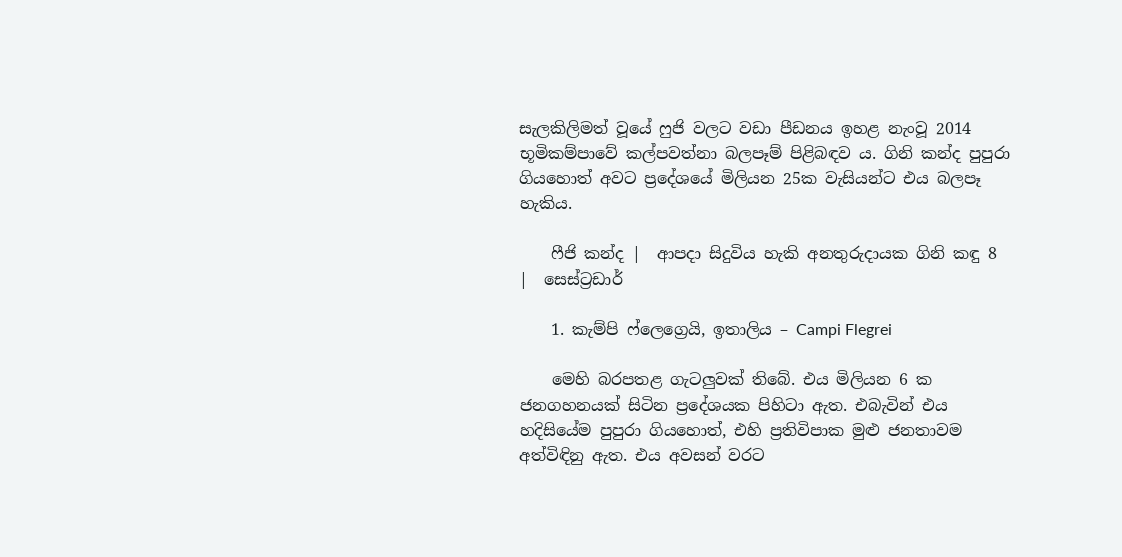සැලකිලිමත් වූයේ ෆුජි වලට වඩා පීඩනය ඉහළ නැංවූ 2014 භූමිකම්පාවේ කල්පවත්නා බලපෑම් පිළිබඳව ය. ගිනි කන්ද පුපුරා ගියහොත් අවට ප්‍රදේශයේ මිලියන 25ක වැසියන්ට එය බලපෑ හැකිය.

    ෆීජි කන්ද |  ආපදා සිදුවිය හැකි අනතුරුදායක ගිනි කඳු 8 |  සෙස්ට්‍රඩාර්

    1. කැම්පි ෆ්ලෙග්‍රෙයි, ඉතාලිය – Campi Flegrei

    මෙහි බරපතළ ගැටලුවක් තිබේ. එය මිලියන 6 ක ජනගහනයක් සිටින ප්‍රදේශයක පිහිටා ඇත. එබැවින් එය හදිසියේම පුපුරා ගියහොත්, එහි ප්‍රතිවිපාක මුළු ජනතාවම අත්විඳිනු ඇත. එය අවසන් වරට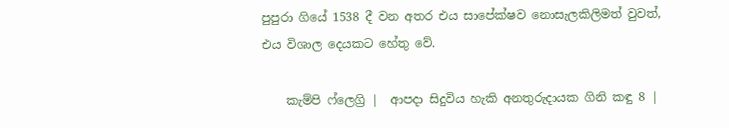පුපුරා ගියේ 1538 දී වන අතර එය සාපේක්ෂව නොසැලකිලිමත් වුවත්, එය විශාල දෙයකට හේතු වේ.

    කැම්පි ෆ්ලෙග්‍රි |  ආපදා සිදුවිය හැකි අනතුරුදායක ගිනි කඳු 8 |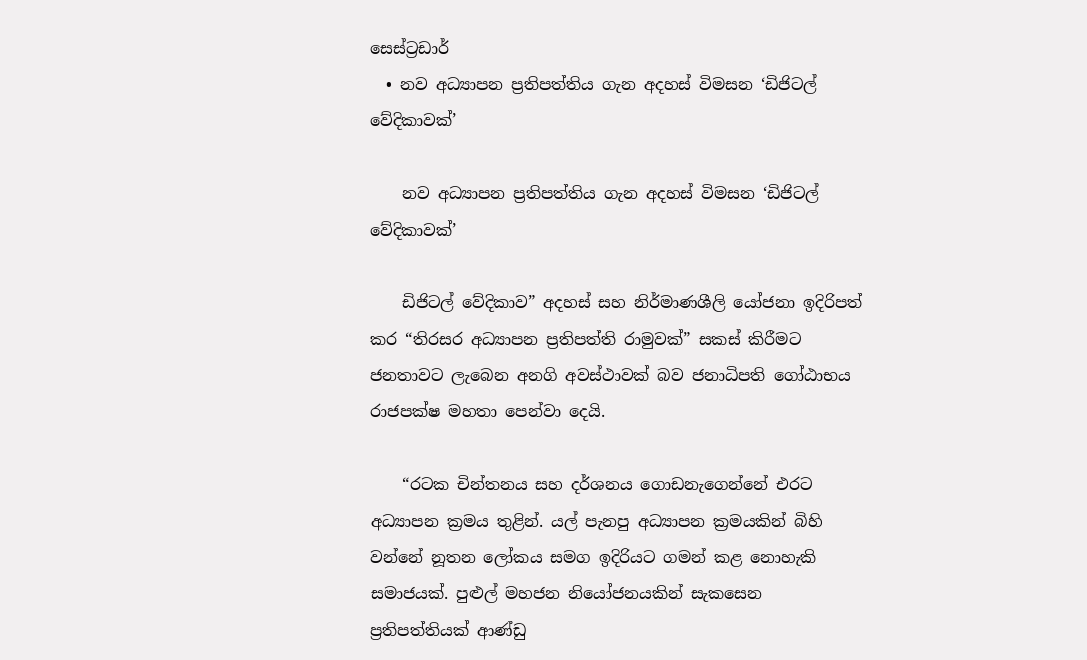සෙස්ට්‍රඩාර්
  • නව අධ්‍යාපන ප්‍රතිපත්තිය ගැන අදහස් විමසන ‘ඩිජිටල් වේදිකාවක්’

    නව අධ්‍යාපන ප්‍රතිපත්තිය ගැන අදහස් විමසන ‘ඩිජිටල් වේදිකාවක්’

    ඩිජිටල් වේදිකාව” අදහස් සහ නිර්මාණශීලි යෝජනා ඉදිරිපත් කර “තිරසර අධ්‍යාපන ප්‍රතිපත්ති රාමුවක්” සකස් කිරීමට ජනතාවට ලැබෙන අනගි අවස්ථාවක් බව ජනාධිපති ගෝඨාභය රාජපක්ෂ මහතා පෙන්වා දෙයි.

    “රටක චින්තනය සහ දර්ශනය ගොඩනැගෙන්නේ එරට අධ්‍යාපන ක්‍රමය තුළින්. යල් පැනපු අධ්‍යාපන ක්‍රමයකින් බිහි වන්නේ නූතන ලෝකය සමග ඉදිරියට ගමන් කළ නොහැකි සමාජයක්. පුළුල් මහජන නියෝජනයකින් සැකසෙන ප්‍රතිපත්තියක් ආණ්ඩු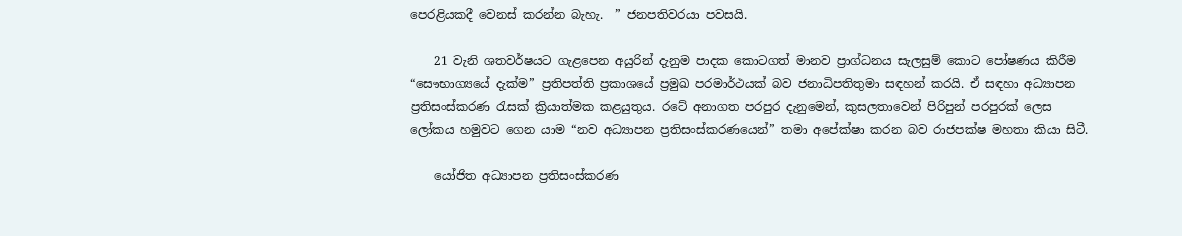පෙරළියකදී වෙනස් කරන්න බැහැ.  ” ජනපතිවරයා පවසයි.

    21 වැනි ශතවර්ෂයට ගැළපෙන අයුරින් දැනුම පාදක කොටගත් මානව ප්‍රාග්ධනය සැලසුම් කොට පෝෂණය කිරීම “සෞභාග්‍යයේ දැක්ම” ප්‍රතිපත්ති ප්‍රකාශයේ ප්‍රමුඛ පරමාර්ථයක් බව ජනාධිපතිතුමා සඳහන් කරයි. ඒ සඳහා අධ්‍යාපන ප්‍රතිසංස්කරණ රැසක් ක්‍රියාත්මක කළයුතුය. රටේ අනාගත පරපුර දැනුමෙන්, කුසලතාවෙන් පිරිපුන් පරපුරක් ලෙස ලෝකය හමුවට ගෙන යාම “නව අධ්‍යාපන ප්‍රතිසංස්කරණයෙන්” තමා අපේක්ෂා කරන බව රාජපක්ෂ මහතා කියා සිටී.

    යෝජිත අධ්‍යාපන ප්‍රතිසංස්කරණ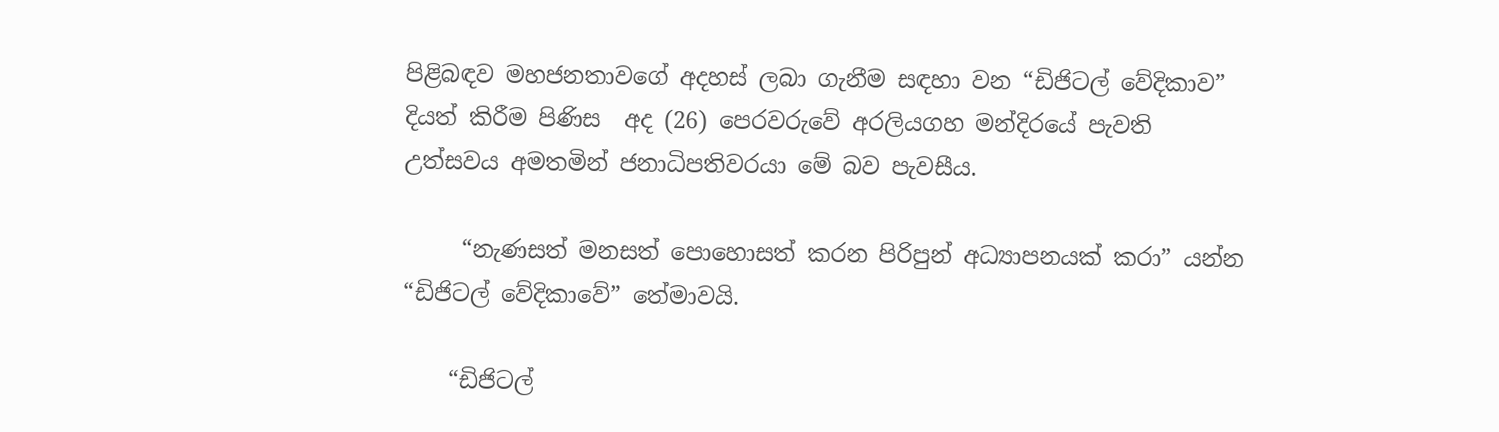පිළිබඳව මහජනතාවගේ අදහස් ලබා ගැනීම සඳහා වන “ඩිජිටල් වේදිකාව” දියත් කිරීම පිණිස  අද (26) පෙරවරුවේ අරලියගහ මන්දිරයේ පැවති උත්සවය අමතමින් ජනාධිපතිවරයා මේ බව පැවසීය.

     “නැණසත් මනසත් පොහොසත් කරන පිරිපුන් අධ්‍යාපනයක් කරා” යන්න “ඩිජිටල් වේදිකාවේ” තේමාවයි.

    “ඩිජිටල්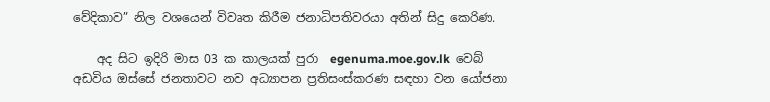වේදිකාව” නිල වශයෙන් විවෘත කිරීම ජනාධිපතිවරයා අතින් සිදු කෙරිණ.

    අද සිට ඉදිරි මාස 03 ක කාලයක් පුරා  egenuma.moe.gov.lk  වෙබ් අඩවිය ඔස්සේ ජනතාවට නව අධ්‍යාපන ප්‍රතිසංස්කරණ සඳහා වන යෝජනා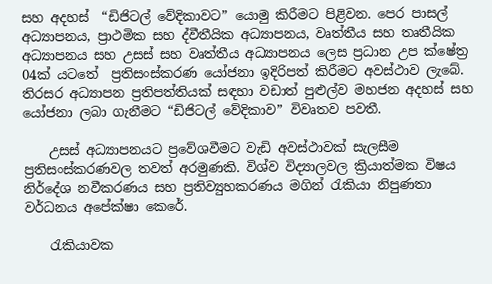සහ අදහස්  “ඩිජිටල් වේදිකාවට” යොමු කිරීමට පිළිවන. පෙර පාසල් අධ්‍යාපනය, ප්‍රාථමික සහ ද්වීතීයික අධ්‍යාපනය, වෘත්තීය සහ තෘතීයික අධ්‍යාපනය සහ උසස් සහ වෘත්තීය අධ්‍යාපනය ලෙස ප්‍රධාන උප ක්ෂේත්‍ර 04ක් යටතේ  ප්‍රතිසංස්කරණ යෝජනා ඉදිරිපත් කිරීමට අවස්ථාව ලැබේ. තිරසර අධ්‍යාපන ප්‍රතිපත්තියක් සඳහා වඩාත් පුළුල්ව මහජන අදහස් සහ යෝජනා ලබා ගැනීමට “ඩිජිටල් වේදිකාව” විවෘතව පවතී.

    උසස් අධ්‍යාපනයට ප්‍රවේශවීමට වැඩි අවස්ථාවක් සැලසීම ප්‍රතිසංස්කරණවල තවත් අරමුණකි. විශ්ව විද්‍යාලවල ක්‍රියාත්මක විෂය නිර්දේශ නවීකරණය සහ ප්‍රතිව්‍යුහකරණය මගින් රැකියා නිපුණතා වර්ධනය අපේක්ෂා කෙරේ.

    රැකියාවක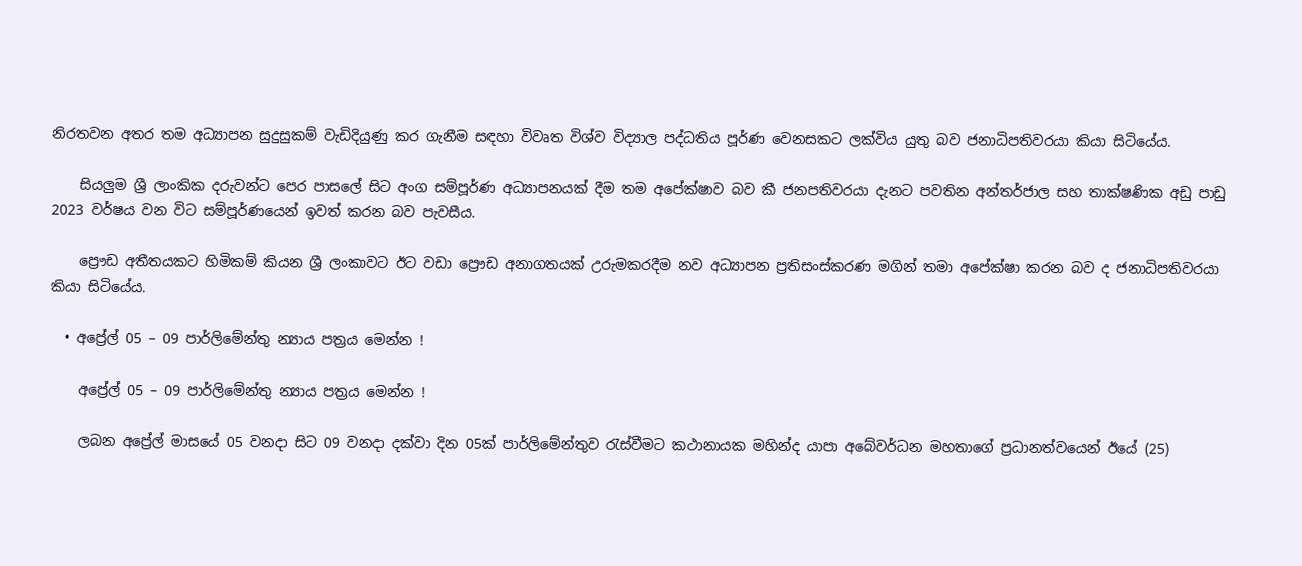නිරතවන අතර තම අධ්‍යාපන සුදුසුකම් වැඩිදියුණු කර ගැනීම සඳහා විවෘත විශ්ව විද්‍යාල පද්ධතිය පූර්ණ වෙනසකට ලක්විය යුතු බව ජනාධිපතිවරයා කියා සිටියේය.

    සියලුම ශ්‍රී ලාංකික දරුවන්ට පෙර පාසලේ සිට අංග සම්පූර්ණ අධ්‍යාපනයක් දීම තම අපේක්ෂාව බව කී ජනපතිවරයා දැනට පවතින අන්තර්ජාල සහ තාක්ෂණික අඩු පාඩු 2023 වර්ෂය වන විට සම්පූර්ණයෙන් ඉවත් කරන බව පැවසීය.

    ප්‍රෞඩ අතීතයකට හිමිකම් කියන ශ්‍රී ලංකාවට ඊට වඩා ප්‍රෞඩ අනාගතයක් උරුමකරදීම නව අධ්‍යාපන ප්‍රතිසංස්කරණ මගින් තමා අපේක්ෂා කරන බව ද ජනාධිපතිවරයා කියා සිටියේය.

  • අප්‍රේල් 05 – 09 පාර්ලිමේන්තු න්‍යාය පත්‍රය මෙන්න !

    අප්‍රේල් 05 – 09 පාර්ලිමේන්තු න්‍යාය පත්‍රය මෙන්න !

    ලබන අප්‍රේල් මාසයේ 05 වනදා සිට 09 වනදා දක්වා දින 05ක් පාර්ලිමේන්තුව රැස්වීමට කථානායක මහින්ද යාපා අබේවර්ධන මහතාගේ ප්‍රධානත්වයෙන් ඊයේ (25)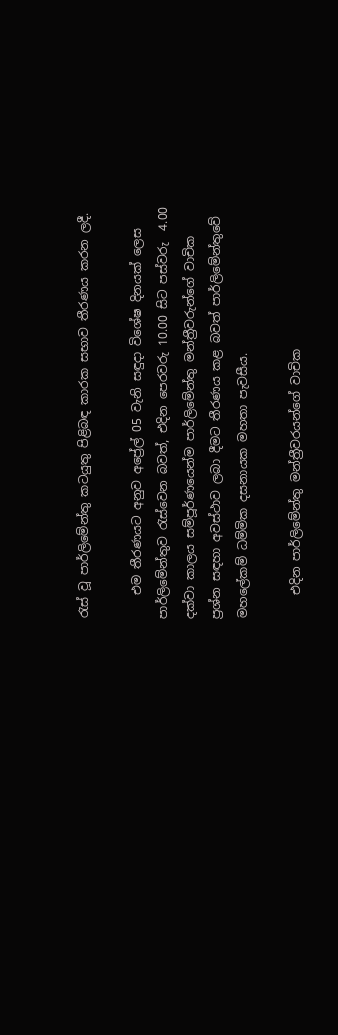රැස් වූ පාර්ලිමේන්තු කටයුතු පිළිබඳ කාරක සභාව තීරණය කරන ලදී.

    එම තීරණයට අනුව අප්‍රේල් 05 වැනි සඳුදා විශේෂ දිනයක් ලෙස පාර්ලිමේන්තුව රැස්වෙන බවත්, එදින පෙරවරු 10.00 සිට පස්වරු  4.00 දක්වා කාලය සම්පූර්ණයෙන්ම පාර්ලිමේන්තු මන්ත්‍රීවරුන්ගේ වාචික ප්‍රශ්න සඳහා අවස්ථාව ලබා දීමට තීරණය කළ බවත් පාර්ලිමේන්තුවේ මහලේකම් ධම්මික දසනායක මහතා පැවසීය.

    එදින පාර්ලිමේන්තු මන්ත්‍රීවරයන්ගේ වාචික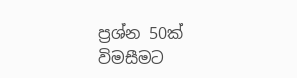ප්‍රශ්න 50ක් විමසීමට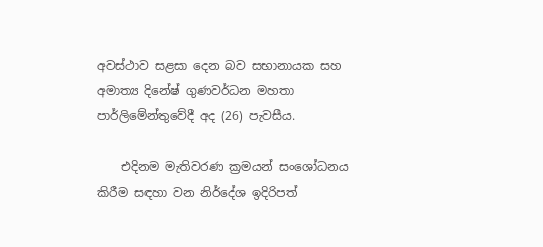අවස්ථාව සළසා දෙන බව සභානායක සහ අමාත්‍ය දිනේෂ් ගුණවර්ධන මහතා පාර්ලිමේන්තුවේදී අද (26) පැවසීය.

    එදිනම මැතිවරණ ක්‍රමයන් සංශෝධනය කිරීම සඳහා වන නිර්දේශ ඉදිරිපත්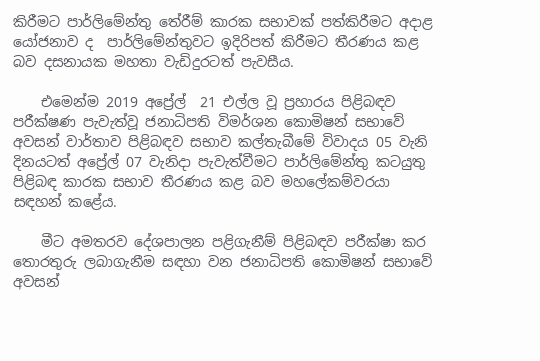කිරීමට පාර්ලිමේන්තු තේරීම් කාරක සභාවක් පත්කිරීමට අදාළ යෝජනාව ද  පාර්ලිමේන්තුවට ඉදිරිපත් කිරීමට තීරණය කළ බව දසනායක මහතා වැඩිදුරටත් පැවසීය.

    එමෙන්ම 2019 අප්‍රේල්  21 එල්ල වූ ප්‍රහාරය පිළිබඳව පරීක්ෂණ පැවැත්වූ ජනාධිපති විමර්ශන කොමිෂන් සභාවේ අවසන් වාර්තාව පිළිබඳව සභාව කල්තැබීමේ විවාදය 05 වැනි දිනයටත් අප්‍රේල් 07 වැනිදා පැවැත්වීමට පාර්ලිමේන්තු කටයුතු පිළිබඳ කාරක සභාව තීරණය කළ බව මහලේකම්වරයා සඳහන් කළේය.

    මීට අමතරව දේශපාලන පළිගැනීම් පිළිබඳව පරීක්ෂා කර තොරතුරු ලබාගැනීම සඳහා වන ජනාධිපති කොමිෂන් සභාවේ අවසන්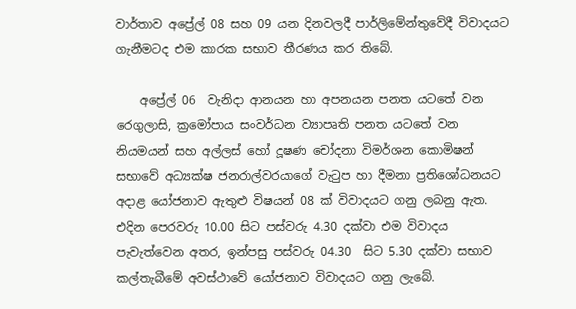වාර්තාව අප්‍රේල් 08 සහ 09 යන දිනවලදී පාර්ලිමේන්තුවේදී විවාදයට ගැනීමටද එම කාරක සභාව තීරණය කර තිබේ.

    අප්‍රේල් 06  වැනිදා ආනයන හා අපනයන පනත යටතේ වන රෙගුලාසි, ක්‍රමෝපාය සංවර්ධන ව්‍යාපෘති පනත යටතේ වන නියමයන් සහ අල්ලස් හෝ දූෂණ චෝදනා විමර්ශන කොමිෂන් සභාවේ අධ්‍යක්ෂ ජනරාල්වරයාගේ වැටුප හා දීමනා ප්‍රතිශෝධනයට අදාළ යෝජනාව ඇතුළු විෂයන් 08 ක් විවාදයට ගනු ලබනු ඇත. එදින පෙරවරු 10.00 සිට පස්වරු 4.30 දක්වා එම විවාදය පැවැත්වෙන අතර, ඉන්පසු පස්වරු 04.30  සිට 5.30 දක්වා සභාව කල්තැබීමේ අවස්ථාවේ යෝජනාව විවාදයට ගනු ලැබේ.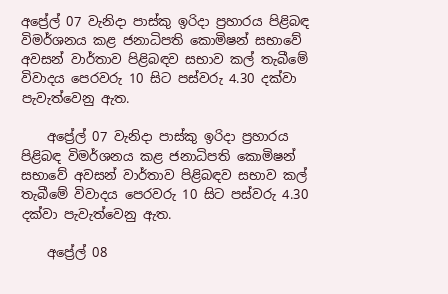අප්‍රේල් 07 වැනිදා පාස්කු ඉරිදා ප්‍රහාරය පිළිබඳ විමර්ශනය කළ ජනාධිපති කොමිෂන් සභාවේ අවසන් වාර්තාව පිළිබඳව සභාව කල් තැබීමේ විවාදය පෙරවරු 10 සිට පස්වරු 4.30 දක්වා පැවැත්වෙනු ඇත.

    අප්‍රේල් 07 වැනිදා පාස්කු ඉරිදා ප්‍රහාරය පිළිබඳ විමර්ශනය කළ ජනාධිපති කොමිෂන් සභාවේ අවසන් වාර්තාව පිළිබඳව සභාව කල් තැබීමේ විවාදය පෙරවරු 10 සිට පස්වරු 4.30 දක්වා පැවැත්වෙනු ඇත.

    අප්‍රේල් 08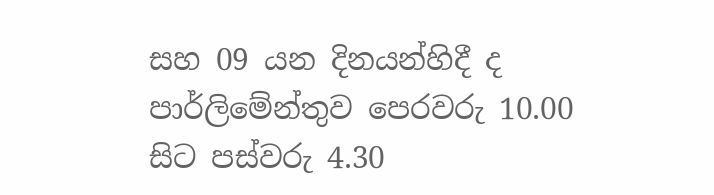සහ 09 යන දිනයන්හිදී ද පාර්ලිමේන්තුව පෙරවරු 10.00 සිට පස්වරු 4.30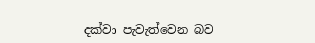දක්වා පැවැත්වෙන බව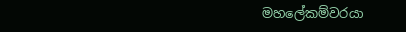මහලේකම්වරයා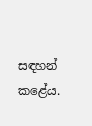සඳහන් කළේය.